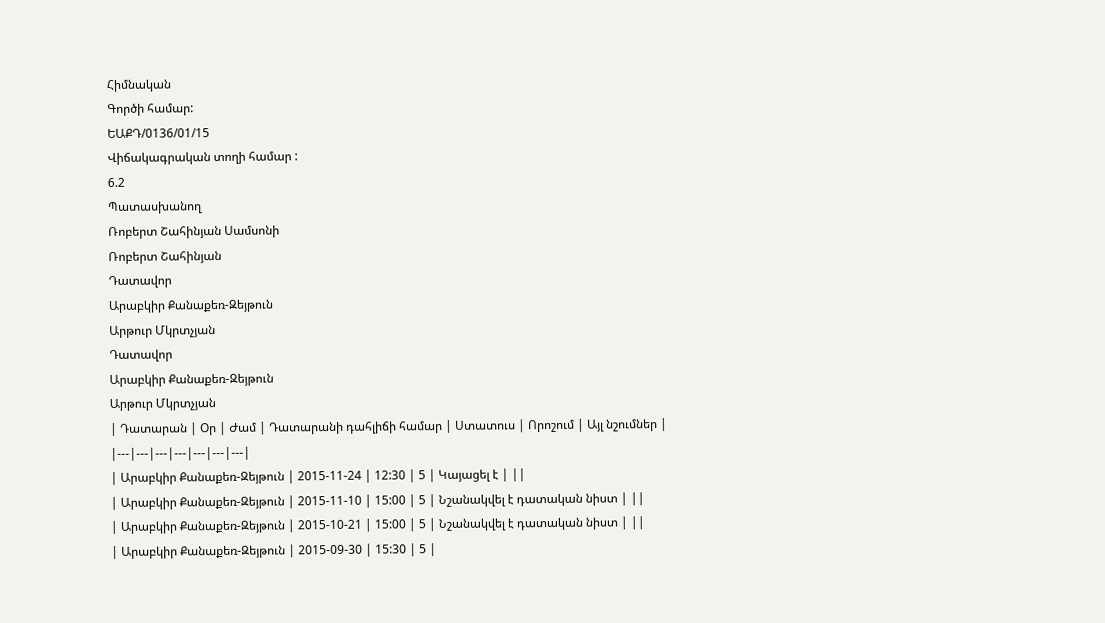Հիմնական
Գործի համար:
ԵԱՔԴ/0136/01/15
Վիճակագրական տողի համար :
6.2
Պատասխանող
Ռոբերտ Շահինյան Սամսոնի
Ռոբերտ Շահինյան
Դատավոր
Արաբկիր Քանաքեռ-Զեյթուն
Արթուր Մկրտչյան
Դատավոր
Արաբկիր Քանաքեռ-Զեյթուն
Արթուր Մկրտչյան
| Դատարան | Օր | Ժամ | Դատարանի դահլիճի համար | Ստատուս | Որոշում | Այլ նշումներ |
|---|---|---|---|---|---|---|
| Արաբկիր Քանաքեռ-Զեյթուն | 2015-11-24 | 12:30 | 5 | Կայացել է | ||
| Արաբկիր Քանաքեռ-Զեյթուն | 2015-11-10 | 15:00 | 5 | Նշանակվել է դատական նիստ | ||
| Արաբկիր Քանաքեռ-Զեյթուն | 2015-10-21 | 15:00 | 5 | Նշանակվել է դատական նիստ | ||
| Արաբկիր Քանաքեռ-Զեյթուն | 2015-09-30 | 15:30 | 5 |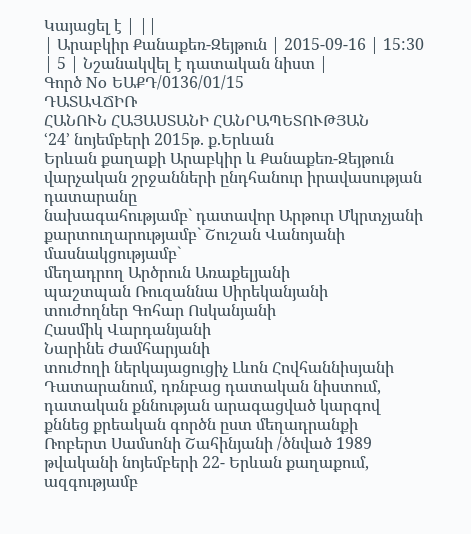Կայացել է | ||
| Արաբկիր Քանաքեռ-Զեյթուն | 2015-09-16 | 15:30 | 5 | Նշանակվել է դատական նիստ |
Գործ No ԵԱՔԴ/0136/01/15
ԴԱՏԱՎՃԻՌ
ՀԱՆՈՒՆ ՀԱՅԱՍՏԱՆԻ ՀԱՆՐԱՊԵՏՈՒԹՅԱՆ
ՙ24՚ նոյեմբերի 2015թ. ք.Երևան
Երևան քաղաքի Արաբկիր և Քանաքեռ-Զեյթուն վարչական շրջանների ընդհանուր իրավասության դատարանը
նախագահությամբ` դատավոր Արթուր Մկրտչյանի
քարտուղարությամբ` Շուշան Վանոյանի
մասնակցությամբ`
մեղադրող Արծրուն Առաքելյանի
պաշտպան Ռուզաննա Սիրեկանյանի
տուժողներ Գոհար Ոսկանյանի
Հասմիկ Վարդանյանի
Նարինե Ժամհարյանի
տուժողի ներկայացուցիչ Լևոն Հովհաննիսյանի
Դատարանում, դռնբաց դատական նիստում, դատական քննության արագացված կարգով քննեց քրեական գործն ըստ մեղադրանքի Ռոբերտ Սամսոնի Շահինյանի /ծնված 1989 թվականի նոյեմբերի 22- Երևան քաղաքում, ազգությամբ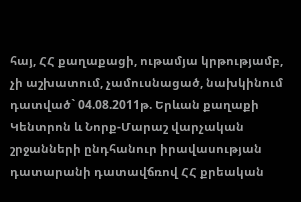հայ, ՀՀ քաղաքացի, ութամյա կրթությամբ, չի աշխատում, չամուսնացած, նախկինում դատված` 04.08.2011թ. Երևան քաղաքի Կենտրոն և Նորք-Մարաշ վարչական շրջանների ընդհանուր իրավասության դատարանի դատավճռով ՀՀ քրեական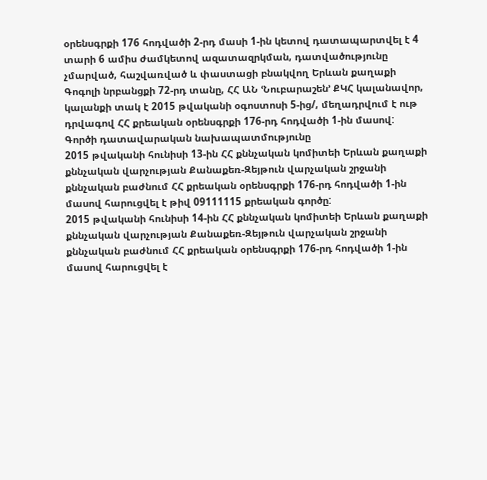օրենսգրքի 176 հոդվածի 2-րդ մասի 1-ին կետով դատապարտվել է 4 տարի 6 ամիս ժամկետով ազատազրկման, դատվածությունը չմարված, հաշվառված և փաստացի բնակվող Երևան քաղաքի Գոգոլի նրբանցքի 72-րդ տանը, ՀՀ ԱՆ ՙՆուբարաշեն՚ ՔԿՀ կալանավոր, կալանքի տակ է 2015 թվականի օգոստոսի 5-ից/, մեղադրվում է ութ դրվագով ՀՀ քրեական օրենսգրքի 176-րդ հոդվածի 1-ին մասով:
Գործի դատավարական նախապատմությունը
2015 թվականի հունիսի 13-ին ՀՀ քննչական կոմիտեի Երևան քաղաքի քննչական վարչության Քանաքեռ-Զեյթուն վարչական շրջանի քննչական բաժնում ՀՀ քրեական օրենսգրքի 176-րդ հոդվածի 1-ին մասով հարուցվել է թիվ 09111115 քրեական գործը:
2015 թվականի հունիսի 14-ին ՀՀ քննչական կոմիտեի Երևան քաղաքի քննչական վարչության Քանաքեռ-Զեյթուն վարչական շրջանի քննչական բաժնում ՀՀ քրեական օրենսգրքի 176-րդ հոդվածի 1-ին մասով հարուցվել է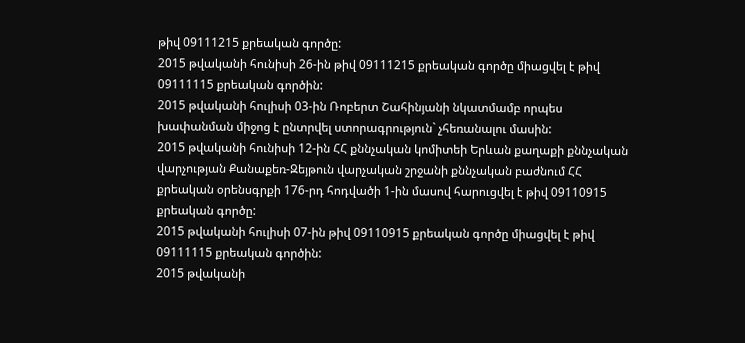թիվ 09111215 քրեական գործը:
2015 թվականի հունիսի 26-ին թիվ 09111215 քրեական գործը միացվել է թիվ 09111115 քրեական գործին:
2015 թվականի հուլիսի 03-ին Ռոբերտ Շահինյանի նկատմամբ որպես խափանման միջոց է ընտրվել ստորագրություն` չհեռանալու մասին:
2015 թվականի հունիսի 12-ին ՀՀ քննչական կոմիտեի Երևան քաղաքի քննչական վարչության Քանաքեռ-Զեյթուն վարչական շրջանի քննչական բաժնում ՀՀ քրեական օրենսգրքի 176-րդ հոդվածի 1-ին մասով հարուցվել է թիվ 09110915 քրեական գործը:
2015 թվականի հուլիսի 07-ին թիվ 09110915 քրեական գործը միացվել է թիվ 09111115 քրեական գործին:
2015 թվականի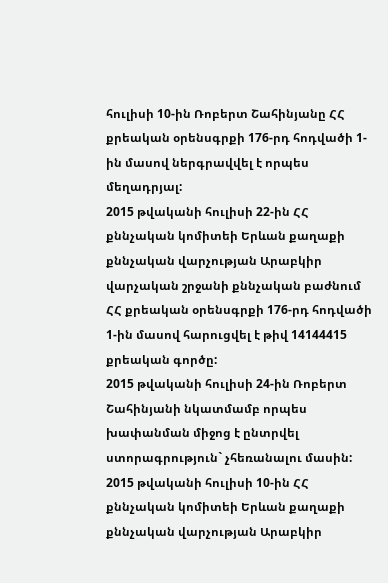հուլիսի 10-ին Ռոբերտ Շահինյանը ՀՀ քրեական օրենսգրքի 176-րդ հոդվածի 1-ին մասով ներգրավվել է որպես մեղադրյալ:
2015 թվականի հուլիսի 22-ին ՀՀ քննչական կոմիտեի Երևան քաղաքի քննչական վարչության Արաբկիր վարչական շրջանի քննչական բաժնում ՀՀ քրեական օրենսգրքի 176-րդ հոդվածի 1-ին մասով հարուցվել է թիվ 14144415 քրեական գործը:
2015 թվականի հուլիսի 24-ին Ռոբերտ Շահինյանի նկատմամբ որպես խափանման միջոց է ընտրվել ստորագրություն` չհեռանալու մասին:
2015 թվականի հուլիսի 10-ին ՀՀ քննչական կոմիտեի Երևան քաղաքի քննչական վարչության Արաբկիր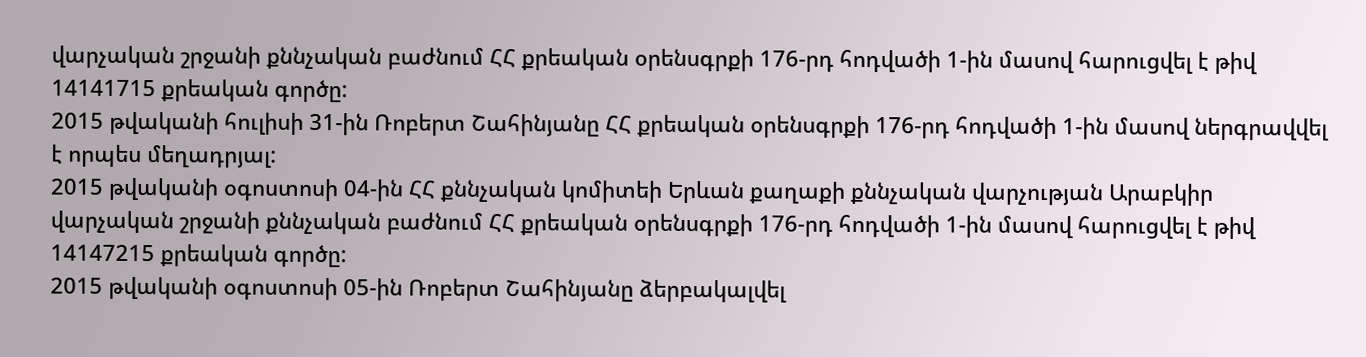վարչական շրջանի քննչական բաժնում ՀՀ քրեական օրենսգրքի 176-րդ հոդվածի 1-ին մասով հարուցվել է թիվ 14141715 քրեական գործը:
2015 թվականի հուլիսի 31-ին Ռոբերտ Շահինյանը ՀՀ քրեական օրենսգրքի 176-րդ հոդվածի 1-ին մասով ներգրավվել է որպես մեղադրյալ:
2015 թվականի օգոստոսի 04-ին ՀՀ քննչական կոմիտեի Երևան քաղաքի քննչական վարչության Արաբկիր վարչական շրջանի քննչական բաժնում ՀՀ քրեական օրենսգրքի 176-րդ հոդվածի 1-ին մասով հարուցվել է թիվ 14147215 քրեական գործը:
2015 թվականի օգոստոսի 05-ին Ռոբերտ Շահինյանը ձերբակալվել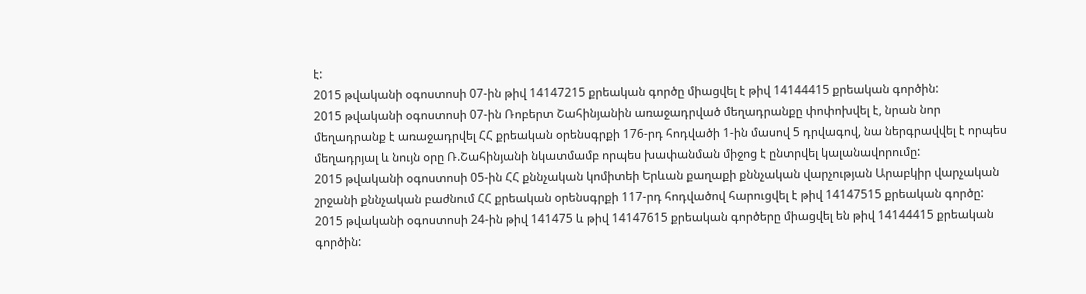է:
2015 թվականի օգոստոսի 07-ին թիվ 14147215 քրեական գործը միացվել է թիվ 14144415 քրեական գործին:
2015 թվականի օգոստոսի 07-ին Ռոբերտ Շահինյանին առաջադրված մեղադրանքը փոփոխվել է, նրան նոր մեղադրանք է առաջադրվել ՀՀ քրեական օրենսգրքի 176-րդ հոդվածի 1-ին մասով 5 դրվագով, նա ներգրավվել է որպես մեղադրյալ և նույն օրը Ռ.Շահինյանի նկատմամբ որպես խափանման միջոց է ընտրվել կալանավորումը:
2015 թվականի օգոստոսի 05-ին ՀՀ քննչական կոմիտեի Երևան քաղաքի քննչական վարչության Արաբկիր վարչական շրջանի քննչական բաժնում ՀՀ քրեական օրենսգրքի 117-րդ հոդվածով հարուցվել է թիվ 14147515 քրեական գործը:
2015 թվականի օգոստոսի 24-ին թիվ 141475 և թիվ 14147615 քրեական գործերը միացվել են թիվ 14144415 քրեական գործին: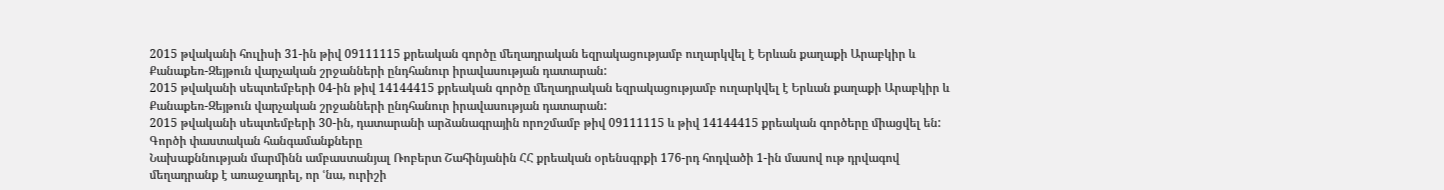2015 թվականի հուլիսի 31-ին թիվ 09111115 քրեական գործը մեղադրական եզրակացությամբ ուղարկվել է Երևան քաղաքի Արաբկիր և Քանաքեռ-Զեյթուն վարչական շրջանների ընդհանուր իրավասության դատարան:
2015 թվականի սեպտեմբերի 04-ին թիվ 14144415 քրեական գործը մեղադրական եզրակացությամբ ուղարկվել է Երևան քաղաքի Արաբկիր և Քանաքեռ-Զեյթուն վարչական շրջանների ընդհանուր իրավասության դատարան:
2015 թվականի սեպտեմբերի 30-ին, դատարանի արձանագրային որոշմամբ թիվ 09111115 և թիվ 14144415 քրեական գործերը միացվել են:
Գործի փաստական հանգամանքները
Նախաքննության մարմինն ամբաստանյալ Ռոբերտ Շահինյանին ՀՀ քրեական օրենսգրքի 176-րդ հոդվածի 1-ին մասով ութ դրվագով մեղադրանք է առաջադրել, որ ՙնա, ուրիշի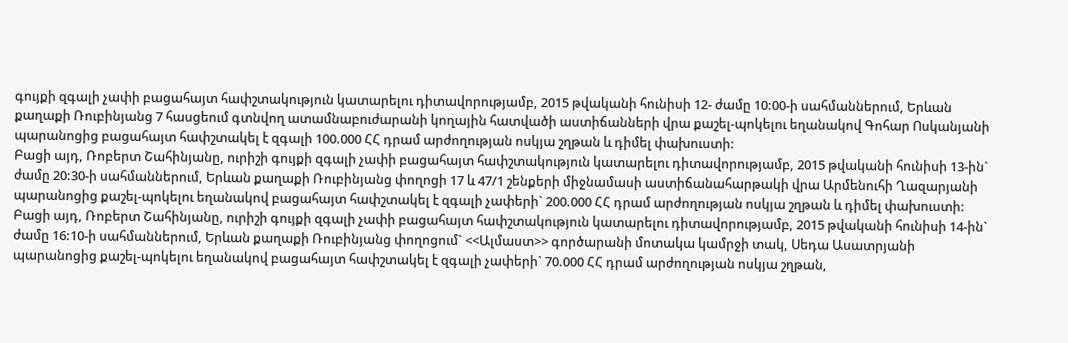գույքի զգալի չափի բացահայտ հափշտակություն կատարելու դիտավորությամբ, 2015 թվականի հունիսի 12- ժամը 10:00-ի սահմաններում, Երևան քաղաքի Ռուբինյանց 7 հասցեում գտնվող ատամնաբուժարանի կողային հատվածի աստիճանների վրա քաշել-պոկելու եղանակով Գոհար Ոսկանյանի պարանոցից բացահայտ հափշտակել է զգալի 100.000 ՀՀ դրամ արժողության ոսկյա շղթան և դիմել փախուստի:
Բացի այդ, Ռոբերտ Շահինյանը, ուրիշի գույքի զգալի չափի բացահայտ հափշտակություն կատարելու դիտավորությամբ, 2015 թվականի հունիսի 13-ին` ժամը 20:30-ի սահմաններում, Երևան քաղաքի Ռուբինյանց փողոցի 17 և 47/1 շենքերի միջնամասի աստիճանահարթակի վրա Արմենուհի Ղազարյանի պարանոցից քաշել-պոկելու եղանակով բացահայտ հափշտակել է զգալի չափերի` 200.000 ՀՀ դրամ արժողության ոսկյա շղթան և դիմել փախուստի:
Բացի այդ, Ռոբերտ Շահինյանը, ուրիշի գույքի զգալի չափի բացահայտ հափշտակություն կատարելու դիտավորությամբ, 2015 թվականի հունիսի 14-ին` ժամը 16:10-ի սահմաններում, Երևան քաղաքի Ռուբինյանց փողոցում` <<Ալմաստ>> գործարանի մոտակա կամրջի տակ, Սեդա Ասատրյանի պարանոցից քաշել-պոկելու եղանակով բացահայտ հափշտակել է զգալի չափերի` 70.000 ՀՀ դրամ արժողության ոսկյա շղթան,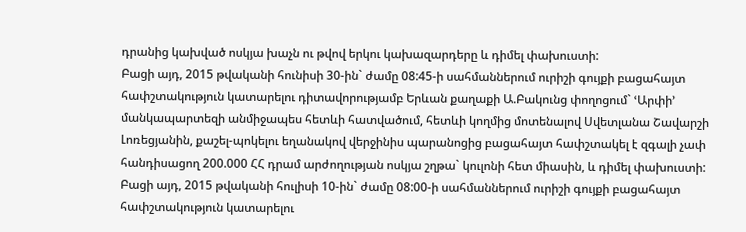դրանից կախված ոսկյա խաչն ու թվով երկու կախազարդերը և դիմել փախուստի:
Բացի այդ, 2015 թվականի հունիսի 30-ին` ժամը 08:45-ի սահմաններում ուրիշի գույքի բացահայտ հափշտակություն կատարելու դիտավորությամբ Երևան քաղաքի Ա.Բակունց փողոցում` ՙԱրփի՚ մանկապարտեզի անմիջապես հետևի հատվածում, հետևի կողմից մոտենալով Սվետլանա Շավարշի Լոռեցյանին, քաշել-պոկելու եղանակով վերջինիս պարանոցից բացահայտ հափշտակել է զգալի չափ հանդիսացող 200.000 ՀՀ դրամ արժողության ոսկյա շղթա` կուլոնի հետ միասին, և դիմել փախուստի:
Բացի այդ, 2015 թվականի հուլիսի 10-ին` ժամը 08:00-ի սահմաններում ուրիշի գույքի բացահայտ հափշտակություն կատարելու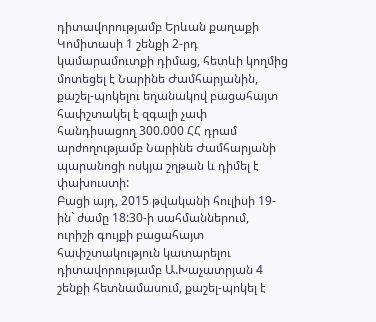դիտավորությամբ Երևան քաղաքի Կոմիտասի 1 շենքի 2-րդ կամարամուտքի դիմաց, հետևի կողմից մոտեցել է Նարինե Ժամհարյանին, քաշել-պոկելու եղանակով բացահայտ հափշտակել է զգալի չափ հանդիսացող 300.000 ՀՀ դրամ արժողությամբ Նարինե Ժամհարյանի պարանոցի ոսկյա շղթան և դիմել է փախուստի:
Բացի այդ, 2015 թվականի հուլիսի 19-ին` ժամը 18:30-ի սահմաններում, ուրիշի գույքի բացահայտ հափշտակություն կատարելու դիտավորությամբ Ա.Խաչատրյան 4 շենքի հետնամասում, քաշել-պոկել է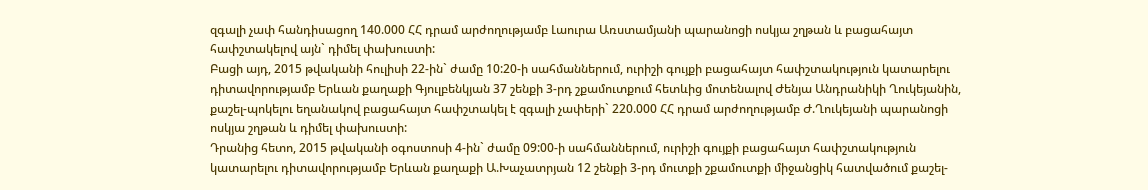զգալի չափ հանդիսացող 140.000 ՀՀ դրամ արժողությամբ Լաուրա Առստամյանի պարանոցի ոսկյա շղթան և բացահայտ հափշտակելով այն` դիմել փախուստի:
Բացի այդ, 2015 թվականի հուլիսի 22-ին` ժամը 10:20-ի սահմաններում, ուրիշի գույքի բացահայտ հափշտակություն կատարելու դիտավորությամբ Երևան քաղաքի Գյուլբենկյան 37 շենքի 3-րդ շքամուտքում հետևից մոտենալով Ժենյա Անդրանիկի Ղուկեյանին, քաշել-պոկելու եղանակով բացահայտ հափշտակել է զգալի չափերի` 220.000 ՀՀ դրամ արժողությամբ Ժ.Ղուկեյանի պարանոցի ոսկյա շղթան և դիմել փախուստի:
Դրանից հետո, 2015 թվականի օգոստոսի 4-ին` ժամը 09:00-ի սահմաններում, ուրիշի գույքի բացահայտ հափշտակություն կատարելու դիտավորությամբ Երևան քաղաքի Ա.Խաչատրյան 12 շենքի 3-րդ մուտքի շքամուտքի միջանցիկ հատվածում քաշել-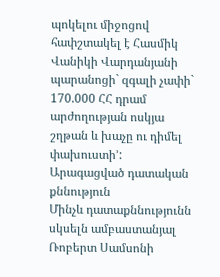պոկելու միջոցով հափշտակել է Հասմիկ Վանիկի Վարդանյանի պարանոցի` զգալի չափի` 170.000 ՀՀ դրամ արժողության ոսկյա շղթան և խաչը ու դիմել փախուստի՚:
Արագացված դատական քննություն
Մինչև դատաքննությունն սկսելն ամբաստանյալ Ռոբերտ Սամսոնի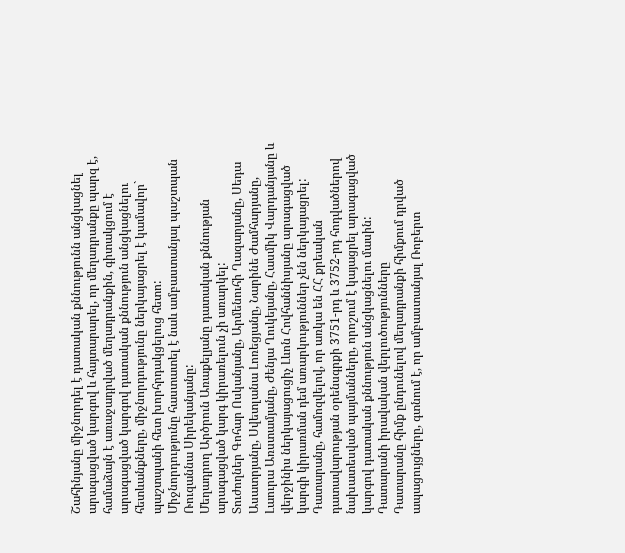Շահինյանը միջնորդել է դատական քննությունն անցկացնել արագացված կարգով և հայտարարել, որ մեղադրանքը պարզ է, համաձայն է առաջադրված մեղադրանքին, գիտակցում է արագացված կարգով դատական քննություն անցկացնելու հետևանքները, միջնորդությունը ներկայացրել է կամավոր` պաշտպանի հետ խորհրդակցելուց հետո:
Միջնորդությունը հաստատել է նաև ամբաստանյալ պաշտպան Ռուզաննա Սիրեկանյանը:
Մեղադրող Արծրուն Առաքելյանը դատական քննության արագացված կարգ կիրառելուն չի առարկել:
Տուժողներ Գոհար Ոսկանյանը, Արմենուհի Ղազարյանը, Սեդա Ասատրյանը, Սվետլանա Լոռեցյանը, Նարինե Ժամհարյանը, Լաուրա Առստամյանը, Ժենյա Ղուկեյանը, Հասմիկ Վարդանյանը և վերջինիս ներկայացուցիչ Լևոն Հովհաննիսյանը արագացված կարգի կիրառման դեմ առարկություններ չեն ներկայացրել:
Դատարանը, համոզվելով, որ առկա են ՀՀ քրեական դատավարության օրենսգրքի 3751-րդ և 3752-րդ հոդվածներով նախատեսված պայմանները, որոշում է կայացրել արագացված կարգով դատական քննություն անցկացնելու մասին:
Դատարանի իրավական վերլուծությունները
Դատարանը հիմք ընդունելով մեղադրանքի հիմքում դրված ապացույցները, գտնում է, որ ամբաստանյալ Ռոբերտ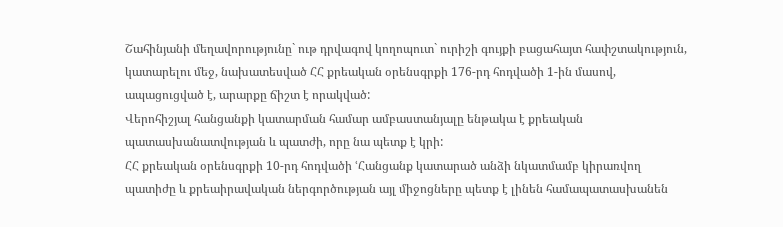Շահինյանի մեղավորությունը` ութ դրվագով կողոպուտ` ուրիշի գույքի բացահայտ հափշտակություն, կատարելու մեջ, նախատեսված ՀՀ քրեական օրենսգրքի 176-րդ հոդվածի 1-ին մասով, ապացուցված է, արարքը ճիշտ է որակված:
Վերոհիշյալ հանցանքի կատարման համար ամբաստանյալը ենթակա է քրեական պատասխանատվության և պատժի, որը նա պետք է կրի:
ՀՀ քրեական օրենսգրքի 10-րդ հոդվածի ՙՀանցանք կատարած անձի նկատմամբ կիրառվող պատիժը և քրեաիրավական ներգործության այլ միջոցները պետք է լինեն համապատասխանեն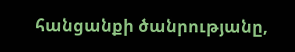հանցանքի ծանրությանը,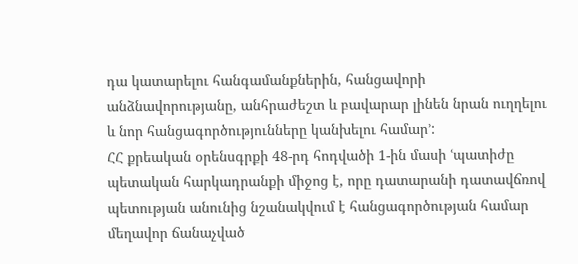դա կատարելու հանգամանքներին, հանցավորի անձնավորությանը, անհրաժեշտ և բավարար լինեն նրան ուղղելու և նոր հանցագործությունները կանխելու համար՚:
ՀՀ քրեական օրենսգրքի 48-րդ հոդվածի 1-ին մասի ՙպատիժը պետական հարկադրանքի միջոց է, որը դատարանի դատավճռով պետության անունից նշանակվում է հանցագործության համար մեղավոր ճանաչված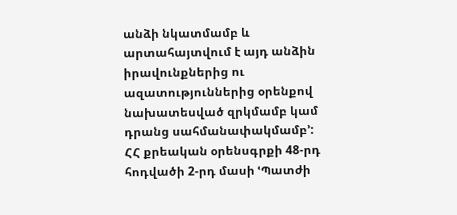անձի նկատմամբ և արտահայտվում է այդ անձին իրավունքներից ու ազատություններից օրենքով նախատեսված զրկմամբ կամ դրանց սահմանափակմամբ՚:
ՀՀ քրեական օրենսգրքի 48-րդ հոդվածի 2-րդ մասի ՙՊատժի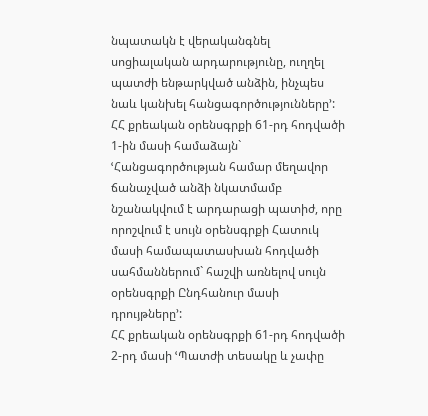նպատակն է վերականգնել սոցիալական արդարությունը, ուղղել պատժի ենթարկված անձին, ինչպես նաև կանխել հանցագործությունները՚:
ՀՀ քրեական օրենսգրքի 61-րդ հոդվածի 1-ին մասի համաձայն` ՙՀանցագործության համար մեղավոր ճանաչված անձի նկատմամբ նշանակվում է արդարացի պատիժ, որը որոշվում է սույն օրենսգրքի Հատուկ մասի համապատասխան հոդվածի սահմաններում` հաշվի առնելով սույն օրենսգրքի Ընդհանուր մասի դրույթները՚:
ՀՀ քրեական օրենսգրքի 61-րդ հոդվածի 2-րդ մասի ՙՊատժի տեսակը և չափը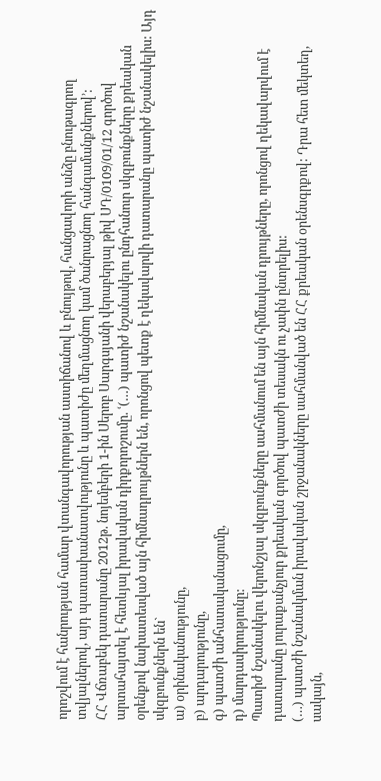որոշվում է հանրության համար վտանգավորության աստիճանով և բնույթով, հանցավորի անձը բնութագրող տվյալներով, այդ պատասխանատվությունը և պատիժը մեղմացնող կամ ծանրացնող հանգամանքներով՚:
ՀՀ Վճռաբեկ դատարանը 2012թ. նոյեմբերի 1-ին Սերոբ Սարգսյանի վերաբերյալ թիվ ՍԴ/0109/01/12 գործով արտահայտել է հետևյալ իրավական դիրքորոշումը. ՙ(…) պատիժ նշանակելու ընդհանուր սկզբունքները քրեական օրենքով նախատեսված այն հիմնադրույթներն են, որոնցով պետք է ղեկավարվի դատարանը պատիժ նշանակելիս: Այդ սկզբունքներն են`
ա) օրինականությունը,
բ) արդարությունը,
գ) պատժի անհատականացումը,
դ) մարդասիրությունը:
Պատիժ նշանակելու վերոնշյալ սկզբունքները սահմանում են այն հիմնական դրույթները, որոնցով ղեկավարվում է դատարանը յուրաքանչյուր քրեական գործով պատժի տեսակն ու չափն ընտրելիս:
(…) պատժի նշանակման իրավական շրջանակները սահմանված են ՀՀ քրեական օրենսգրքով: Դրա հետ մեկտեղ, սակայն,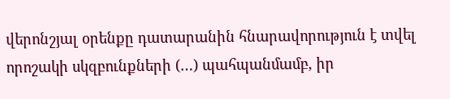վերոնշյալ օրենքը դատարանին հնարավորություն է տվել որոշակի սկզբունքների (…) պահպանմամբ, իր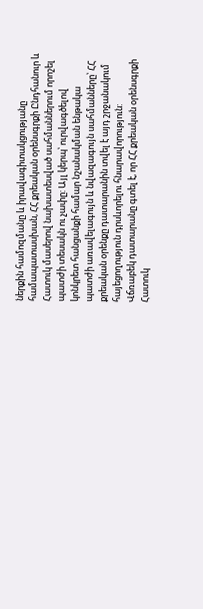ներքին համոզմանը և իրավագիտակցությանը համապատասխան, ՀՀ քրեական օրենսգրքի Ընդհանուր և Հատուկ մասերով նախատեսված սահմաններում որոշել պատժի տեսակն ու չափը: Այլ կերպ՝ ուրվագծելով կոնկրետ հանցանքի համար նշանակման ենթակա պատժի առավելագույն և նվազագույն սահմանները՝ ՀՀ քրեական օրենքը դատարանին տվել է այդ շրջանակում հայեցողություն դրսևորելու հնարավորություն:
Վճռաբեկ դատարանը գտել է, որ ՀՀ քրեական օրենսգրքի Հատուկ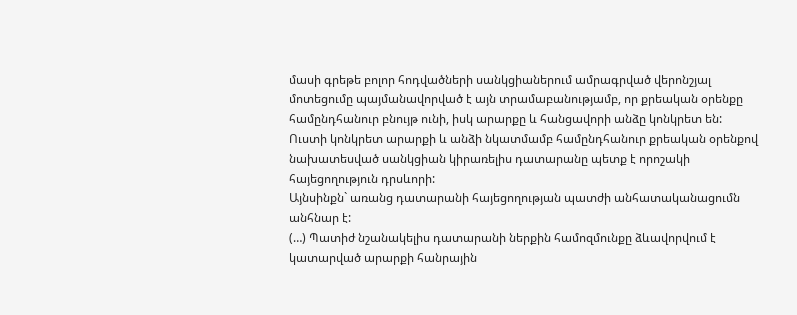մասի գրեթե բոլոր հոդվածների սանկցիաներում ամրագրված վերոնշյալ մոտեցումը պայմանավորված է այն տրամաբանությամբ, որ քրեական օրենքը համընդհանուր բնույթ ունի, իսկ արարքը և հանցավորի անձը կոնկրետ են: Ուստի կոնկրետ արարքի և անձի նկատմամբ համընդհանուր քրեական օրենքով նախատեսված սանկցիան կիրառելիս դատարանը պետք է որոշակի հայեցողություն դրսևորի:
Այնսինքն` առանց դատարանի հայեցողության պատժի անհատականացումն անհնար է:
(…) Պատիժ նշանակելիս դատարանի ներքին համոզմունքը ձևավորվում է կատարված արարքի հանրային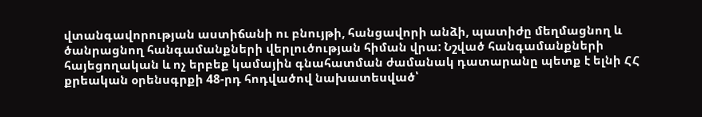վտանգավորության աստիճանի ու բնույթի, հանցավորի անձի, պատիժը մեղմացնող և ծանրացնող հանգամանքների վերլուծության հիման վրա: Նշված հանգամանքների հայեցողական և ոչ երբեք կամային գնահատման ժամանակ դատարանը պետք է ելնի ՀՀ քրեական օրենսգրքի 48-րդ հոդվածով նախատեսված՝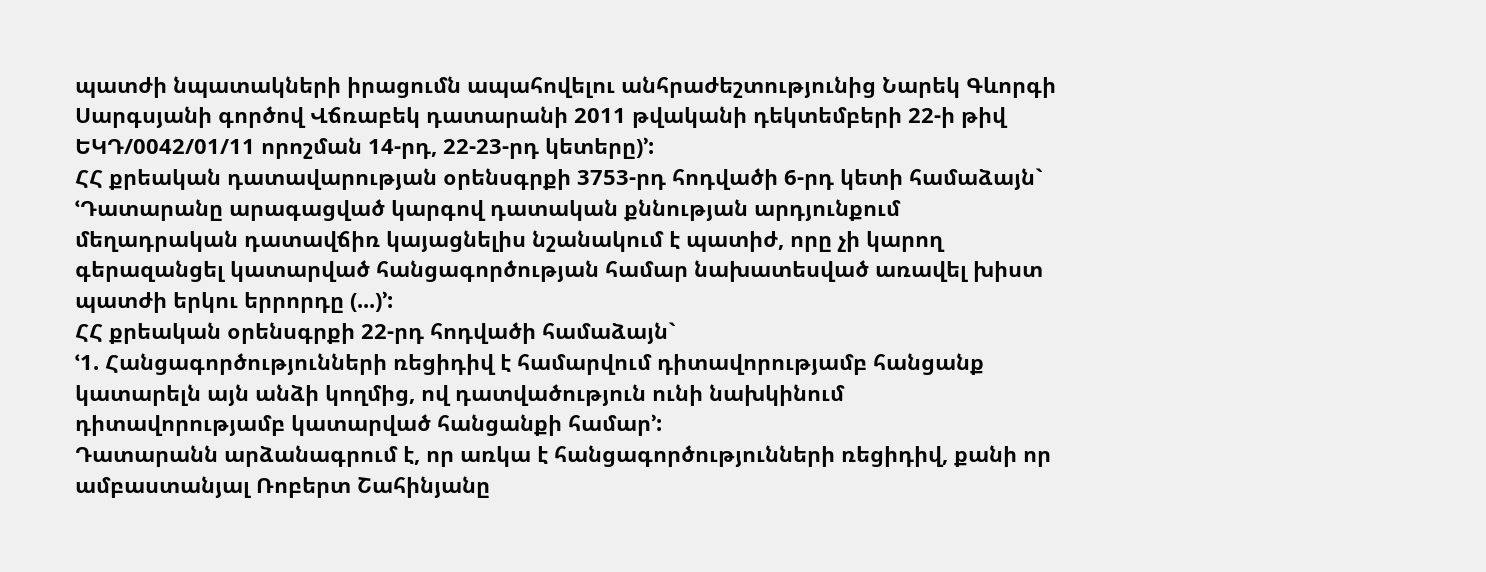պատժի նպատակների իրացումն ապահովելու անհրաժեշտությունից Նարեկ Գևորգի Սարգսյանի գործով Վճռաբեկ դատարանի 2011 թվականի դեկտեմբերի 22-ի թիվ ԵԿԴ/0042/01/11 որոշման 14-րդ, 22-23-րդ կետերը)՚:
ՀՀ քրեական դատավարության օրենսգրքի 3753-րդ հոդվածի 6-րդ կետի համաձայն` ՙԴատարանը արագացված կարգով դատական քննության արդյունքում մեղադրական դատավճիռ կայացնելիս նշանակում է պատիժ, որը չի կարող գերազանցել կատարված հանցագործության համար նախատեսված առավել խիստ պատժի երկու երրորդը (...)՚:
ՀՀ քրեական օրենսգրքի 22-րդ հոդվածի համաձայն`
ՙ1. Հանցագործությունների ռեցիդիվ է համարվում դիտավորությամբ հանցանք կատարելն այն անձի կողմից, ով դատվածություն ունի նախկինում դիտավորությամբ կատարված հանցանքի համար՚:
Դատարանն արձանագրում է, որ առկա է հանցագործությունների ռեցիդիվ, քանի որ ամբաստանյալ Ռոբերտ Շահինյանը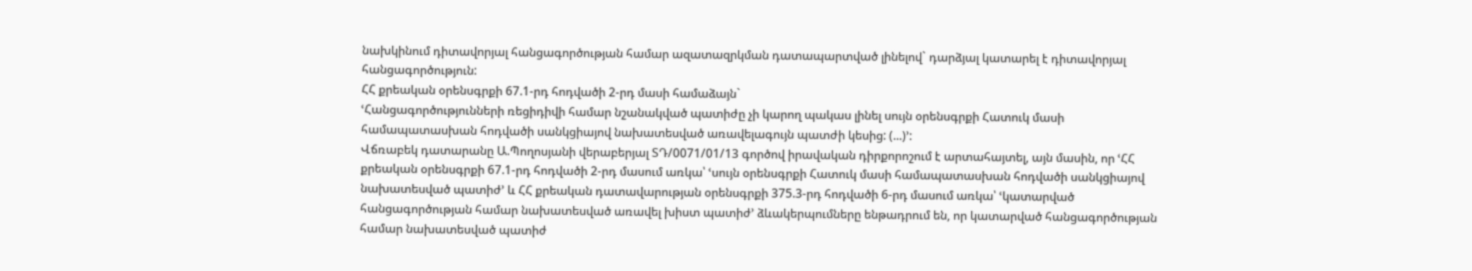նախկինում դիտավորյալ հանցագործության համար ազատազրկման դատապարտված լինելով` դարձյալ կատարել է դիտավորյալ հանցագործություն:
ՀՀ քրեական օրենսգրքի 67.1-րդ հոդվածի 2-րդ մասի համաձայն`
ՙՀանցագործությունների ռեցիդիվի համար նշանակված պատիժը չի կարող պակաս լինել սույն օրենսգրքի Հատուկ մասի համապատասխան հոդվածի սանկցիայով նախատեսված առավելագույն պատժի կեսից: (...)՚:
Վճռաբեկ դատարանը Ա.Պողոսյանի վերաբերյալ ՏԴ/0071/01/13 գործով իրավական դիրքորոշում է արտահայտել, այն մասին, որ ՙՀՀ քրեական օրենսգրքի 67.1-րդ հոդվածի 2-րդ մասում առկա՝ ՙսույն օրենսգրքի Հատուկ մասի համապատասխան հոդվածի սանկցիայով նախատեսված պատիժ՚ և ՀՀ քրեական դատավարության օրենսգրքի 375.3-րդ հոդվածի 6-րդ մասում առկա՝ ՙկատարված հանցագործության համար նախատեսված առավել խիստ պատիժ՚ ձևակերպումները ենթադրում են, որ կատարված հանցագործության համար նախատեսված պատիժ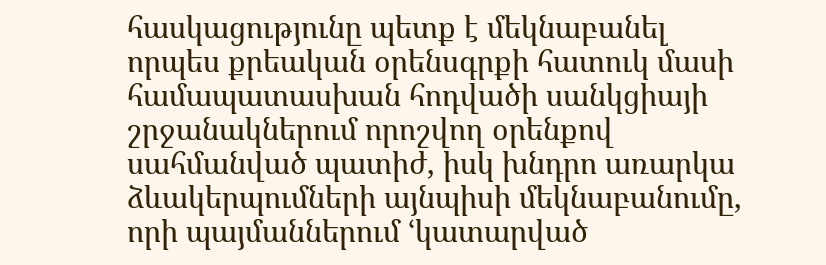հասկացությունը պետք է մեկնաբանել որպես քրեական օրենսգրքի հատուկ մասի համապատասխան հոդվածի սանկցիայի շրջանակներում որոշվող օրենքով սահմանված պատիժ, իսկ խնդրո առարկա ձևակերպումների այնպիսի մեկնաբանումը, որի պայմաններում ՙկատարված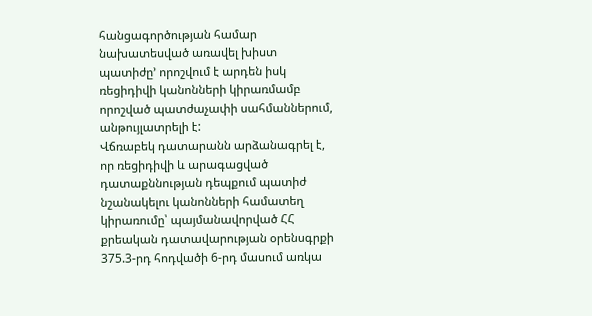հանցագործության համար նախատեսված առավել խիստ պատիժը՚ որոշվում է արդեն իսկ ռեցիդիվի կանոնների կիրառմամբ որոշված պատժաչափի սահմաններում, անթույլատրելի է:
Վճռաբեկ դատարանն արձանագրել է, որ ռեցիդիվի և արագացված դատաքննության դեպքում պատիժ նշանակելու կանոնների համատեղ կիրառումը՝ պայմանավորված ՀՀ քրեական դատավարության օրենսգրքի 375.3-րդ հոդվածի 6-րդ մասում առկա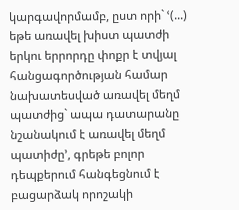կարգավորմամբ, ըստ որի` ՙ(...) եթե առավել խիստ պատժի երկու երրորդը փոքր է տվյալ հանցագործության համար նախատեսված առավել մեղմ պատժից` ապա դատարանը նշանակում է առավել մեղմ պատիժը՚, գրեթե բոլոր դեպքերում հանգեցնում է բացարձակ որոշակի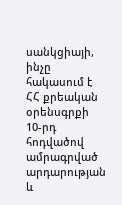սանկցիայի, ինչը հակասում է ՀՀ քրեական օրենսգրքի 10-րդ հոդվածով ամրագրված արդարության և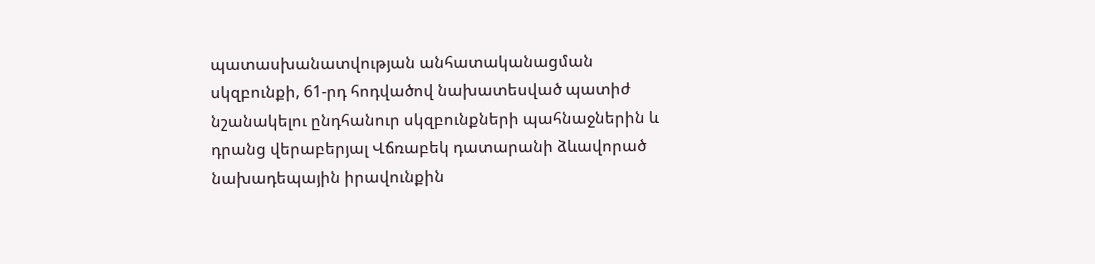պատասխանատվության անհատականացման սկզբունքի, 61-րդ հոդվածով նախատեսված պատիժ նշանակելու ընդհանուր սկզբունքների պահնաջներին և դրանց վերաբերյալ Վճռաբեկ դատարանի ձևավորած նախադեպային իրավունքին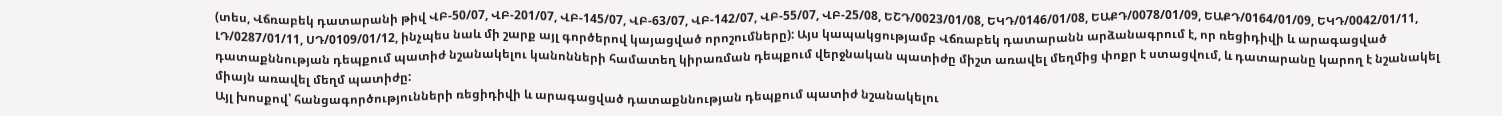(տես, Վճռաբեկ դատարանի թիվ ՎԲ-50/07, ՎԲ-201/07, ՎԲ-145/07, ՎԲ-63/07, ՎԲ-142/07, ՎԲ-55/07, ՎԲ-25/08, ԵՇԴ/0023/01/08, ԵԿԴ/0146/01/08, ԵԱՔԴ/0078/01/09, ԵԱՔԴ/0164/01/09, ԵԿԴ/0042/01/11, ԼԴ/0287/01/11, ՍԴ/0109/01/12, ինչպես նաև մի շարք այլ գործերով կայացված որոշումները): Այս կապակցությամբ Վճռաբեկ դատարանն արձանագրում է, որ ռեցիդիվի և արագացված դատաքննության դեպքում պատիժ նշանակելու կանոնների համատեղ կիրառման դեպքում վերջնական պատիժը միշտ առավել մեղմից փոքր է ստացվում, և դատարանը կարող է նշանակել միայն առավել մեղմ պատիժը:
Այլ խոսքով՝ հանցագործությունների ռեցիդիվի և արագացված դատաքննության դեպքում պատիժ նշանակելու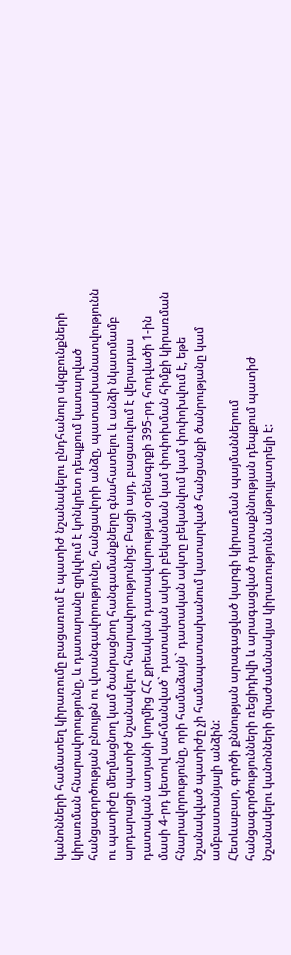կանոնների համատեղ կիրառումը բացառում է պատիժ նշանակելու ընդհանուր սկզբունքների կիրառման հնարավորությունը, և դատարանը զրկվում է կոնկրետ դեպքում կատարված հանցագործության բնույթն ու վտանգավորությունը, հանցավորի անձը, պատասխանատվությունն ու պատիժը մեղմացնող կամ ծանրացնող հանգամանքները գնահատելու և անձի նկատմամբ արդարացի պատիժ նշանակելու հնարավորությունից: Բացի այդ, բացառվում է վերադաս դատական ատյանի կողմից ՀՀ քրեական դատավարության օրենսգրքի 395-րդ հոդվածի 1-ին մասի 4-րդ կետով սահմանված` դատական ակտի բեկանման կամ փոփոխման հիմքի կիրառման հնարավորությունը, որի համաձայն` դատական ակտը բեկանվում կամ փոփոխվում է, եթե նշանակված պատիժը չի համապատասխանում կատարված հանցանքի ծանրությանը կամ ամբաստանյալի անձին:
Հետևաբար, գործի քննության արագացված կարգի կիրառման պայմաններում հանցագործությունների ռեցիդիվի և արագացված դատաքննության դեպքում պատիժ նշանակելու կանոնների միաժամանակյա կիրառությունն անթույլատրելի է: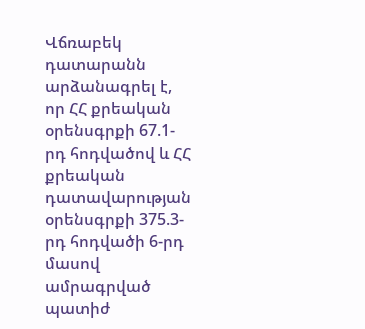Վճռաբեկ դատարանն արձանագրել է, որ ՀՀ քրեական օրենսգրքի 67.1-րդ հոդվածով և ՀՀ քրեական դատավարության օրենսգրքի 375.3-րդ հոդվածի 6-րդ մասով ամրագրված պատիժ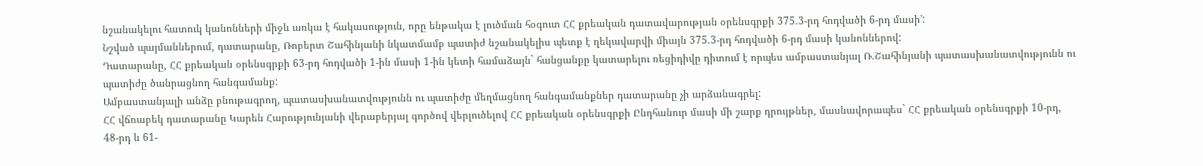նշանակելու հատուկ կանոնների միջև առկա է հակասություն, որը ենթակա է լուծման հօգուտ ՀՀ քրեական դատավարության օրենսգրքի 375.3-րդ հոդվածի 6-րդ մասի՚:
Նշված պայմաններում, դատարանը, Ռոբերտ Շահինյանի նկատմամբ պատիժ նշանակելիս պետք է ղեկավարվի միայն 375.3-րդ հոդվածի 6-րդ մասի կանոններով:
Դատարանը, ՀՀ քրեական օրենսգրքի 63-րդ հոդվածի 1-ին մասի 1-ին կետի համաձայն` հանցանքը կատարելու ռեցիդիվը դիտում է որպես ամբաստանյալ Ռ.Շահինյանի պատասխանատվությունն ու պատիժը ծանրացնող հանգամանք:
Ամբաստանյալի անձը բնութագրող, պատասխանատվությունն ու պատիժը մեղմացնող հանգամանքներ դատարանը չի արձանագրել:
ՀՀ վճռաբեկ դատարանը Կարեն Հարությունյանի վերաբերյալ գործով վերլուծելով ՀՀ քրեական օրենսգրքի Ընդհանուր մասի մի շարք դրույթներ, մասնավորապես` ՀՀ քրեական օրենսգրքի 10-րդ, 48-րդ և 61-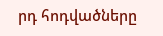րդ հոդվածները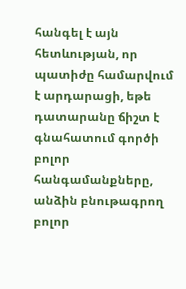հանգել է այն հետևության, որ պատիժը համարվում է արդարացի, եթե դատարանը ճիշտ է գնահատում գործի բոլոր հանգամանքները, անձին բնութագրող բոլոր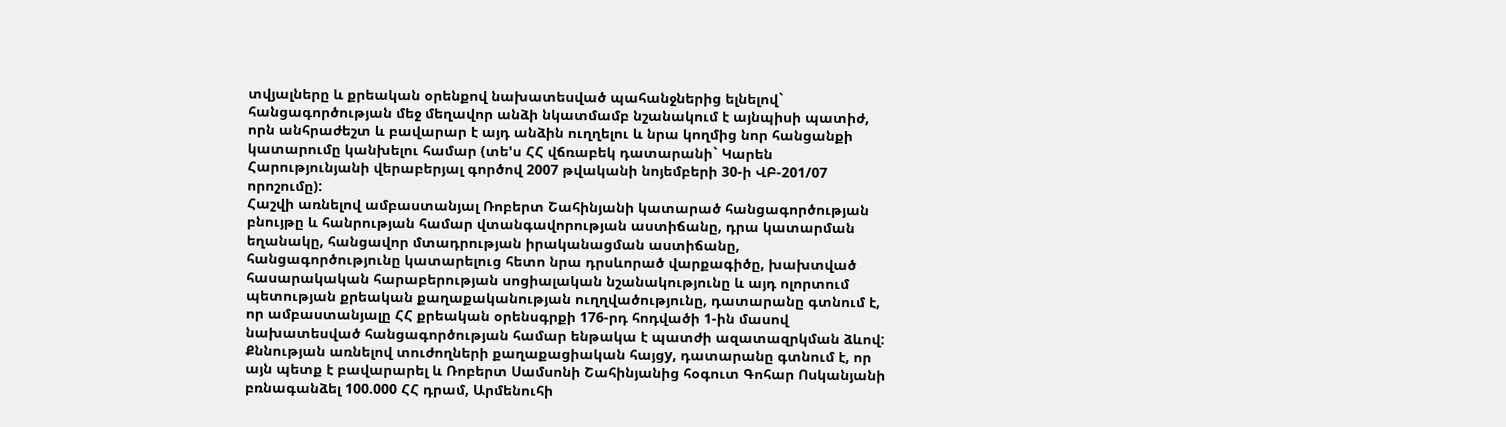տվյալները և քրեական օրենքով նախատեսված պահանջներից ելնելով` հանցագործության մեջ մեղավոր անձի նկատմամբ նշանակում է այնպիսի պատիժ, որն անհրաժեշտ և բավարար է այդ անձին ուղղելու և նրա կողմից նոր հանցանքի կատարումը կանխելու համար (տե'ս ՀՀ վճռաբեկ դատարանի` Կարեն Հարությունյանի վերաբերյալ գործով 2007 թվականի նոյեմբերի 30-ի ՎԲ-201/07 որոշումը):
Հաշվի առնելով ամբաստանյալ Ռոբերտ Շահինյանի կատարած հանցագործության բնույթը և հանրության համար վտանգավորության աստիճանը, դրա կատարման եղանակը, հանցավոր մտադրության իրականացման աստիճանը, հանցագործությունը կատարելուց հետո նրա դրսևորած վարքագիծը, խախտված հասարակական հարաբերության սոցիալական նշանակությունը և այդ ոլորտում պետության քրեական քաղաքականության ուղղվածությունը, դատարանը գտնում է, որ ամբաստանյալը ՀՀ քրեական օրենսգրքի 176-րդ հոդվածի 1-ին մասով նախատեսված հանցագործության համար ենթակա է պատժի ազատազրկման ձևով:
Քննության առնելով տուժողների քաղաքացիական հայցy, դատարանը գտնում է, որ այն պետք է բավարարել և Ռոբերտ Սամսոնի Շահինյանից հօգուտ Գոհար Ոսկանյանի բռնագանձել 100.000 ՀՀ դրամ, Արմենուհի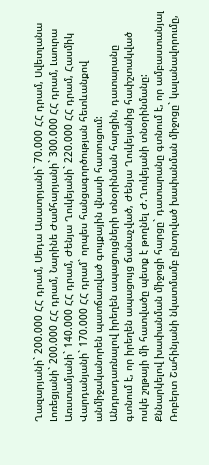Ղազարյանի` 200.000 ՀՀ դրամ, Սեդա Ասատրյանի` 70.000 ՀՀ դրամ, Սվետլանա Լոռեցյանի` 200.000 ՀՀ դրամ, Նարինե Ժամհարյանի` 300.000 ՀՀ դրամ, Լաուրա Առստամյանի` 140.000 ՀՀ դրամ, Ժենյա Ղուկեյանի` 220.000 ՀՀ դրամ, Հասմիկ Վարդանյանի` 170.000 ՀՀ դրամ` որպես հանցագործության հետևանքով անմիջականորեն պատճառված գույքային վնասի հատուցում:
Անդրադառնալով իրեղեն ապացույցների տնօրինման հարցին, դատարանը գտնում է, որ իրեղեն ապացույց ճանաչված, Ժենյա Ղուկեյանից հափշտակված ոսկե շղթայի մի հատվածը պետք է թողնել Ժ.Ղուկեյանի տնօրինմանը:
Քննարկելով խափանման միջոցի հարցը` դատարանը գտնում է, որ ամբաստանյալ Ռոբերտ Շահինյանի նկատմամբ ընտրված խափանման միջոցը` կալանավորումը,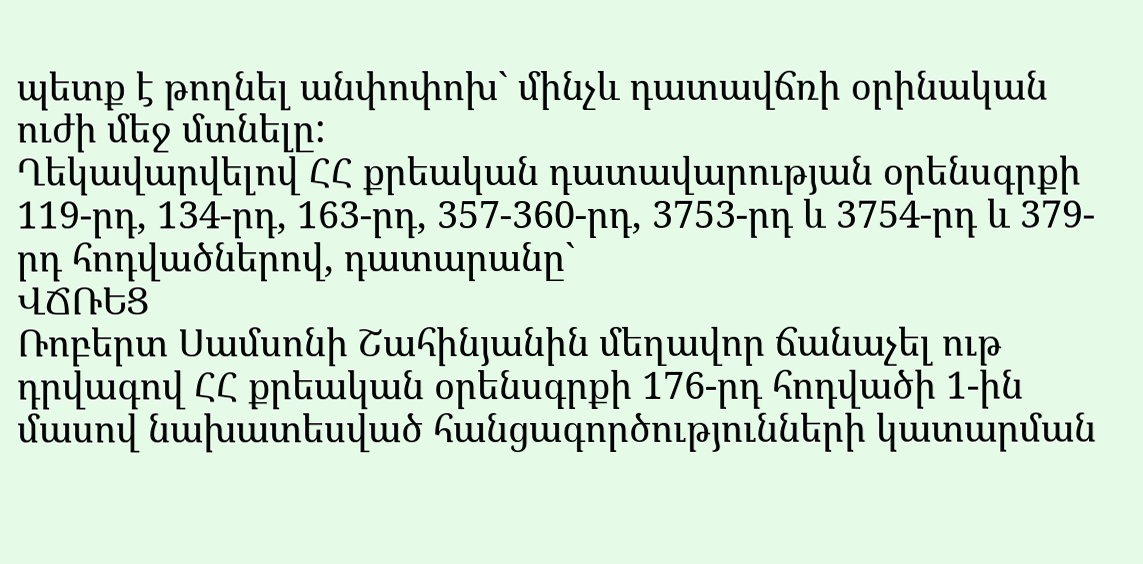պետք է թողնել անփոփոխ` մինչև դատավճռի օրինական ուժի մեջ մտնելը:
Ղեկավարվելով ՀՀ քրեական դատավարության օրենսգրքի 119-րդ, 134-րդ, 163-րդ, 357-360-րդ, 3753-րդ և 3754-րդ և 379-րդ հոդվածներով, դատարանը`
ՎՃՌԵՑ
Ռոբերտ Սամսոնի Շահինյանին մեղավոր ճանաչել ութ դրվագով ՀՀ քրեական օրենսգրքի 176-րդ հոդվածի 1-ին մասով նախատեսված հանցագործությունների կատարման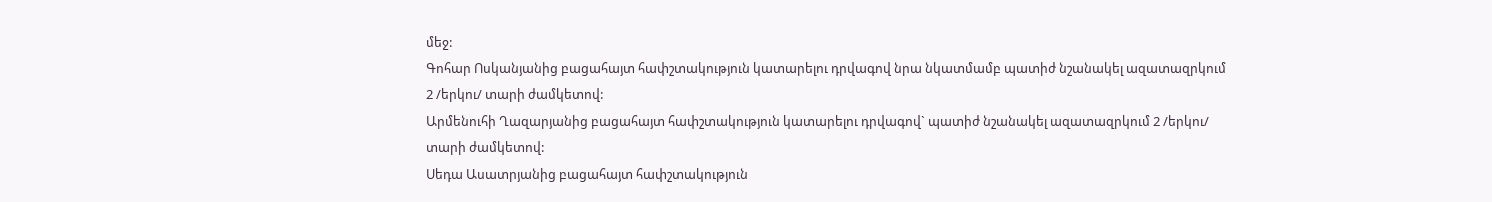մեջ:
Գոհար Ոսկանյանից բացահայտ հափշտակություն կատարելու դրվագով նրա նկատմամբ պատիժ նշանակել ազատազրկում 2 /երկու/ տարի ժամկետով:
Արմենուհի Ղազարյանից բացահայտ հափշտակություն կատարելու դրվագով` պատիժ նշանակել ազատազրկում 2 /երկու/ տարի ժամկետով:
Սեդա Ասատրյանից բացահայտ հափշտակություն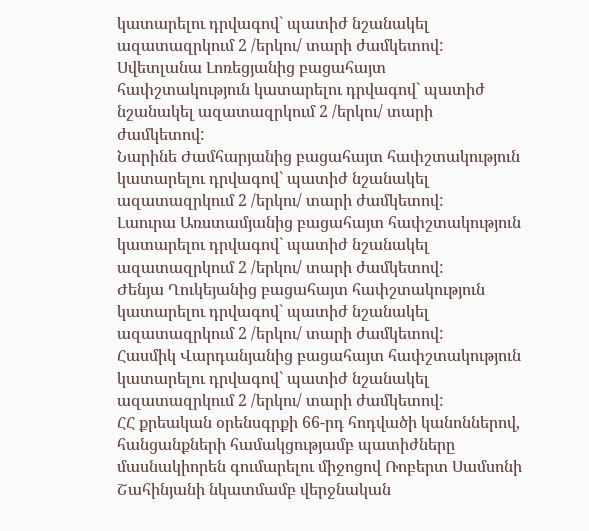կատարելու դրվագով` պատիժ նշանակել ազատազրկում 2 /երկու/ տարի ժամկետով:
Սվետլանա Լոռեցյանից բացահայտ հափշտակություն կատարելու դրվագով` պատիժ նշանակել ազատազրկում 2 /երկու/ տարի ժամկետով:
Նարինե Ժամհարյանից բացահայտ հափշտակություն կատարելու դրվագով` պատիժ նշանակել ազատազրկում 2 /երկու/ տարի ժամկետով:
Լաուրա Առստամյանից բացահայտ հափշտակություն կատարելու դրվագով` պատիժ նշանակել ազատազրկում 2 /երկու/ տարի ժամկետով:
Ժենյա Ղուկեյանից բացահայտ հափշտակություն կատարելու դրվագով` պատիժ նշանակել ազատազրկում 2 /երկու/ տարի ժամկետով:
Հասմիկ Վարդանյանից բացահայտ հափշտակություն կատարելու դրվագով` պատիժ նշանակել ազատազրկում 2 /երկու/ տարի ժամկետով:
ՀՀ քրեական օրենսգրքի 66-րդ հոդվածի կանոններով, հանցանքների համակցությամբ պատիժները մասնակիորեն գումարելու միջոցով Ռոբերտ Սամսոնի Շահինյանի նկատմամբ վերջնական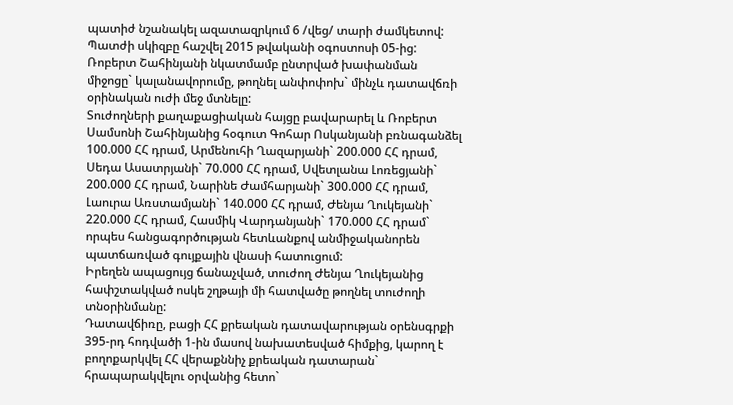պատիժ նշանակել ազատազրկում 6 /վեց/ տարի ժամկետով:
Պատժի սկիզբը հաշվել 2015 թվականի օգոստոսի 05-ից:
Ռոբերտ Շահինյանի նկատմամբ ընտրված խափանման միջոցը` կալանավորումը, թողնել անփոփոխ` մինչև դատավճռի օրինական ուժի մեջ մտնելը:
Տուժողների քաղաքացիական հայցը բավարարել և Ռոբերտ Սամսոնի Շահինյանից հօգուտ Գոհար Ոսկանյանի բռնագանձել 100.000 ՀՀ դրամ, Արմենուհի Ղազարյանի` 200.000 ՀՀ դրամ, Սեդա Ասատրյանի` 70.000 ՀՀ դրամ, Սվետլանա Լոռեցյանի` 200.000 ՀՀ դրամ, Նարինե Ժամհարյանի` 300.000 ՀՀ դրամ, Լաուրա Առստամյանի` 140.000 ՀՀ դրամ, Ժենյա Ղուկեյանի` 220.000 ՀՀ դրամ, Հասմիկ Վարդանյանի` 170.000 ՀՀ դրամ` որպես հանցագործության հետևանքով անմիջականորեն պատճառված գույքային վնասի հատուցում:
Իրեղեն ապացույց ճանաչված, տուժող Ժենյա Ղուկեյանից հափշտակված ոսկե շղթայի մի հատվածը թողնել տուժողի տնօրինմանը:
Դատավճիռը, բացի ՀՀ քրեական դատավարության օրենսգրքի 395-րդ հոդվածի 1-ին մասով նախատեսված հիմքից, կարող է բողոքարկվել ՀՀ վերաքննիչ քրեական դատարան` հրապարակվելու օրվանից հետո`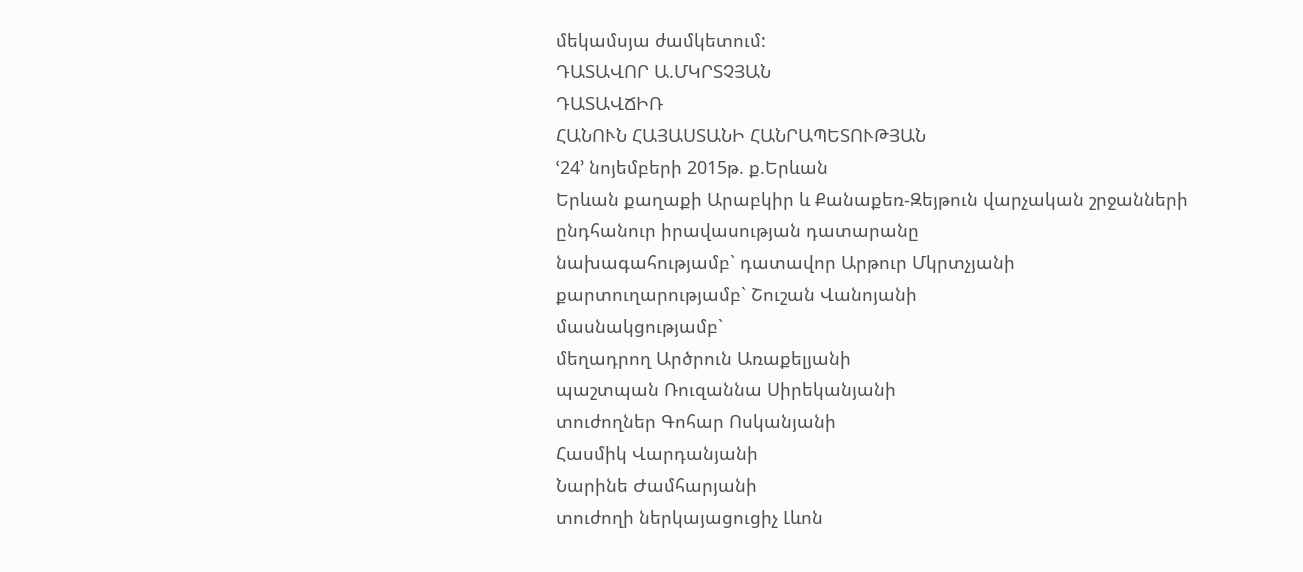մեկամսյա ժամկետում:
ԴԱՏԱՎՈՐ Ա.ՄԿՐՏՉՅԱՆ
ԴԱՏԱՎՃԻՌ
ՀԱՆՈՒՆ ՀԱՅԱՍՏԱՆԻ ՀԱՆՐԱՊԵՏՈՒԹՅԱՆ
ՙ24՚ նոյեմբերի 2015թ. ք.Երևան
Երևան քաղաքի Արաբկիր և Քանաքեռ-Զեյթուն վարչական շրջանների ընդհանուր իրավասության դատարանը
նախագահությամբ` դատավոր Արթուր Մկրտչյանի
քարտուղարությամբ` Շուշան Վանոյանի
մասնակցությամբ`
մեղադրող Արծրուն Առաքելյանի
պաշտպան Ռուզաննա Սիրեկանյանի
տուժողներ Գոհար Ոսկանյանի
Հասմիկ Վարդանյանի
Նարինե Ժամհարյանի
տուժողի ներկայացուցիչ Լևոն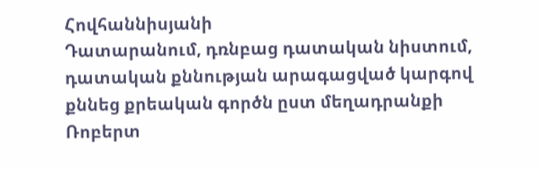Հովհաննիսյանի
Դատարանում, դռնբաց դատական նիստում, դատական քննության արագացված կարգով քննեց քրեական գործն ըստ մեղադրանքի Ռոբերտ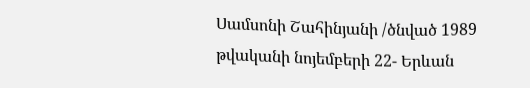Սամսոնի Շահինյանի /ծնված 1989 թվականի նոյեմբերի 22- Երևան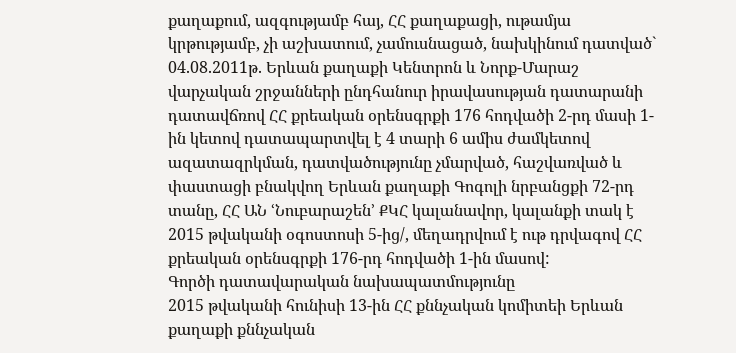քաղաքում, ազգությամբ հայ, ՀՀ քաղաքացի, ութամյա կրթությամբ, չի աշխատում, չամուսնացած, նախկինում դատված` 04.08.2011թ. Երևան քաղաքի Կենտրոն և Նորք-Մարաշ վարչական շրջանների ընդհանուր իրավասության դատարանի դատավճռով ՀՀ քրեական օրենսգրքի 176 հոդվածի 2-րդ մասի 1-ին կետով դատապարտվել է 4 տարի 6 ամիս ժամկետով ազատազրկման, դատվածությունը չմարված, հաշվառված և փաստացի բնակվող Երևան քաղաքի Գոգոլի նրբանցքի 72-րդ տանը, ՀՀ ԱՆ ՙՆուբարաշեն՚ ՔԿՀ կալանավոր, կալանքի տակ է 2015 թվականի օգոստոսի 5-ից/, մեղադրվում է ութ դրվագով ՀՀ քրեական օրենսգրքի 176-րդ հոդվածի 1-ին մասով:
Գործի դատավարական նախապատմությունը
2015 թվականի հունիսի 13-ին ՀՀ քննչական կոմիտեի Երևան քաղաքի քննչական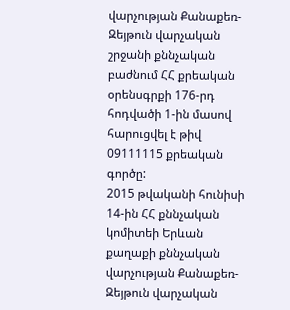վարչության Քանաքեռ-Զեյթուն վարչական շրջանի քննչական բաժնում ՀՀ քրեական օրենսգրքի 176-րդ հոդվածի 1-ին մասով հարուցվել է թիվ 09111115 քրեական գործը:
2015 թվականի հունիսի 14-ին ՀՀ քննչական կոմիտեի Երևան քաղաքի քննչական վարչության Քանաքեռ-Զեյթուն վարչական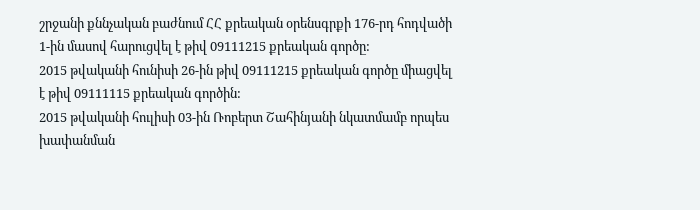շրջանի քննչական բաժնում ՀՀ քրեական օրենսգրքի 176-րդ հոդվածի 1-ին մասով հարուցվել է թիվ 09111215 քրեական գործը:
2015 թվականի հունիսի 26-ին թիվ 09111215 քրեական գործը միացվել է թիվ 09111115 քրեական գործին:
2015 թվականի հուլիսի 03-ին Ռոբերտ Շահինյանի նկատմամբ որպես խափանման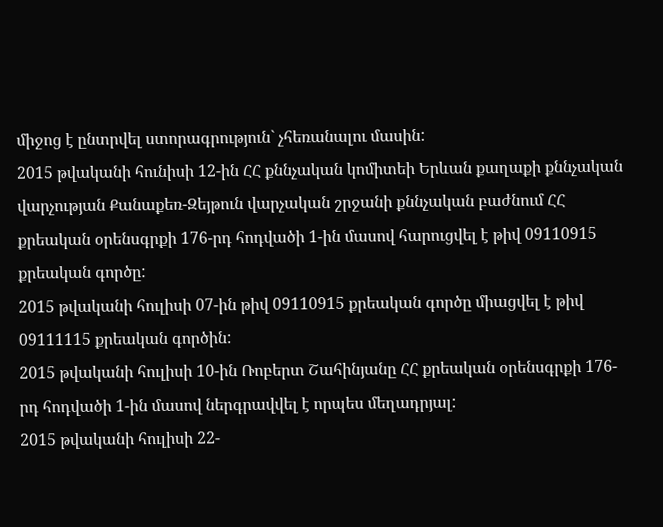միջոց է ընտրվել ստորագրություն` չհեռանալու մասին:
2015 թվականի հունիսի 12-ին ՀՀ քննչական կոմիտեի Երևան քաղաքի քննչական վարչության Քանաքեռ-Զեյթուն վարչական շրջանի քննչական բաժնում ՀՀ քրեական օրենսգրքի 176-րդ հոդվածի 1-ին մասով հարուցվել է թիվ 09110915 քրեական գործը:
2015 թվականի հուլիսի 07-ին թիվ 09110915 քրեական գործը միացվել է թիվ 09111115 քրեական գործին:
2015 թվականի հուլիսի 10-ին Ռոբերտ Շահինյանը ՀՀ քրեական օրենսգրքի 176-րդ հոդվածի 1-ին մասով ներգրավվել է որպես մեղադրյալ:
2015 թվականի հուլիսի 22-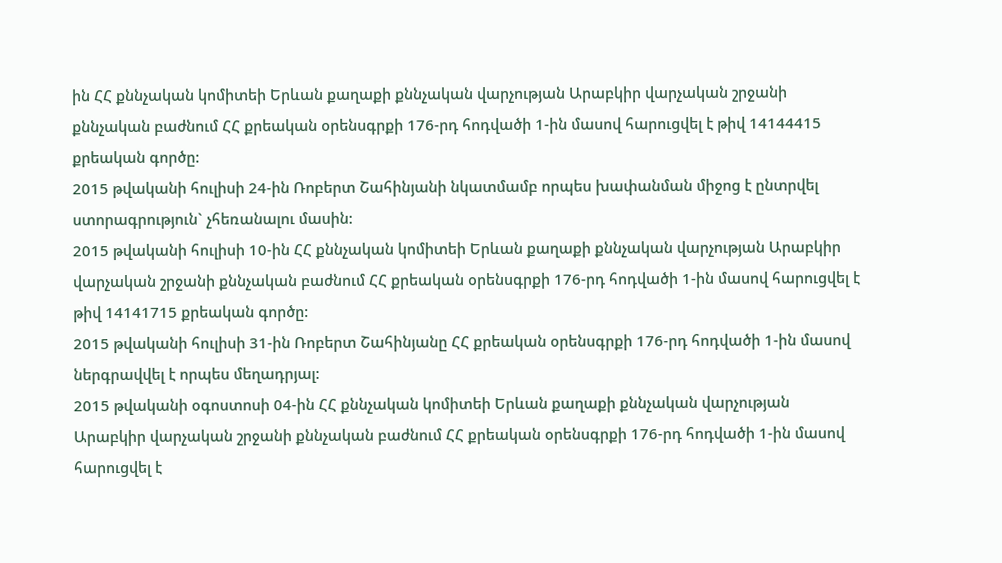ին ՀՀ քննչական կոմիտեի Երևան քաղաքի քննչական վարչության Արաբկիր վարչական շրջանի քննչական բաժնում ՀՀ քրեական օրենսգրքի 176-րդ հոդվածի 1-ին մասով հարուցվել է թիվ 14144415 քրեական գործը:
2015 թվականի հուլիսի 24-ին Ռոբերտ Շահինյանի նկատմամբ որպես խափանման միջոց է ընտրվել ստորագրություն` չհեռանալու մասին:
2015 թվականի հուլիսի 10-ին ՀՀ քննչական կոմիտեի Երևան քաղաքի քննչական վարչության Արաբկիր վարչական շրջանի քննչական բաժնում ՀՀ քրեական օրենսգրքի 176-րդ հոդվածի 1-ին մասով հարուցվել է թիվ 14141715 քրեական գործը:
2015 թվականի հուլիսի 31-ին Ռոբերտ Շահինյանը ՀՀ քրեական օրենսգրքի 176-րդ հոդվածի 1-ին մասով ներգրավվել է որպես մեղադրյալ:
2015 թվականի օգոստոսի 04-ին ՀՀ քննչական կոմիտեի Երևան քաղաքի քննչական վարչության Արաբկիր վարչական շրջանի քննչական բաժնում ՀՀ քրեական օրենսգրքի 176-րդ հոդվածի 1-ին մասով հարուցվել է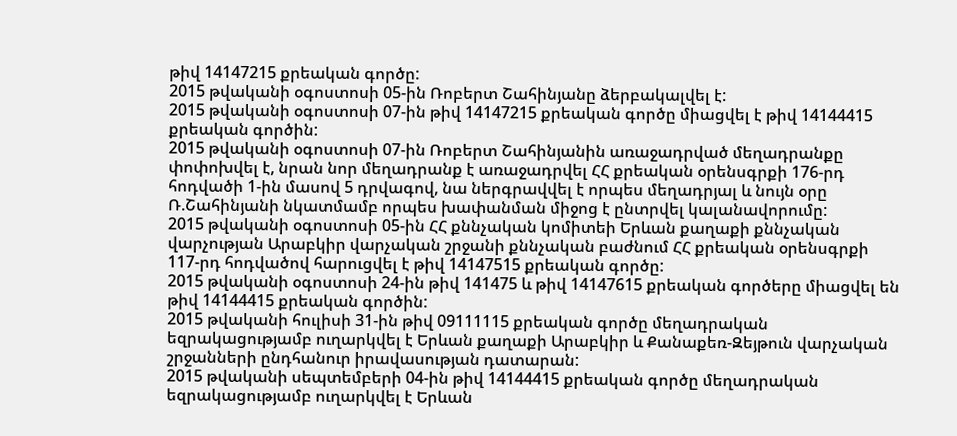թիվ 14147215 քրեական գործը:
2015 թվականի օգոստոսի 05-ին Ռոբերտ Շահինյանը ձերբակալվել է:
2015 թվականի օգոստոսի 07-ին թիվ 14147215 քրեական գործը միացվել է թիվ 14144415 քրեական գործին:
2015 թվականի օգոստոսի 07-ին Ռոբերտ Շահինյանին առաջադրված մեղադրանքը փոփոխվել է, նրան նոր մեղադրանք է առաջադրվել ՀՀ քրեական օրենսգրքի 176-րդ հոդվածի 1-ին մասով 5 դրվագով, նա ներգրավվել է որպես մեղադրյալ և նույն օրը Ռ.Շահինյանի նկատմամբ որպես խափանման միջոց է ընտրվել կալանավորումը:
2015 թվականի օգոստոսի 05-ին ՀՀ քննչական կոմիտեի Երևան քաղաքի քննչական վարչության Արաբկիր վարչական շրջանի քննչական բաժնում ՀՀ քրեական օրենսգրքի 117-րդ հոդվածով հարուցվել է թիվ 14147515 քրեական գործը:
2015 թվականի օգոստոսի 24-ին թիվ 141475 և թիվ 14147615 քրեական գործերը միացվել են թիվ 14144415 քրեական գործին:
2015 թվականի հուլիսի 31-ին թիվ 09111115 քրեական գործը մեղադրական եզրակացությամբ ուղարկվել է Երևան քաղաքի Արաբկիր և Քանաքեռ-Զեյթուն վարչական շրջանների ընդհանուր իրավասության դատարան:
2015 թվականի սեպտեմբերի 04-ին թիվ 14144415 քրեական գործը մեղադրական եզրակացությամբ ուղարկվել է Երևան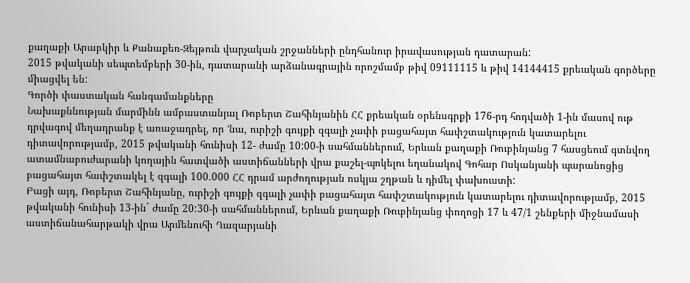քաղաքի Արաբկիր և Քանաքեռ-Զեյթուն վարչական շրջանների ընդհանուր իրավասության դատարան:
2015 թվականի սեպտեմբերի 30-ին, դատարանի արձանագրային որոշմամբ թիվ 09111115 և թիվ 14144415 քրեական գործերը միացվել են:
Գործի փաստական հանգամանքները
Նախաքննության մարմինն ամբաստանյալ Ռոբերտ Շահինյանին ՀՀ քրեական օրենսգրքի 176-րդ հոդվածի 1-ին մասով ութ դրվագով մեղադրանք է առաջադրել, որ ՙնա, ուրիշի գույքի զգալի չափի բացահայտ հափշտակություն կատարելու դիտավորությամբ, 2015 թվականի հունիսի 12- ժամը 10:00-ի սահմաններում, Երևան քաղաքի Ռուբինյանց 7 հասցեում գտնվող ատամնաբուժարանի կողային հատվածի աստիճանների վրա քաշել-պոկելու եղանակով Գոհար Ոսկանյանի պարանոցից բացահայտ հափշտակել է զգալի 100.000 ՀՀ դրամ արժողության ոսկյա շղթան և դիմել փախուստի:
Բացի այդ, Ռոբերտ Շահինյանը, ուրիշի գույքի զգալի չափի բացահայտ հափշտակություն կատարելու դիտավորությամբ, 2015 թվականի հունիսի 13-ին` ժամը 20:30-ի սահմաններում, Երևան քաղաքի Ռուբինյանց փողոցի 17 և 47/1 շենքերի միջնամասի աստիճանահարթակի վրա Արմենուհի Ղազարյանի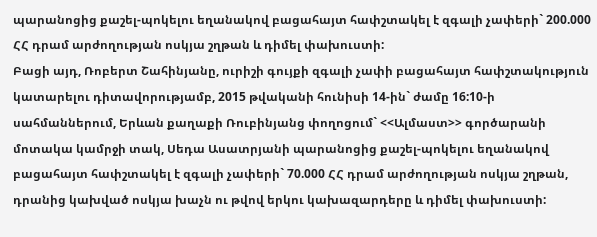պարանոցից քաշել-պոկելու եղանակով բացահայտ հափշտակել է զգալի չափերի` 200.000 ՀՀ դրամ արժողության ոսկյա շղթան և դիմել փախուստի:
Բացի այդ, Ռոբերտ Շահինյանը, ուրիշի գույքի զգալի չափի բացահայտ հափշտակություն կատարելու դիտավորությամբ, 2015 թվականի հունիսի 14-ին` ժամը 16:10-ի սահմաններում, Երևան քաղաքի Ռուբինյանց փողոցում` <<Ալմաստ>> գործարանի մոտակա կամրջի տակ, Սեդա Ասատրյանի պարանոցից քաշել-պոկելու եղանակով բացահայտ հափշտակել է զգալի չափերի` 70.000 ՀՀ դրամ արժողության ոսկյա շղթան, դրանից կախված ոսկյա խաչն ու թվով երկու կախազարդերը և դիմել փախուստի: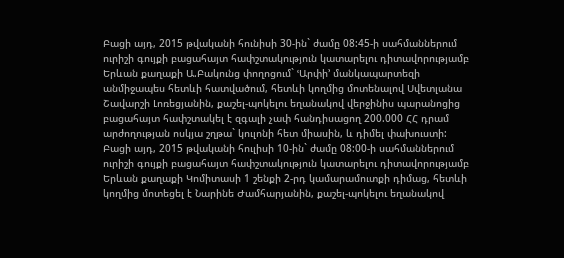Բացի այդ, 2015 թվականի հունիսի 30-ին` ժամը 08:45-ի սահմաններում ուրիշի գույքի բացահայտ հափշտակություն կատարելու դիտավորությամբ Երևան քաղաքի Ա.Բակունց փողոցում` ՙԱրփի՚ մանկապարտեզի անմիջապես հետևի հատվածում, հետևի կողմից մոտենալով Սվետլանա Շավարշի Լոռեցյանին, քաշել-պոկելու եղանակով վերջինիս պարանոցից բացահայտ հափշտակել է զգալի չափ հանդիսացող 200.000 ՀՀ դրամ արժողության ոսկյա շղթա` կուլոնի հետ միասին, և դիմել փախուստի:
Բացի այդ, 2015 թվականի հուլիսի 10-ին` ժամը 08:00-ի սահմաններում ուրիշի գույքի բացահայտ հափշտակություն կատարելու դիտավորությամբ Երևան քաղաքի Կոմիտասի 1 շենքի 2-րդ կամարամուտքի դիմաց, հետևի կողմից մոտեցել է Նարինե Ժամհարյանին, քաշել-պոկելու եղանակով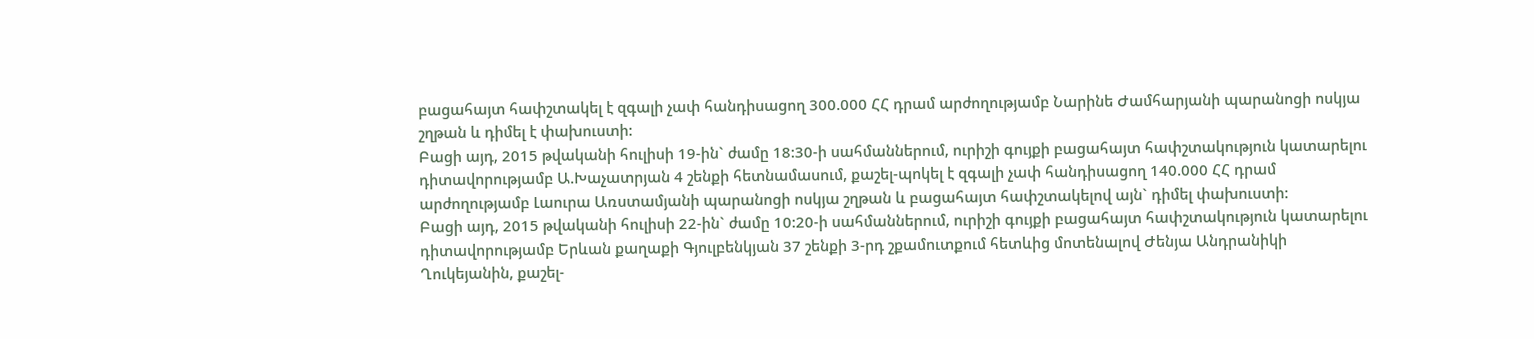բացահայտ հափշտակել է զգալի չափ հանդիսացող 300.000 ՀՀ դրամ արժողությամբ Նարինե Ժամհարյանի պարանոցի ոսկյա շղթան և դիմել է փախուստի:
Բացի այդ, 2015 թվականի հուլիսի 19-ին` ժամը 18:30-ի սահմաններում, ուրիշի գույքի բացահայտ հափշտակություն կատարելու դիտավորությամբ Ա.Խաչատրյան 4 շենքի հետնամասում, քաշել-պոկել է զգալի չափ հանդիսացող 140.000 ՀՀ դրամ արժողությամբ Լաուրա Առստամյանի պարանոցի ոսկյա շղթան և բացահայտ հափշտակելով այն` դիմել փախուստի:
Բացի այդ, 2015 թվականի հուլիսի 22-ին` ժամը 10:20-ի սահմաններում, ուրիշի գույքի բացահայտ հափշտակություն կատարելու դիտավորությամբ Երևան քաղաքի Գյուլբենկյան 37 շենքի 3-րդ շքամուտքում հետևից մոտենալով Ժենյա Անդրանիկի Ղուկեյանին, քաշել-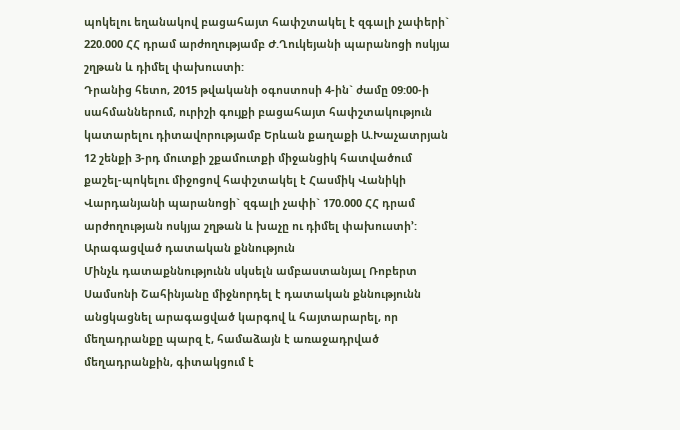պոկելու եղանակով բացահայտ հափշտակել է զգալի չափերի` 220.000 ՀՀ դրամ արժողությամբ Ժ.Ղուկեյանի պարանոցի ոսկյա շղթան և դիմել փախուստի:
Դրանից հետո, 2015 թվականի օգոստոսի 4-ին` ժամը 09:00-ի սահմաններում, ուրիշի գույքի բացահայտ հափշտակություն կատարելու դիտավորությամբ Երևան քաղաքի Ա.Խաչատրյան 12 շենքի 3-րդ մուտքի շքամուտքի միջանցիկ հատվածում քաշել-պոկելու միջոցով հափշտակել է Հասմիկ Վանիկի Վարդանյանի պարանոցի` զգալի չափի` 170.000 ՀՀ դրամ արժողության ոսկյա շղթան և խաչը ու դիմել փախուստի՚:
Արագացված դատական քննություն
Մինչև դատաքննությունն սկսելն ամբաստանյալ Ռոբերտ Սամսոնի Շահինյանը միջնորդել է դատական քննությունն անցկացնել արագացված կարգով և հայտարարել, որ մեղադրանքը պարզ է, համաձայն է առաջադրված մեղադրանքին, գիտակցում է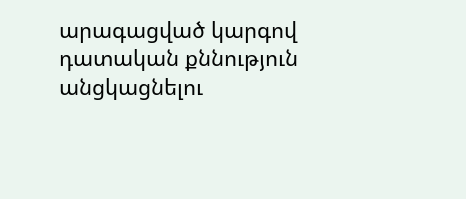արագացված կարգով դատական քննություն անցկացնելու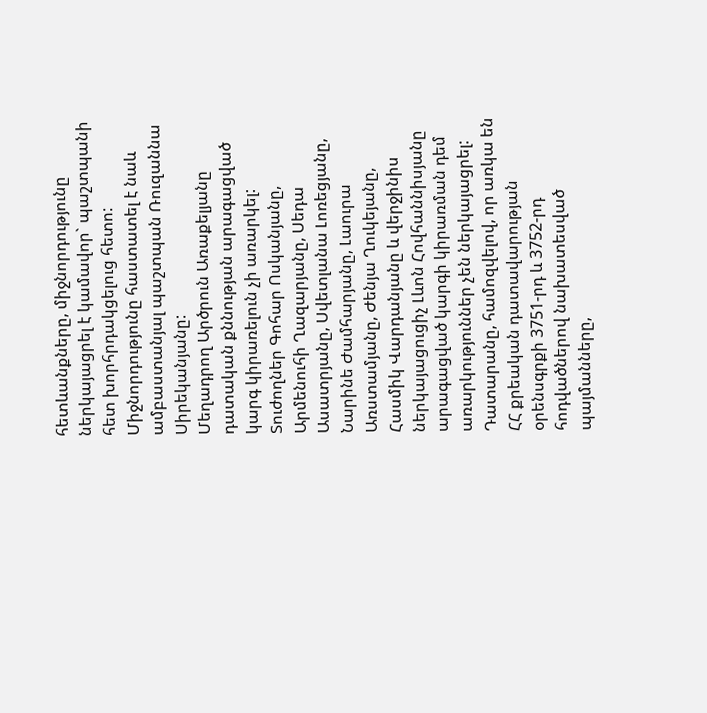հետևանքները, միջնորդությունը ներկայացրել է կամավոր` պաշտպանի հետ խորհրդակցելուց հետո:
Միջնորդությունը հաստատել է նաև ամբաստանյալ պաշտպան Ռուզաննա Սիրեկանյանը:
Մեղադրող Արծրուն Առաքելյանը դատական քննության արագացված կարգ կիրառելուն չի առարկել:
Տուժողներ Գոհար Ոսկանյանը, Արմենուհի Ղազարյանը, Սեդա Ասատրյանը, Սվետլանա Լոռեցյանը, Նարինե Ժամհարյանը, Լաուրա Առստամյանը, Ժենյա Ղուկեյանը, Հասմիկ Վարդանյանը և վերջինիս ներկայացուցիչ Լևոն Հովհաննիսյանը արագացված կարգի կիրառման դեմ առարկություններ չեն ներկայացրել:
Դատարանը, համոզվելով, որ առկա են ՀՀ քրեական դատավարության օրենսգրքի 3751-րդ և 3752-րդ հոդվածներով նախատեսված պայմանները,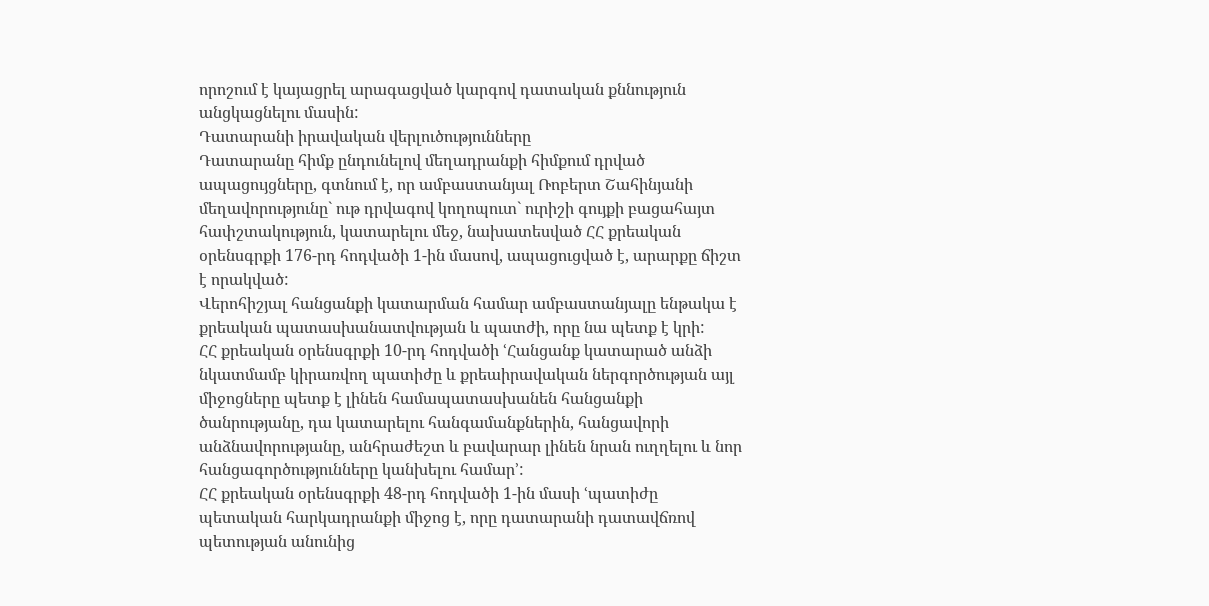որոշում է կայացրել արագացված կարգով դատական քննություն անցկացնելու մասին:
Դատարանի իրավական վերլուծությունները
Դատարանը հիմք ընդունելով մեղադրանքի հիմքում դրված ապացույցները, գտնում է, որ ամբաստանյալ Ռոբերտ Շահինյանի մեղավորությունը` ութ դրվագով կողոպուտ` ուրիշի գույքի բացահայտ հափշտակություն, կատարելու մեջ, նախատեսված ՀՀ քրեական օրենսգրքի 176-րդ հոդվածի 1-ին մասով, ապացուցված է, արարքը ճիշտ է որակված:
Վերոհիշյալ հանցանքի կատարման համար ամբաստանյալը ենթակա է քրեական պատասխանատվության և պատժի, որը նա պետք է կրի:
ՀՀ քրեական օրենսգրքի 10-րդ հոդվածի ՙՀանցանք կատարած անձի նկատմամբ կիրառվող պատիժը և քրեաիրավական ներգործության այլ միջոցները պետք է լինեն համապատասխանեն հանցանքի ծանրությանը, դա կատարելու հանգամանքներին, հանցավորի անձնավորությանը, անհրաժեշտ և բավարար լինեն նրան ուղղելու և նոր հանցագործությունները կանխելու համար՚:
ՀՀ քրեական օրենսգրքի 48-րդ հոդվածի 1-ին մասի ՙպատիժը պետական հարկադրանքի միջոց է, որը դատարանի դատավճռով պետության անունից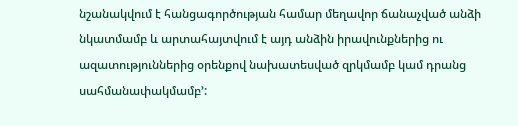նշանակվում է հանցագործության համար մեղավոր ճանաչված անձի նկատմամբ և արտահայտվում է այդ անձին իրավունքներից ու ազատություններից օրենքով նախատեսված զրկմամբ կամ դրանց սահմանափակմամբ՚: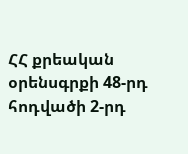ՀՀ քրեական օրենսգրքի 48-րդ հոդվածի 2-րդ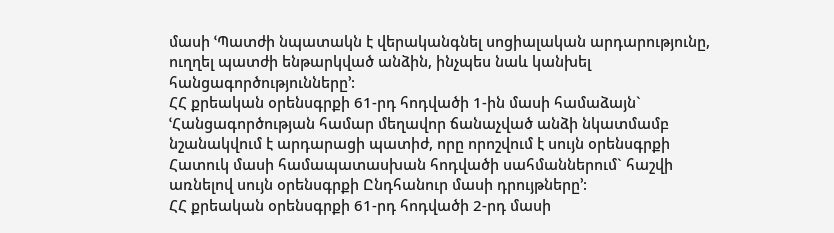մասի ՙՊատժի նպատակն է վերականգնել սոցիալական արդարությունը, ուղղել պատժի ենթարկված անձին, ինչպես նաև կանխել հանցագործությունները՚:
ՀՀ քրեական օրենսգրքի 61-րդ հոդվածի 1-ին մասի համաձայն` ՙՀանցագործության համար մեղավոր ճանաչված անձի նկատմամբ նշանակվում է արդարացի պատիժ, որը որոշվում է սույն օրենսգրքի Հատուկ մասի համապատասխան հոդվածի սահմաններում` հաշվի առնելով սույն օրենսգրքի Ընդհանուր մասի դրույթները՚:
ՀՀ քրեական օրենսգրքի 61-րդ հոդվածի 2-րդ մասի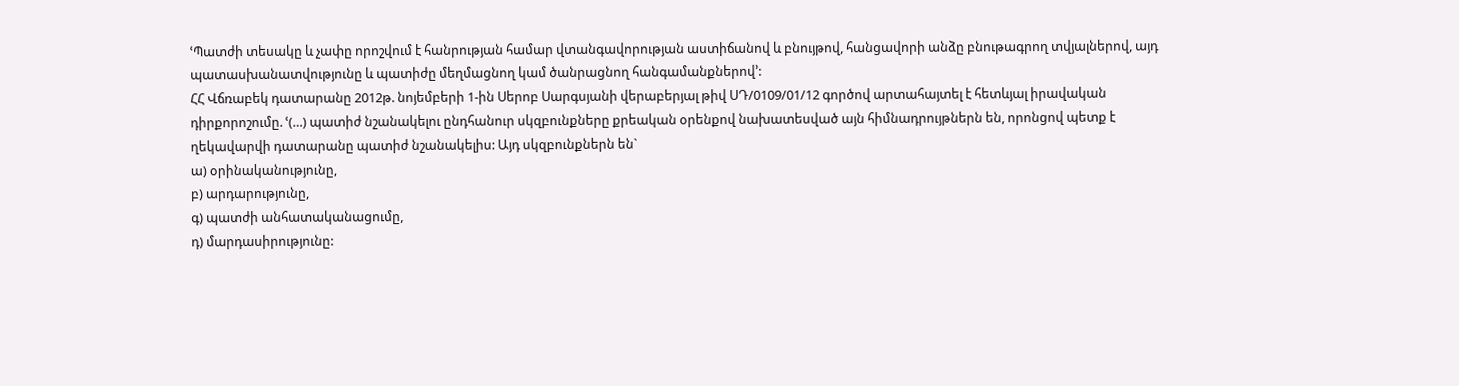ՙՊատժի տեսակը և չափը որոշվում է հանրության համար վտանգավորության աստիճանով և բնույթով, հանցավորի անձը բնութագրող տվյալներով, այդ պատասխանատվությունը և պատիժը մեղմացնող կամ ծանրացնող հանգամանքներով՚:
ՀՀ Վճռաբեկ դատարանը 2012թ. նոյեմբերի 1-ին Սերոբ Սարգսյանի վերաբերյալ թիվ ՍԴ/0109/01/12 գործով արտահայտել է հետևյալ իրավական դիրքորոշումը. ՙ(…) պատիժ նշանակելու ընդհանուր սկզբունքները քրեական օրենքով նախատեսված այն հիմնադրույթներն են, որոնցով պետք է ղեկավարվի դատարանը պատիժ նշանակելիս: Այդ սկզբունքներն են`
ա) օրինականությունը,
բ) արդարությունը,
գ) պատժի անհատականացումը,
դ) մարդասիրությունը: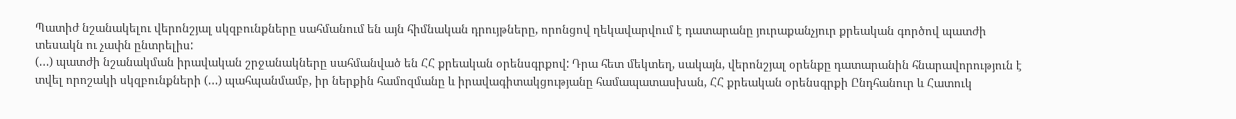Պատիժ նշանակելու վերոնշյալ սկզբունքները սահմանում են այն հիմնական դրույթները, որոնցով ղեկավարվում է դատարանը յուրաքանչյուր քրեական գործով պատժի տեսակն ու չափն ընտրելիս:
(…) պատժի նշանակման իրավական շրջանակները սահմանված են ՀՀ քրեական օրենսգրքով: Դրա հետ մեկտեղ, սակայն, վերոնշյալ օրենքը դատարանին հնարավորություն է տվել որոշակի սկզբունքների (…) պահպանմամբ, իր ներքին համոզմանը և իրավագիտակցությանը համապատասխան, ՀՀ քրեական օրենսգրքի Ընդհանուր և Հատուկ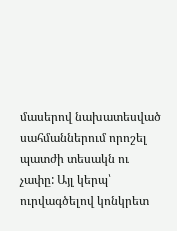մասերով նախատեսված սահմաններում որոշել պատժի տեսակն ու չափը: Այլ կերպ՝ ուրվագծելով կոնկրետ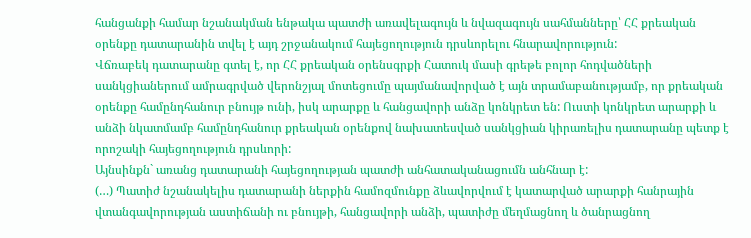հանցանքի համար նշանակման ենթակա պատժի առավելագույն և նվազագույն սահմանները՝ ՀՀ քրեական օրենքը դատարանին տվել է այդ շրջանակում հայեցողություն դրսևորելու հնարավորություն:
Վճռաբեկ դատարանը գտել է, որ ՀՀ քրեական օրենսգրքի Հատուկ մասի գրեթե բոլոր հոդվածների սանկցիաներում ամրագրված վերոնշյալ մոտեցումը պայմանավորված է այն տրամաբանությամբ, որ քրեական օրենքը համընդհանուր բնույթ ունի, իսկ արարքը և հանցավորի անձը կոնկրետ են: Ուստի կոնկրետ արարքի և անձի նկատմամբ համընդհանուր քրեական օրենքով նախատեսված սանկցիան կիրառելիս դատարանը պետք է որոշակի հայեցողություն դրսևորի:
Այնսինքն` առանց դատարանի հայեցողության պատժի անհատականացումն անհնար է:
(…) Պատիժ նշանակելիս դատարանի ներքին համոզմունքը ձևավորվում է կատարված արարքի հանրային վտանգավորության աստիճանի ու բնույթի, հանցավորի անձի, պատիժը մեղմացնող և ծանրացնող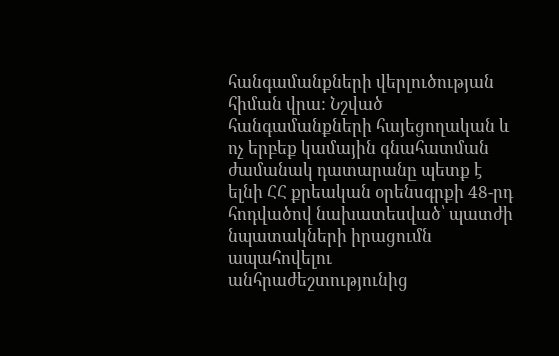հանգամանքների վերլուծության հիման վրա: Նշված հանգամանքների հայեցողական և ոչ երբեք կամային գնահատման ժամանակ դատարանը պետք է ելնի ՀՀ քրեական օրենսգրքի 48-րդ հոդվածով նախատեսված՝ պատժի նպատակների իրացումն ապահովելու անհրաժեշտությունից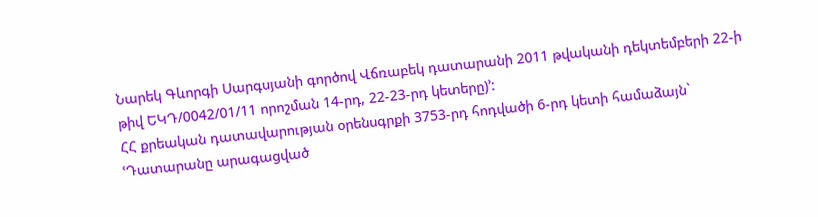Նարեկ Գևորգի Սարգսյանի գործով Վճռաբեկ դատարանի 2011 թվականի դեկտեմբերի 22-ի թիվ ԵԿԴ/0042/01/11 որոշման 14-րդ, 22-23-րդ կետերը)՚:
ՀՀ քրեական դատավարության օրենսգրքի 3753-րդ հոդվածի 6-րդ կետի համաձայն` ՙԴատարանը արագացված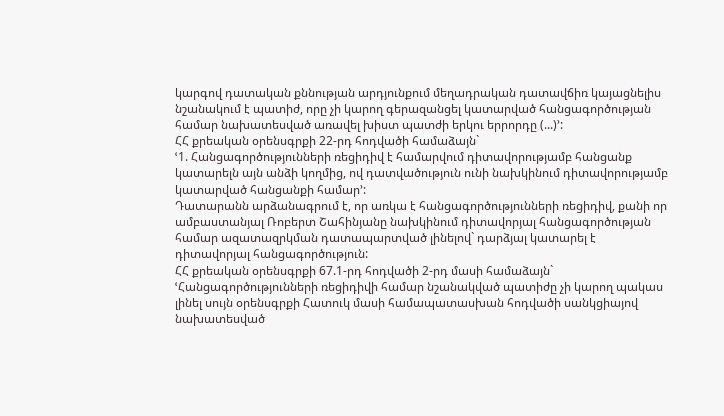կարգով դատական քննության արդյունքում մեղադրական դատավճիռ կայացնելիս նշանակում է պատիժ, որը չի կարող գերազանցել կատարված հանցագործության համար նախատեսված առավել խիստ պատժի երկու երրորդը (...)՚:
ՀՀ քրեական օրենսգրքի 22-րդ հոդվածի համաձայն`
ՙ1. Հանցագործությունների ռեցիդիվ է համարվում դիտավորությամբ հանցանք կատարելն այն անձի կողմից, ով դատվածություն ունի նախկինում դիտավորությամբ կատարված հանցանքի համար՚:
Դատարանն արձանագրում է, որ առկա է հանցագործությունների ռեցիդիվ, քանի որ ամբաստանյալ Ռոբերտ Շահինյանը նախկինում դիտավորյալ հանցագործության համար ազատազրկման դատապարտված լինելով` դարձյալ կատարել է դիտավորյալ հանցագործություն:
ՀՀ քրեական օրենսգրքի 67.1-րդ հոդվածի 2-րդ մասի համաձայն`
ՙՀանցագործությունների ռեցիդիվի համար նշանակված պատիժը չի կարող պակաս լինել սույն օրենսգրքի Հատուկ մասի համապատասխան հոդվածի սանկցիայով նախատեսված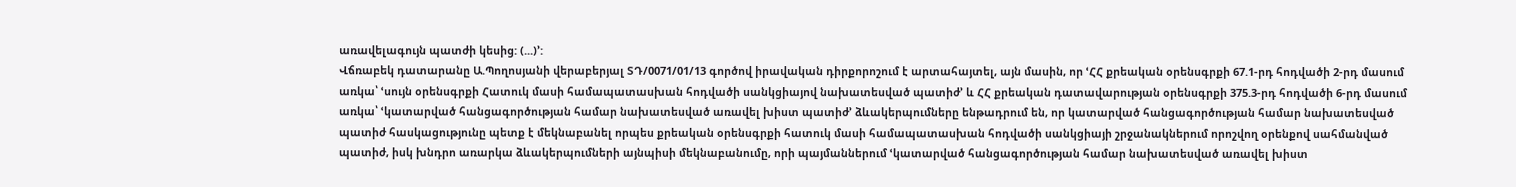առավելագույն պատժի կեսից: (...)՚:
Վճռաբեկ դատարանը Ա.Պողոսյանի վերաբերյալ ՏԴ/0071/01/13 գործով իրավական դիրքորոշում է արտահայտել, այն մասին, որ ՙՀՀ քրեական օրենսգրքի 67.1-րդ հոդվածի 2-րդ մասում առկա՝ ՙսույն օրենսգրքի Հատուկ մասի համապատասխան հոդվածի սանկցիայով նախատեսված պատիժ՚ և ՀՀ քրեական դատավարության օրենսգրքի 375.3-րդ հոդվածի 6-րդ մասում առկա՝ ՙկատարված հանցագործության համար նախատեսված առավել խիստ պատիժ՚ ձևակերպումները ենթադրում են, որ կատարված հանցագործության համար նախատեսված պատիժ հասկացությունը պետք է մեկնաբանել որպես քրեական օրենսգրքի հատուկ մասի համապատասխան հոդվածի սանկցիայի շրջանակներում որոշվող օրենքով սահմանված պատիժ, իսկ խնդրո առարկա ձևակերպումների այնպիսի մեկնաբանումը, որի պայմաններում ՙկատարված հանցագործության համար նախատեսված առավել խիստ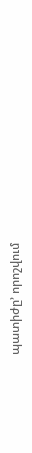պատիժը՚ որոշվում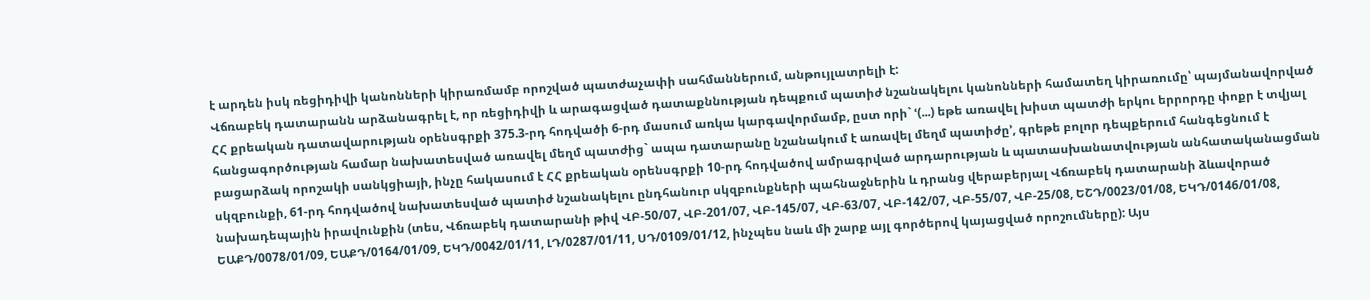է արդեն իսկ ռեցիդիվի կանոնների կիրառմամբ որոշված պատժաչափի սահմաններում, անթույլատրելի է:
Վճռաբեկ դատարանն արձանագրել է, որ ռեցիդիվի և արագացված դատաքննության դեպքում պատիժ նշանակելու կանոնների համատեղ կիրառումը՝ պայմանավորված ՀՀ քրեական դատավարության օրենսգրքի 375.3-րդ հոդվածի 6-րդ մասում առկա կարգավորմամբ, ըստ որի` ՙ(...) եթե առավել խիստ պատժի երկու երրորդը փոքր է տվյալ հանցագործության համար նախատեսված առավել մեղմ պատժից` ապա դատարանը նշանակում է առավել մեղմ պատիժը՚, գրեթե բոլոր դեպքերում հանգեցնում է բացարձակ որոշակի սանկցիայի, ինչը հակասում է ՀՀ քրեական օրենսգրքի 10-րդ հոդվածով ամրագրված արդարության և պատասխանատվության անհատականացման սկզբունքի, 61-րդ հոդվածով նախատեսված պատիժ նշանակելու ընդհանուր սկզբունքների պահնաջներին և դրանց վերաբերյալ Վճռաբեկ դատարանի ձևավորած նախադեպային իրավունքին (տես, Վճռաբեկ դատարանի թիվ ՎԲ-50/07, ՎԲ-201/07, ՎԲ-145/07, ՎԲ-63/07, ՎԲ-142/07, ՎԲ-55/07, ՎԲ-25/08, ԵՇԴ/0023/01/08, ԵԿԴ/0146/01/08, ԵԱՔԴ/0078/01/09, ԵԱՔԴ/0164/01/09, ԵԿԴ/0042/01/11, ԼԴ/0287/01/11, ՍԴ/0109/01/12, ինչպես նաև մի շարք այլ գործերով կայացված որոշումները): Այս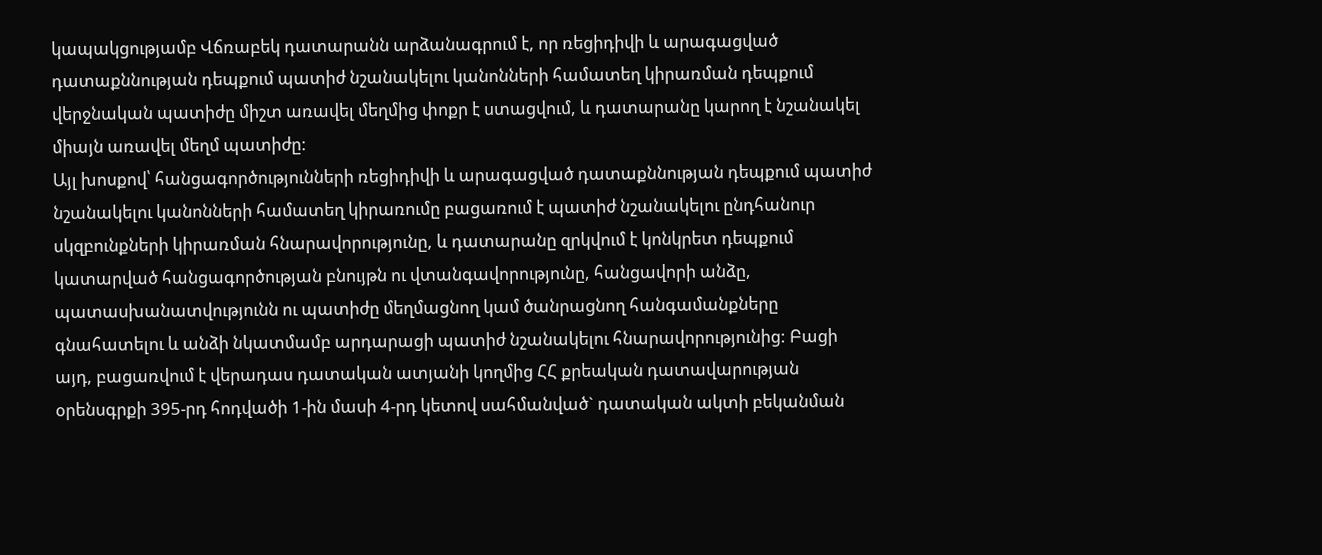կապակցությամբ Վճռաբեկ դատարանն արձանագրում է, որ ռեցիդիվի և արագացված դատաքննության դեպքում պատիժ նշանակելու կանոնների համատեղ կիրառման դեպքում վերջնական պատիժը միշտ առավել մեղմից փոքր է ստացվում, և դատարանը կարող է նշանակել միայն առավել մեղմ պատիժը:
Այլ խոսքով՝ հանցագործությունների ռեցիդիվի և արագացված դատաքննության դեպքում պատիժ նշանակելու կանոնների համատեղ կիրառումը բացառում է պատիժ նշանակելու ընդհանուր սկզբունքների կիրառման հնարավորությունը, և դատարանը զրկվում է կոնկրետ դեպքում կատարված հանցագործության բնույթն ու վտանգավորությունը, հանցավորի անձը, պատասխանատվությունն ու պատիժը մեղմացնող կամ ծանրացնող հանգամանքները գնահատելու և անձի նկատմամբ արդարացի պատիժ նշանակելու հնարավորությունից: Բացի այդ, բացառվում է վերադաս դատական ատյանի կողմից ՀՀ քրեական դատավարության օրենսգրքի 395-րդ հոդվածի 1-ին մասի 4-րդ կետով սահմանված` դատական ակտի բեկանման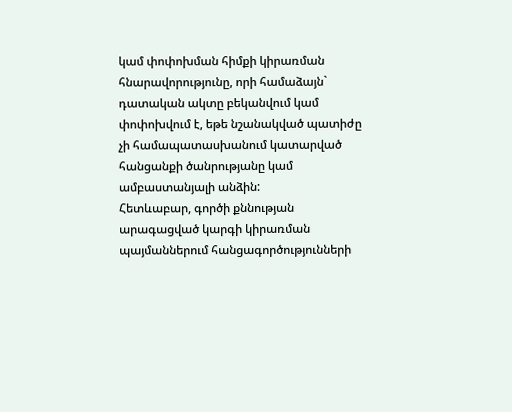կամ փոփոխման հիմքի կիրառման հնարավորությունը, որի համաձայն` դատական ակտը բեկանվում կամ փոփոխվում է, եթե նշանակված պատիժը չի համապատասխանում կատարված հանցանքի ծանրությանը կամ ամբաստանյալի անձին:
Հետևաբար, գործի քննության արագացված կարգի կիրառման պայմաններում հանցագործությունների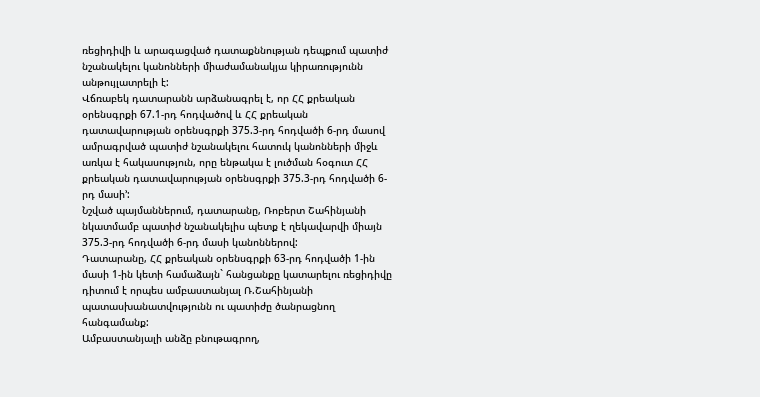ռեցիդիվի և արագացված դատաքննության դեպքում պատիժ նշանակելու կանոնների միաժամանակյա կիրառությունն անթույլատրելի է:
Վճռաբեկ դատարանն արձանագրել է, որ ՀՀ քրեական օրենսգրքի 67.1-րդ հոդվածով և ՀՀ քրեական դատավարության օրենսգրքի 375.3-րդ հոդվածի 6-րդ մասով ամրագրված պատիժ նշանակելու հատուկ կանոնների միջև առկա է հակասություն, որը ենթակա է լուծման հօգուտ ՀՀ քրեական դատավարության օրենսգրքի 375.3-րդ հոդվածի 6-րդ մասի՚:
Նշված պայմաններում, դատարանը, Ռոբերտ Շահինյանի նկատմամբ պատիժ նշանակելիս պետք է ղեկավարվի միայն 375.3-րդ հոդվածի 6-րդ մասի կանոններով:
Դատարանը, ՀՀ քրեական օրենսգրքի 63-րդ հոդվածի 1-ին մասի 1-ին կետի համաձայն` հանցանքը կատարելու ռեցիդիվը դիտում է որպես ամբաստանյալ Ռ.Շահինյանի պատասխանատվությունն ու պատիժը ծանրացնող հանգամանք:
Ամբաստանյալի անձը բնութագրող,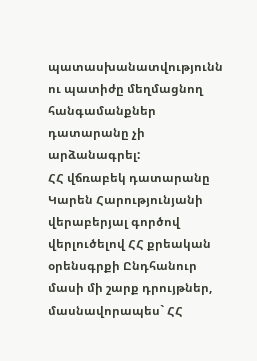պատասխանատվությունն ու պատիժը մեղմացնող հանգամանքներ դատարանը չի արձանագրել:
ՀՀ վճռաբեկ դատարանը Կարեն Հարությունյանի վերաբերյալ գործով վերլուծելով ՀՀ քրեական օրենսգրքի Ընդհանուր մասի մի շարք դրույթներ, մասնավորապես` ՀՀ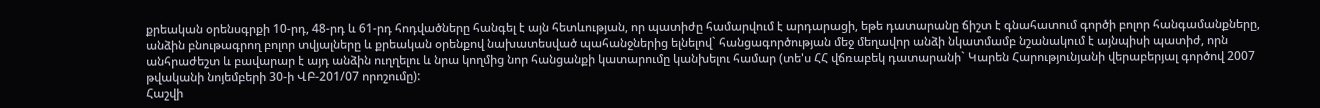քրեական օրենսգրքի 10-րդ, 48-րդ և 61-րդ հոդվածները հանգել է այն հետևության, որ պատիժը համարվում է արդարացի, եթե դատարանը ճիշտ է գնահատում գործի բոլոր հանգամանքները, անձին բնութագրող բոլոր տվյալները և քրեական օրենքով նախատեսված պահանջներից ելնելով` հանցագործության մեջ մեղավոր անձի նկատմամբ նշանակում է այնպիսի պատիժ, որն անհրաժեշտ և բավարար է այդ անձին ուղղելու և նրա կողմից նոր հանցանքի կատարումը կանխելու համար (տե'ս ՀՀ վճռաբեկ դատարանի` Կարեն Հարությունյանի վերաբերյալ գործով 2007 թվականի նոյեմբերի 30-ի ՎԲ-201/07 որոշումը):
Հաշվի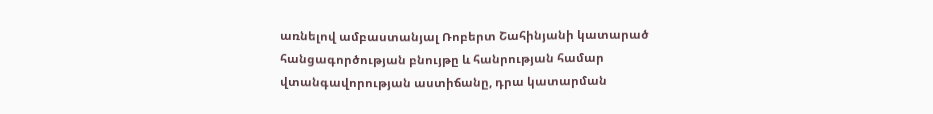առնելով ամբաստանյալ Ռոբերտ Շահինյանի կատարած հանցագործության բնույթը և հանրության համար վտանգավորության աստիճանը, դրա կատարման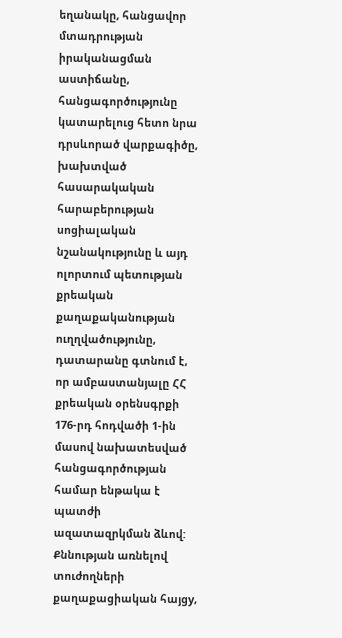եղանակը, հանցավոր մտադրության իրականացման աստիճանը, հանցագործությունը կատարելուց հետո նրա դրսևորած վարքագիծը, խախտված հասարակական հարաբերության սոցիալական նշանակությունը և այդ ոլորտում պետության քրեական քաղաքականության ուղղվածությունը, դատարանը գտնում է, որ ամբաստանյալը ՀՀ քրեական օրենսգրքի 176-րդ հոդվածի 1-ին մասով նախատեսված հանցագործության համար ենթակա է պատժի ազատազրկման ձևով:
Քննության առնելով տուժողների քաղաքացիական հայցy,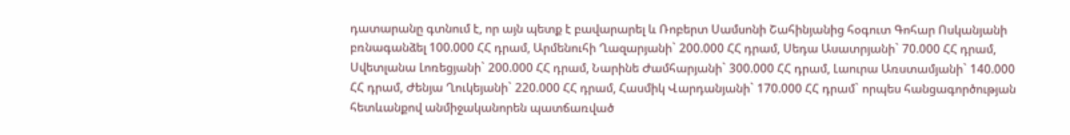դատարանը գտնում է, որ այն պետք է բավարարել և Ռոբերտ Սամսոնի Շահինյանից հօգուտ Գոհար Ոսկանյանի բռնագանձել 100.000 ՀՀ դրամ, Արմենուհի Ղազարյանի` 200.000 ՀՀ դրամ, Սեդա Ասատրյանի` 70.000 ՀՀ դրամ, Սվետլանա Լոռեցյանի` 200.000 ՀՀ դրամ, Նարինե Ժամհարյանի` 300.000 ՀՀ դրամ, Լաուրա Առստամյանի` 140.000 ՀՀ դրամ, Ժենյա Ղուկեյանի` 220.000 ՀՀ դրամ, Հասմիկ Վարդանյանի` 170.000 ՀՀ դրամ` որպես հանցագործության հետևանքով անմիջականորեն պատճառված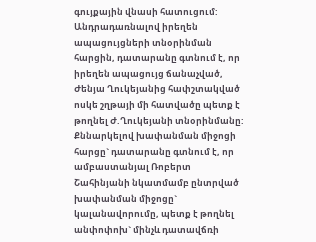գույքային վնասի հատուցում:
Անդրադառնալով իրեղեն ապացույցների տնօրինման հարցին, դատարանը գտնում է, որ իրեղեն ապացույց ճանաչված, Ժենյա Ղուկեյանից հափշտակված ոսկե շղթայի մի հատվածը պետք է թողնել Ժ.Ղուկեյանի տնօրինմանը:
Քննարկելով խափանման միջոցի հարցը` դատարանը գտնում է, որ ամբաստանյալ Ռոբերտ Շահինյանի նկատմամբ ընտրված խափանման միջոցը` կալանավորումը, պետք է թողնել անփոփոխ` մինչև դատավճռի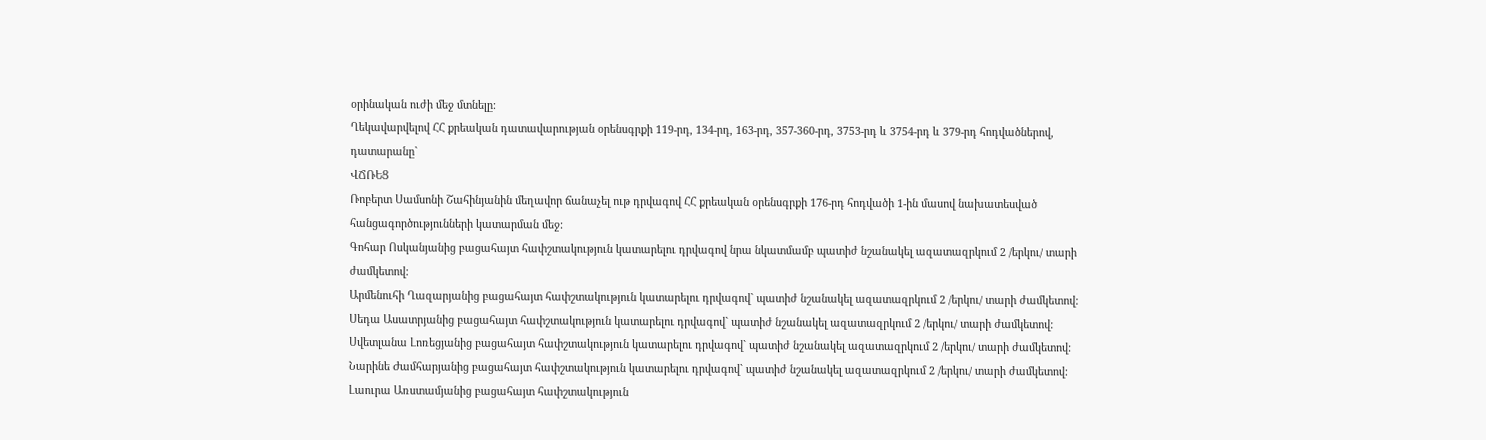օրինական ուժի մեջ մտնելը:
Ղեկավարվելով ՀՀ քրեական դատավարության օրենսգրքի 119-րդ, 134-րդ, 163-րդ, 357-360-րդ, 3753-րդ և 3754-րդ և 379-րդ հոդվածներով, դատարանը`
ՎՃՌԵՑ
Ռոբերտ Սամսոնի Շահինյանին մեղավոր ճանաչել ութ դրվագով ՀՀ քրեական օրենսգրքի 176-րդ հոդվածի 1-ին մասով նախատեսված հանցագործությունների կատարման մեջ:
Գոհար Ոսկանյանից բացահայտ հափշտակություն կատարելու դրվագով նրա նկատմամբ պատիժ նշանակել ազատազրկում 2 /երկու/ տարի ժամկետով:
Արմենուհի Ղազարյանից բացահայտ հափշտակություն կատարելու դրվագով` պատիժ նշանակել ազատազրկում 2 /երկու/ տարի ժամկետով:
Սեդա Ասատրյանից բացահայտ հափշտակություն կատարելու դրվագով` պատիժ նշանակել ազատազրկում 2 /երկու/ տարի ժամկետով:
Սվետլանա Լոռեցյանից բացահայտ հափշտակություն կատարելու դրվագով` պատիժ նշանակել ազատազրկում 2 /երկու/ տարի ժամկետով:
Նարինե Ժամհարյանից բացահայտ հափշտակություն կատարելու դրվագով` պատիժ նշանակել ազատազրկում 2 /երկու/ տարի ժամկետով:
Լաուրա Առստամյանից բացահայտ հափշտակություն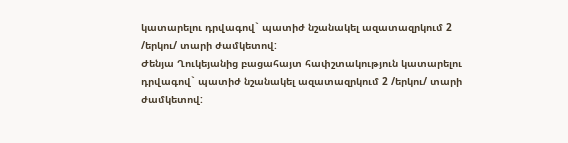կատարելու դրվագով` պատիժ նշանակել ազատազրկում 2 /երկու/ տարի ժամկետով:
Ժենյա Ղուկեյանից բացահայտ հափշտակություն կատարելու դրվագով` պատիժ նշանակել ազատազրկում 2 /երկու/ տարի ժամկետով: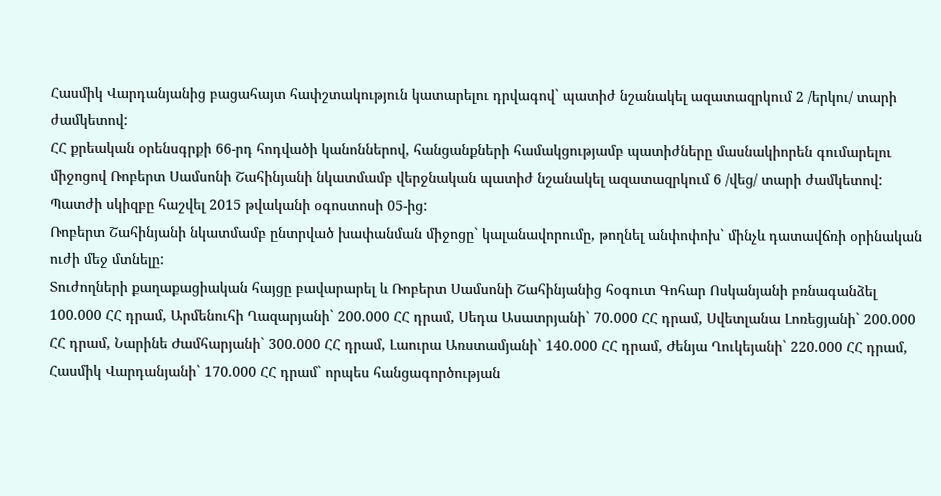Հասմիկ Վարդանյանից բացահայտ հափշտակություն կատարելու դրվագով` պատիժ նշանակել ազատազրկում 2 /երկու/ տարի ժամկետով:
ՀՀ քրեական օրենսգրքի 66-րդ հոդվածի կանոններով, հանցանքների համակցությամբ պատիժները մասնակիորեն գումարելու միջոցով Ռոբերտ Սամսոնի Շահինյանի նկատմամբ վերջնական պատիժ նշանակել ազատազրկում 6 /վեց/ տարի ժամկետով:
Պատժի սկիզբը հաշվել 2015 թվականի օգոստոսի 05-ից:
Ռոբերտ Շահինյանի նկատմամբ ընտրված խափանման միջոցը` կալանավորումը, թողնել անփոփոխ` մինչև դատավճռի օրինական ուժի մեջ մտնելը:
Տուժողների քաղաքացիական հայցը բավարարել և Ռոբերտ Սամսոնի Շահինյանից հօգուտ Գոհար Ոսկանյանի բռնագանձել 100.000 ՀՀ դրամ, Արմենուհի Ղազարյանի` 200.000 ՀՀ դրամ, Սեդա Ասատրյանի` 70.000 ՀՀ դրամ, Սվետլանա Լոռեցյանի` 200.000 ՀՀ դրամ, Նարինե Ժամհարյանի` 300.000 ՀՀ դրամ, Լաուրա Առստամյանի` 140.000 ՀՀ դրամ, Ժենյա Ղուկեյանի` 220.000 ՀՀ դրամ, Հասմիկ Վարդանյանի` 170.000 ՀՀ դրամ` որպես հանցագործության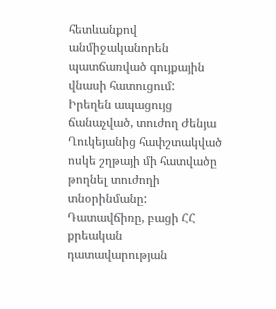հետևանքով անմիջականորեն պատճառված գույքային վնասի հատուցում:
Իրեղեն ապացույց ճանաչված, տուժող Ժենյա Ղուկեյանից հափշտակված ոսկե շղթայի մի հատվածը թողնել տուժողի տնօրինմանը:
Դատավճիռը, բացի ՀՀ քրեական դատավարության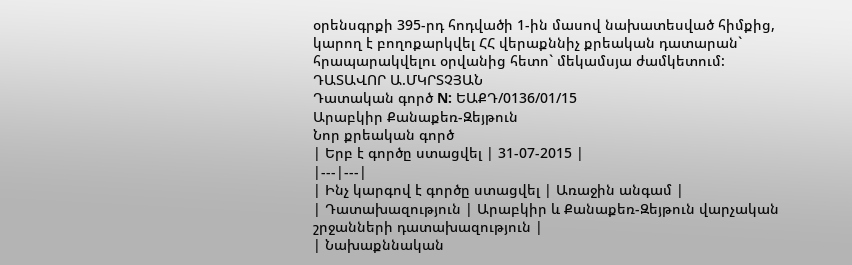օրենսգրքի 395-րդ հոդվածի 1-ին մասով նախատեսված հիմքից, կարող է բողոքարկվել ՀՀ վերաքննիչ քրեական դատարան` հրապարակվելու օրվանից հետո` մեկամսյա ժամկետում:
ԴԱՏԱՎՈՐ Ա.ՄԿՐՏՉՅԱՆ
Դատական գործ N: ԵԱՔԴ/0136/01/15
Արաբկիր Քանաքեռ-Զեյթուն
Նոր քրեական գործ
| Երբ է գործը ստացվել | 31-07-2015 |
|---|---|
| Ինչ կարգով է գործը ստացվել | Առաջին անգամ |
| Դատախազություն | Արաբկիր և Քանաքեռ-Զեյթուն վարչական շրջանների դատախազություն |
| Նախաքննական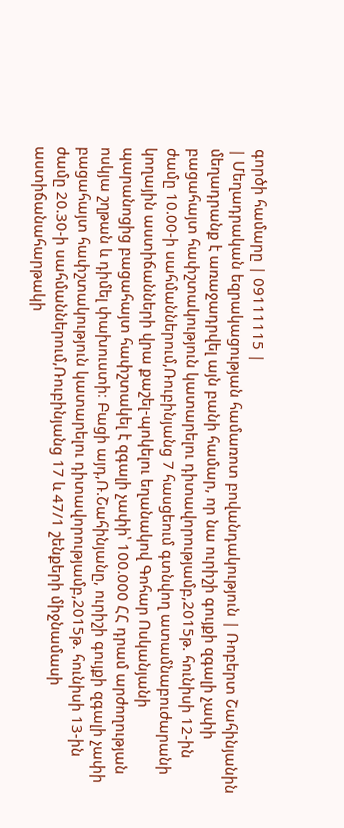գործի համարը | 09111115 |
| Մեղադրական եզրակացության համառոտ բովանդակություն | Ռոբերտ Շահինյանին մեղադրանք է առաջադրվել այն բանի համար, որ նա ուրիշի գույքի զգալի չափի բացահայտ հափշտակություն կատարելու դիտավորությամբ,2015թ. հունիսի 12-ին ժամը 10.00-ի սահմաններում,Ռուբինյանց 7 հասցեում գտնվող ատամնաբուժարանի կողային աստիճանների վրա քաշել-պոկելու եղանակով Գոհար Ոսկանյանի պարանոցից բացահայտ հափշտակել է զգալի չափի՝ 100.000 ՀՀ դրամ արժողության ոսկյա շղթան և դիմել փախուստի։ Բացի այդ,Ռ.Շահինյանը, ուրիշի գույքի զգալի չափի բացահայտ հափշտակություն կատարելու դիտավորությամբ,2015թ. հունիսի 13-ին ժամը 20.30-ի սահմաններում,Ռուբինյանց 17 և 47/1 շենքերի միջնամասի աստիճանահարթակի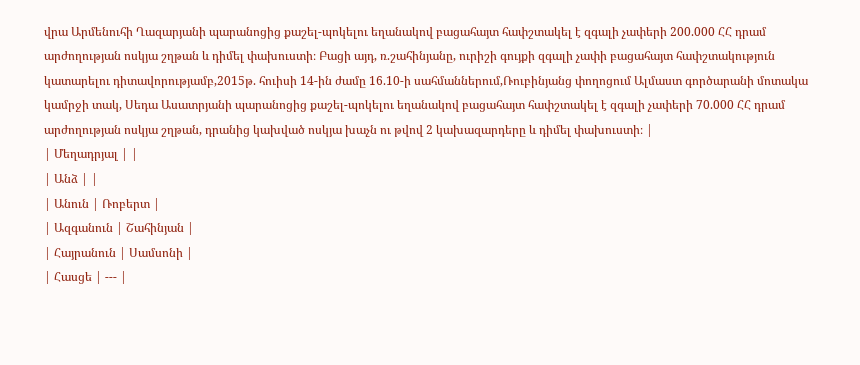վրա Արմենուհի Ղազարյանի պարանոցից քաշել-պոկելու եղանակով բացահայտ հափշտակել է զգալի չափերի 200.000 ՀՀ դրամ արժողության ոսկյա շղթան և դիմել փախուստի։ Բացի այդ, ռ.շահինյանը, ուրիշի գույքի զգալի չափի բացահայտ հափշտակություն կատարելու դիտավորությամբ,2015թ. հուիսի 14-ին ժամը 16.10-ի սահմաններում,Ռուբինյանց փողոցում Ալմաստ գործարանի մոտակա կամրջի տակ, Սեդա Ասատրյանի պարանոցից քաշել-պոկելու եղանակով բացահայտ հափշտակել է զգալի չափերի 70.000 ՀՀ դրամ արժողության ոսկյա շղթան, դրանից կախված ոսկյա խաչն ու թվով 2 կախազարդերը և դիմել փախուստի։ |
| Մեղադրյալ | |
| Անձ | |
| Անուն | Ռոբերտ |
| Ազգանուն | Շահինյան |
| Հայրանուն | Սամսոնի |
| Հասցե | --- |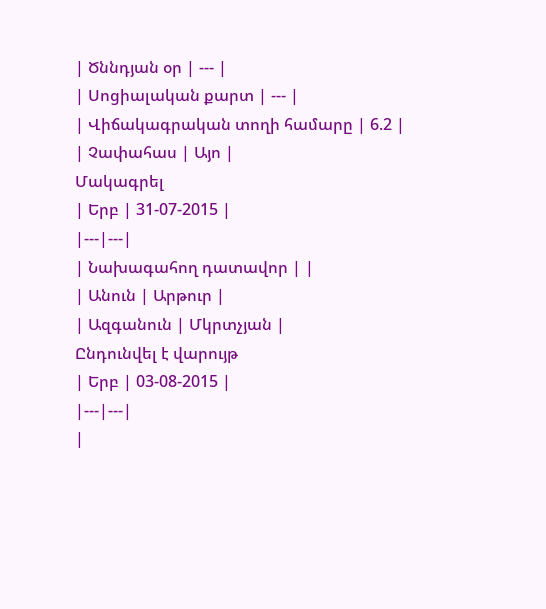| Ծննդյան օր | --- |
| Սոցիալական քարտ | --- |
| Վիճակագրական տողի համարը | 6.2 |
| Չափահաս | Այո |
Մակագրել
| Երբ | 31-07-2015 |
|---|---|
| Նախագահող դատավոր | |
| Անուն | Արթուր |
| Ազգանուն | Մկրտչյան |
Ընդունվել է վարույթ
| Երբ | 03-08-2015 |
|---|---|
|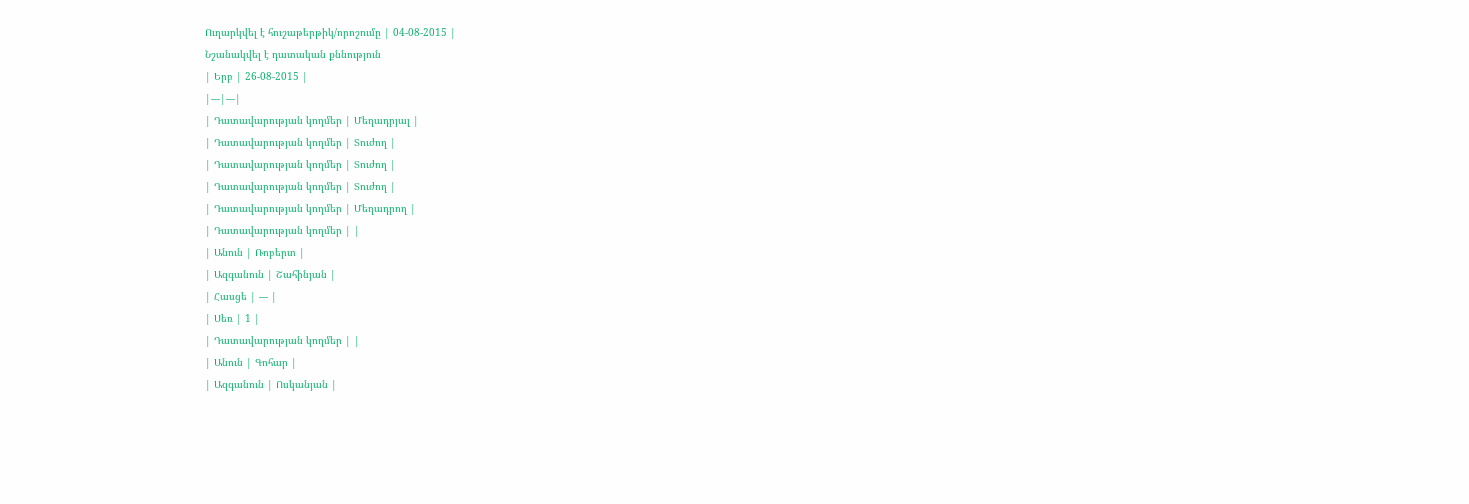Ուղարկվել է հուշաթերթիկ/որոշումը | 04-08-2015 |
Նշանակվել է դատական քննություն
| Երբ | 26-08-2015 |
|---|---|
| Դատավարության կողմեր | Մեղադրյալ |
| Դատավարության կողմեր | Տուժող |
| Դատավարության կողմեր | Տուժող |
| Դատավարության կողմեր | Տուժող |
| Դատավարության կողմեր | Մեղադրող |
| Դատավարության կողմեր | |
| Անուն | Ռոբերտ |
| Ազգանուն | Շահինյան |
| Հասցե | --- |
| Սեռ | 1 |
| Դատավարության կողմեր | |
| Անուն | Գոհար |
| Ազգանուն | Ոսկանյան |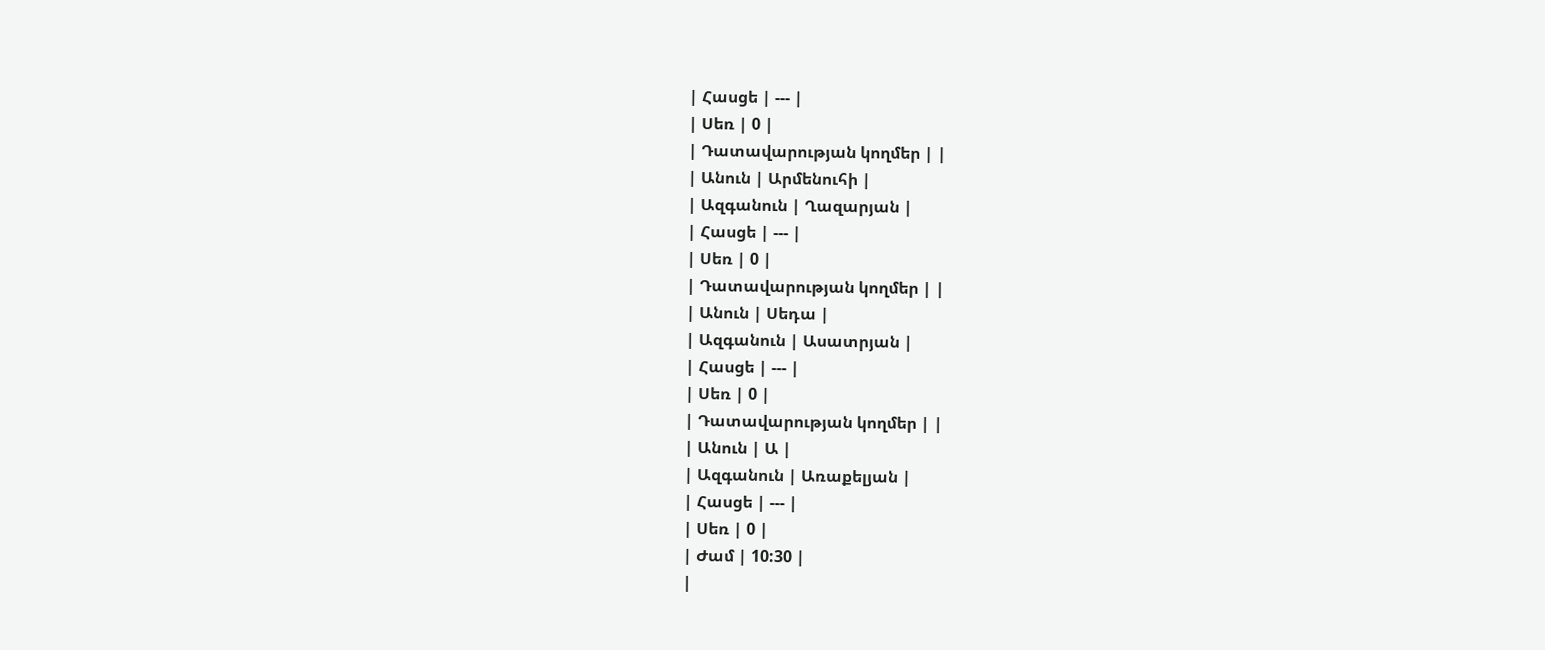| Հասցե | --- |
| Սեռ | 0 |
| Դատավարության կողմեր | |
| Անուն | Արմենուհի |
| Ազգանուն | Ղազարյան |
| Հասցե | --- |
| Սեռ | 0 |
| Դատավարության կողմեր | |
| Անուն | Սեդա |
| Ազգանուն | Ասատրյան |
| Հասցե | --- |
| Սեռ | 0 |
| Դատավարության կողմեր | |
| Անուն | Ա |
| Ազգանուն | Առաքելյան |
| Հասցե | --- |
| Սեռ | 0 |
| Ժամ | 10:30 |
|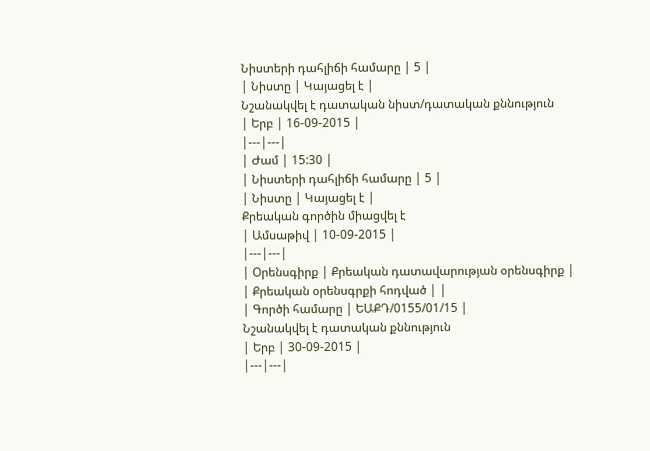Նիստերի դահլիճի համարը | 5 |
| Նիստը | Կայացել է |
Նշանակվել է դատական նիստ/դատական քննություն
| Երբ | 16-09-2015 |
|---|---|
| Ժամ | 15:30 |
| Նիստերի դահլիճի համարը | 5 |
| Նիստը | Կայացել է |
Քրեական գործին միացվել է
| Ամսաթիվ | 10-09-2015 |
|---|---|
| Օրենսգիրք | Քրեական դատավարության օրենսգիրք |
| Քրեական օրենսգրքի հոդված | |
| Գործի համարը | ԵԱՔԴ/0155/01/15 |
Նշանակվել է դատական քննություն
| Երբ | 30-09-2015 |
|---|---|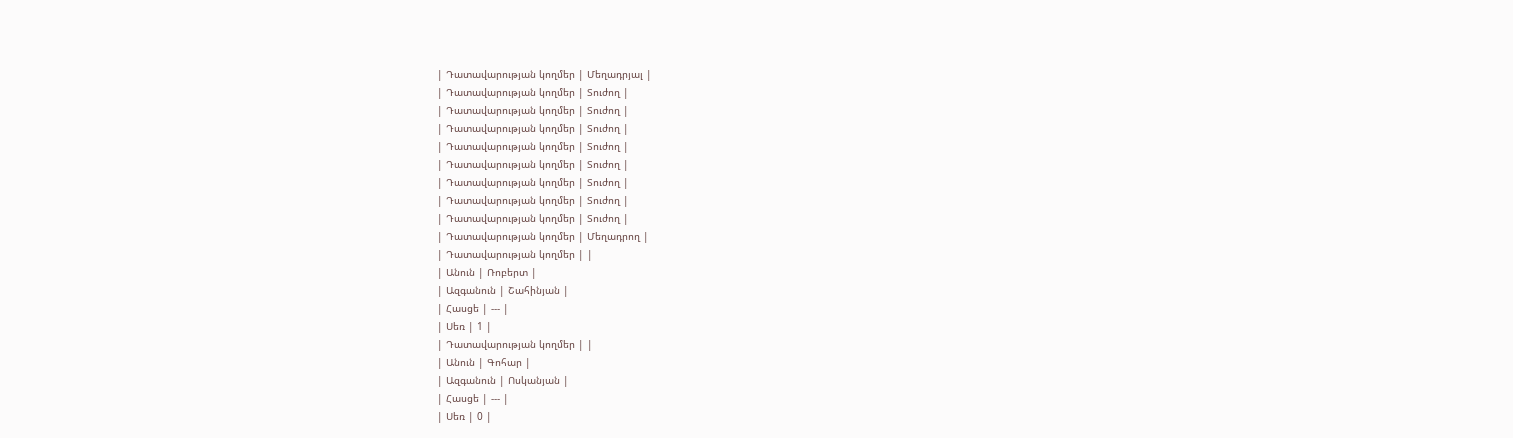| Դատավարության կողմեր | Մեղադրյալ |
| Դատավարության կողմեր | Տուժող |
| Դատավարության կողմեր | Տուժող |
| Դատավարության կողմեր | Տուժող |
| Դատավարության կողմեր | Տուժող |
| Դատավարության կողմեր | Տուժող |
| Դատավարության կողմեր | Տուժող |
| Դատավարության կողմեր | Տուժող |
| Դատավարության կողմեր | Տուժող |
| Դատավարության կողմեր | Մեղադրող |
| Դատավարության կողմեր | |
| Անուն | Ռոբերտ |
| Ազգանուն | Շահինյան |
| Հասցե | --- |
| Սեռ | 1 |
| Դատավարության կողմեր | |
| Անուն | Գոհար |
| Ազգանուն | Ոսկանյան |
| Հասցե | --- |
| Սեռ | 0 |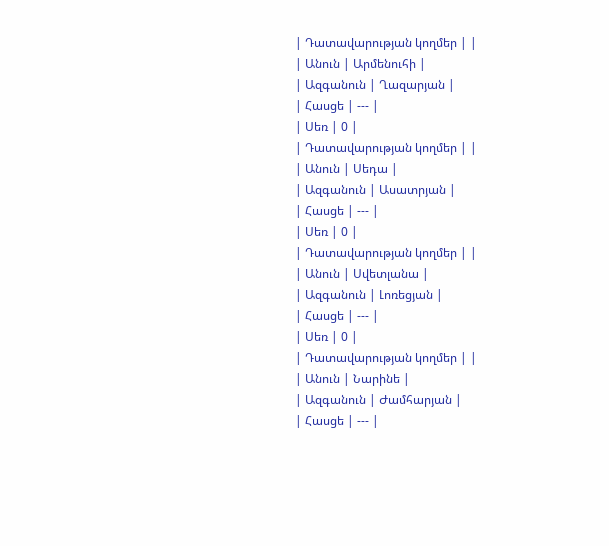| Դատավարության կողմեր | |
| Անուն | Արմենուհի |
| Ազգանուն | Ղազարյան |
| Հասցե | --- |
| Սեռ | 0 |
| Դատավարության կողմեր | |
| Անուն | Սեդա |
| Ազգանուն | Ասատրյան |
| Հասցե | --- |
| Սեռ | 0 |
| Դատավարության կողմեր | |
| Անուն | Սվետլանա |
| Ազգանուն | Լոռեցյան |
| Հասցե | --- |
| Սեռ | 0 |
| Դատավարության կողմեր | |
| Անուն | Նարինե |
| Ազգանուն | Ժամհարյան |
| Հասցե | --- |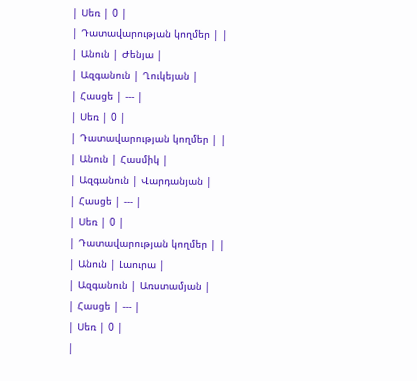| Սեռ | 0 |
| Դատավարության կողմեր | |
| Անուն | Ժենյա |
| Ազգանուն | Ղուկեյան |
| Հասցե | --- |
| Սեռ | 0 |
| Դատավարության կողմեր | |
| Անուն | Հասմիկ |
| Ազգանուն | Վարդանյան |
| Հասցե | --- |
| Սեռ | 0 |
| Դատավարության կողմեր | |
| Անուն | Լաուրա |
| Ազգանուն | Առստամյան |
| Հասցե | --- |
| Սեռ | 0 |
|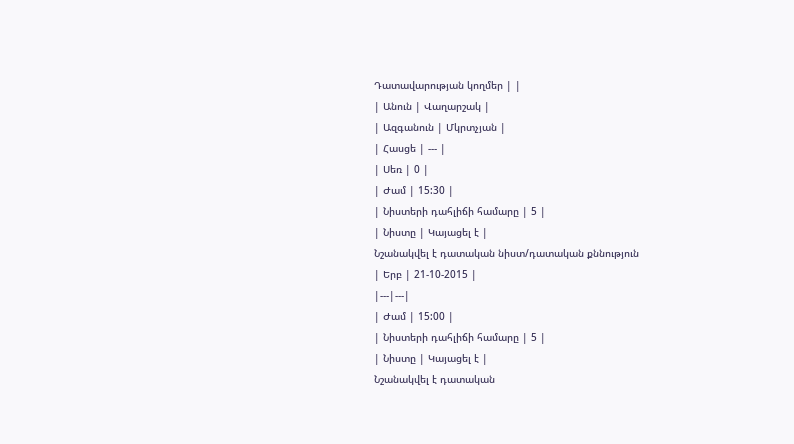Դատավարության կողմեր | |
| Անուն | Վաղարշակ |
| Ազգանուն | Մկրտչյան |
| Հասցե | --- |
| Սեռ | 0 |
| Ժամ | 15:30 |
| Նիստերի դահլիճի համարը | 5 |
| Նիստը | Կայացել է |
Նշանակվել է դատական նիստ/դատական քննություն
| Երբ | 21-10-2015 |
|---|---|
| Ժամ | 15:00 |
| Նիստերի դահլիճի համարը | 5 |
| Նիստը | Կայացել է |
Նշանակվել է դատական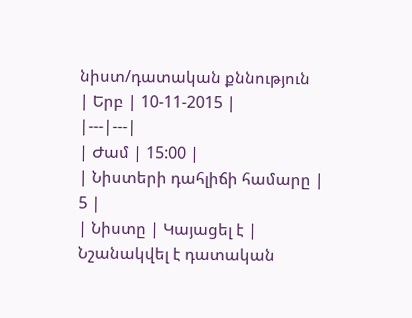նիստ/դատական քննություն
| Երբ | 10-11-2015 |
|---|---|
| Ժամ | 15:00 |
| Նիստերի դահլիճի համարը | 5 |
| Նիստը | Կայացել է |
Նշանակվել է դատական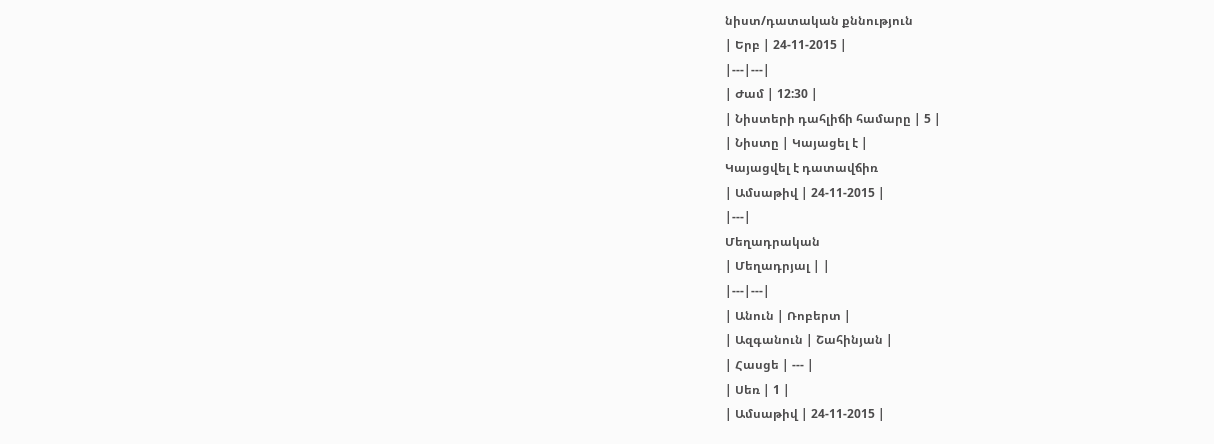նիստ/դատական քննություն
| Երբ | 24-11-2015 |
|---|---|
| Ժամ | 12:30 |
| Նիստերի դահլիճի համարը | 5 |
| Նիստը | Կայացել է |
Կայացվել է դատավճիռ
| Ամսաթիվ | 24-11-2015 |
|---|
Մեղադրական
| Մեղադրյալ | |
|---|---|
| Անուն | Ռոբերտ |
| Ազգանուն | Շահինյան |
| Հասցե | --- |
| Սեռ | 1 |
| Ամսաթիվ | 24-11-2015 |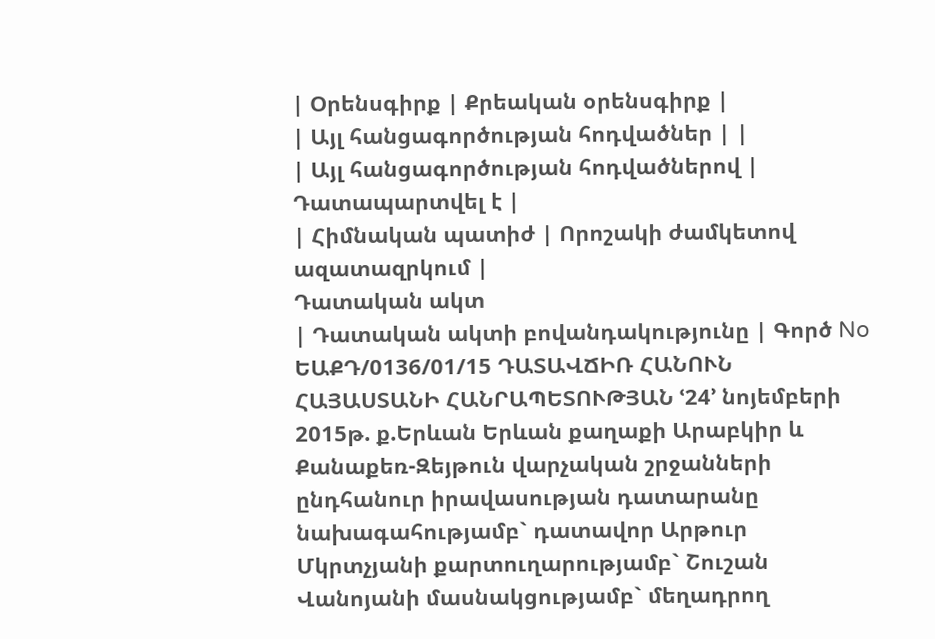| Օրենսգիրք | Քրեական օրենսգիրք |
| Այլ հանցագործության հոդվածներ | |
| Այլ հանցագործության հոդվածներով | Դատապարտվել է |
| Հիմնական պատիժ | Որոշակի ժամկետով ազատազրկում |
Դատական ակտ
| Դատական ակտի բովանդակությունը | Գործ No ԵԱՔԴ/0136/01/15 ԴԱՏԱՎՃԻՌ ՀԱՆՈՒՆ ՀԱՅԱՍՏԱՆԻ ՀԱՆՐԱՊԵՏՈՒԹՅԱՆ ՙ24՚ նոյեմբերի 2015թ. ք.Երևան Երևան քաղաքի Արաբկիր և Քանաքեռ-Զեյթուն վարչական շրջանների ընդհանուր իրավասության դատարանը նախագահությամբ` դատավոր Արթուր Մկրտչյանի քարտուղարությամբ` Շուշան Վանոյանի մասնակցությամբ` մեղադրող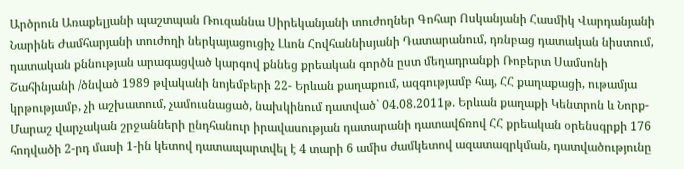Արծրուն Առաքելյանի պաշտպան Ռուզաննա Սիրեկանյանի տուժողներ Գոհար Ոսկանյանի Հասմիկ Վարդանյանի Նարինե Ժամհարյանի տուժողի ներկայացուցիչ Լևոն Հովհաննիսյանի Դատարանում, դռնբաց դատական նիստում, դատական քննության արագացված կարգով քննեց քրեական գործն ըստ մեղադրանքի Ռոբերտ Սամսոնի Շահինյանի /ծնված 1989 թվականի նոյեմբերի 22- Երևան քաղաքում, ազգությամբ հայ, ՀՀ քաղաքացի, ութամյա կրթությամբ, չի աշխատում, չամուսնացած, նախկինում դատված` 04.08.2011թ. Երևան քաղաքի Կենտրոն և Նորք-Մարաշ վարչական շրջանների ընդհանուր իրավասության դատարանի դատավճռով ՀՀ քրեական օրենսգրքի 176 հոդվածի 2-րդ մասի 1-ին կետով դատապարտվել է 4 տարի 6 ամիս ժամկետով ազատազրկման, դատվածությունը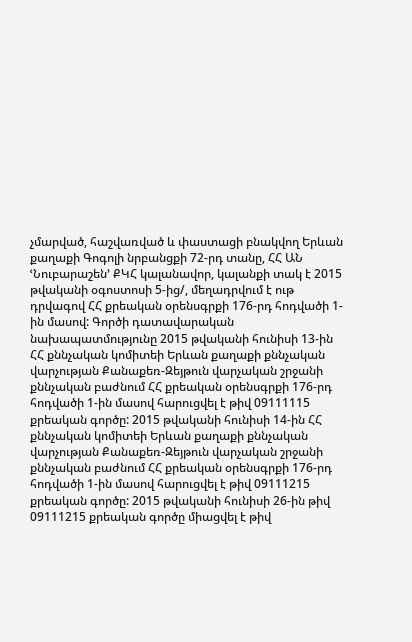չմարված, հաշվառված և փաստացի բնակվող Երևան քաղաքի Գոգոլի նրբանցքի 72-րդ տանը, ՀՀ ԱՆ ՙՆուբարաշեն՚ ՔԿՀ կալանավոր, կալանքի տակ է 2015 թվականի օգոստոսի 5-ից/, մեղադրվում է ութ դրվագով ՀՀ քրեական օրենսգրքի 176-րդ հոդվածի 1-ին մասով: Գործի դատավարական նախապատմությունը 2015 թվականի հունիսի 13-ին ՀՀ քննչական կոմիտեի Երևան քաղաքի քննչական վարչության Քանաքեռ-Զեյթուն վարչական շրջանի քննչական բաժնում ՀՀ քրեական օրենսգրքի 176-րդ հոդվածի 1-ին մասով հարուցվել է թիվ 09111115 քրեական գործը: 2015 թվականի հունիսի 14-ին ՀՀ քննչական կոմիտեի Երևան քաղաքի քննչական վարչության Քանաքեռ-Զեյթուն վարչական շրջանի քննչական բաժնում ՀՀ քրեական օրենսգրքի 176-րդ հոդվածի 1-ին մասով հարուցվել է թիվ 09111215 քրեական գործը: 2015 թվականի հունիսի 26-ին թիվ 09111215 քրեական գործը միացվել է թիվ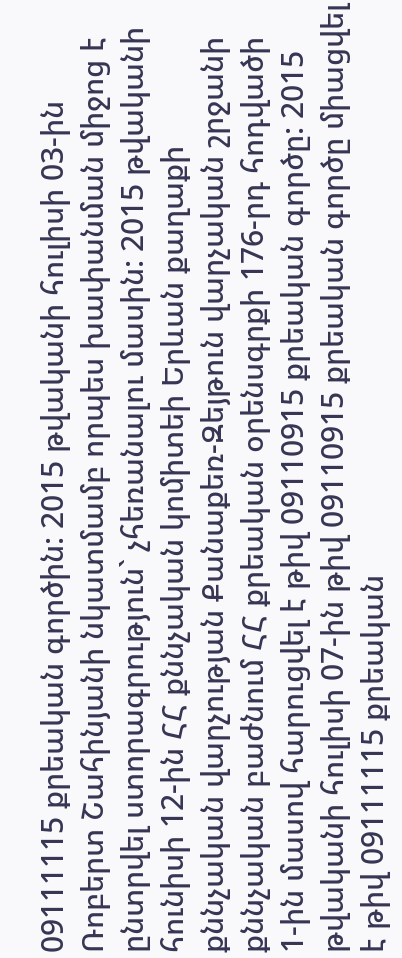09111115 քրեական գործին: 2015 թվականի հուլիսի 03-ին Ռոբերտ Շահինյանի նկատմամբ որպես խափանման միջոց է ընտրվել ստորագրություն` չհեռանալու մասին: 2015 թվականի հունիսի 12-ին ՀՀ քննչական կոմիտեի Երևան քաղաքի քննչական վարչության Քանաքեռ-Զեյթուն վարչական շրջանի քննչական բաժնում ՀՀ քրեական օրենսգրքի 176-րդ հոդվածի 1-ին մասով հարուցվել է թիվ 09110915 քրեական գործը: 2015 թվականի հուլիսի 07-ին թիվ 09110915 քրեական գործը միացվել է թիվ 09111115 քրեական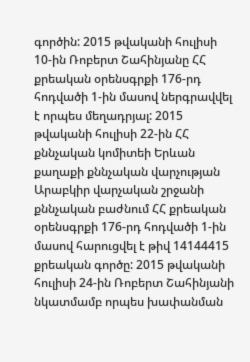գործին: 2015 թվականի հուլիսի 10-ին Ռոբերտ Շահինյանը ՀՀ քրեական օրենսգրքի 176-րդ հոդվածի 1-ին մասով ներգրավվել է որպես մեղադրյալ: 2015 թվականի հուլիսի 22-ին ՀՀ քննչական կոմիտեի Երևան քաղաքի քննչական վարչության Արաբկիր վարչական շրջանի քննչական բաժնում ՀՀ քրեական օրենսգրքի 176-րդ հոդվածի 1-ին մասով հարուցվել է թիվ 14144415 քրեական գործը: 2015 թվականի հուլիսի 24-ին Ռոբերտ Շահինյանի նկատմամբ որպես խափանման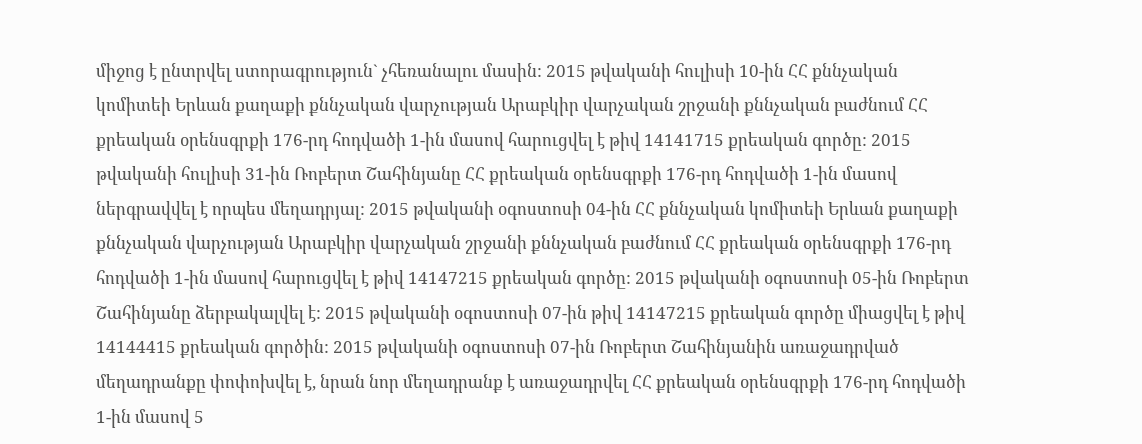միջոց է ընտրվել ստորագրություն` չհեռանալու մասին: 2015 թվականի հուլիսի 10-ին ՀՀ քննչական կոմիտեի Երևան քաղաքի քննչական վարչության Արաբկիր վարչական շրջանի քննչական բաժնում ՀՀ քրեական օրենսգրքի 176-րդ հոդվածի 1-ին մասով հարուցվել է թիվ 14141715 քրեական գործը: 2015 թվականի հուլիսի 31-ին Ռոբերտ Շահինյանը ՀՀ քրեական օրենսգրքի 176-րդ հոդվածի 1-ին մասով ներգրավվել է որպես մեղադրյալ: 2015 թվականի օգոստոսի 04-ին ՀՀ քննչական կոմիտեի Երևան քաղաքի քննչական վարչության Արաբկիր վարչական շրջանի քննչական բաժնում ՀՀ քրեական օրենսգրքի 176-րդ հոդվածի 1-ին մասով հարուցվել է թիվ 14147215 քրեական գործը: 2015 թվականի օգոստոսի 05-ին Ռոբերտ Շահինյանը ձերբակալվել է: 2015 թվականի օգոստոսի 07-ին թիվ 14147215 քրեական գործը միացվել է թիվ 14144415 քրեական գործին: 2015 թվականի օգոստոսի 07-ին Ռոբերտ Շահինյանին առաջադրված մեղադրանքը փոփոխվել է, նրան նոր մեղադրանք է առաջադրվել ՀՀ քրեական օրենսգրքի 176-րդ հոդվածի 1-ին մասով 5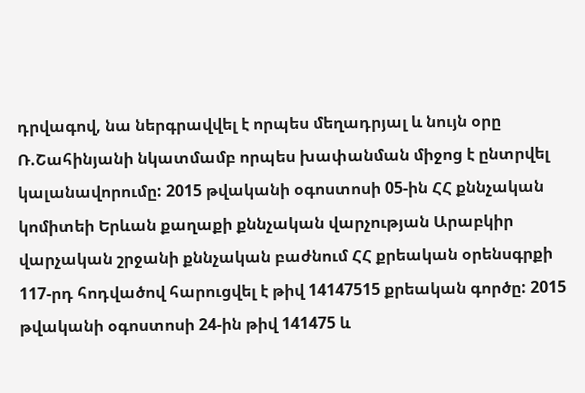դրվագով, նա ներգրավվել է որպես մեղադրյալ և նույն օրը Ռ.Շահինյանի նկատմամբ որպես խափանման միջոց է ընտրվել կալանավորումը: 2015 թվականի օգոստոսի 05-ին ՀՀ քննչական կոմիտեի Երևան քաղաքի քննչական վարչության Արաբկիր վարչական շրջանի քննչական բաժնում ՀՀ քրեական օրենսգրքի 117-րդ հոդվածով հարուցվել է թիվ 14147515 քրեական գործը: 2015 թվականի օգոստոսի 24-ին թիվ 141475 և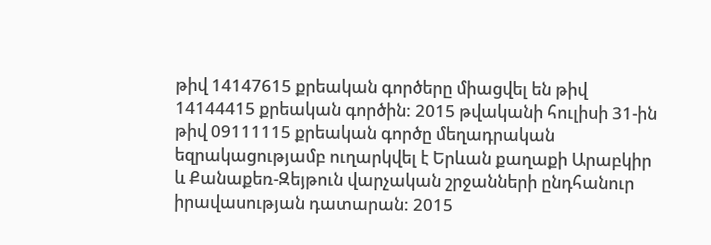թիվ 14147615 քրեական գործերը միացվել են թիվ 14144415 քրեական գործին: 2015 թվականի հուլիսի 31-ին թիվ 09111115 քրեական գործը մեղադրական եզրակացությամբ ուղարկվել է Երևան քաղաքի Արաբկիր և Քանաքեռ-Զեյթուն վարչական շրջանների ընդհանուր իրավասության դատարան: 2015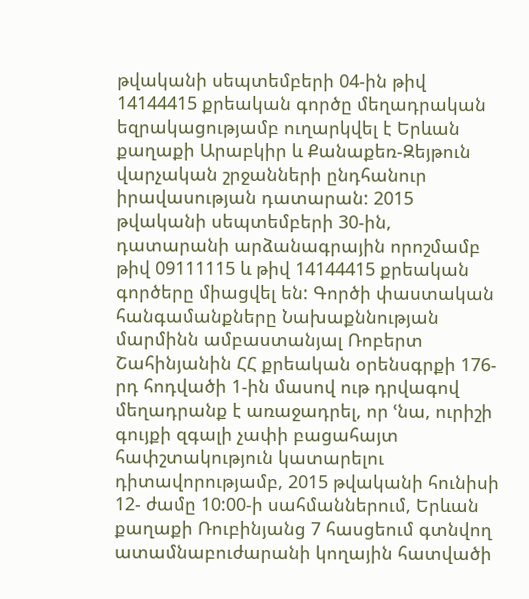թվականի սեպտեմբերի 04-ին թիվ 14144415 քրեական գործը մեղադրական եզրակացությամբ ուղարկվել է Երևան քաղաքի Արաբկիր և Քանաքեռ-Զեյթուն վարչական շրջանների ընդհանուր իրավասության դատարան: 2015 թվականի սեպտեմբերի 30-ին, դատարանի արձանագրային որոշմամբ թիվ 09111115 և թիվ 14144415 քրեական գործերը միացվել են: Գործի փաստական հանգամանքները Նախաքննության մարմինն ամբաստանյալ Ռոբերտ Շահինյանին ՀՀ քրեական օրենսգրքի 176-րդ հոդվածի 1-ին մասով ութ դրվագով մեղադրանք է առաջադրել, որ ՙնա, ուրիշի գույքի զգալի չափի բացահայտ հափշտակություն կատարելու դիտավորությամբ, 2015 թվականի հունիսի 12- ժամը 10:00-ի սահմաններում, Երևան քաղաքի Ռուբինյանց 7 հասցեում գտնվող ատամնաբուժարանի կողային հատվածի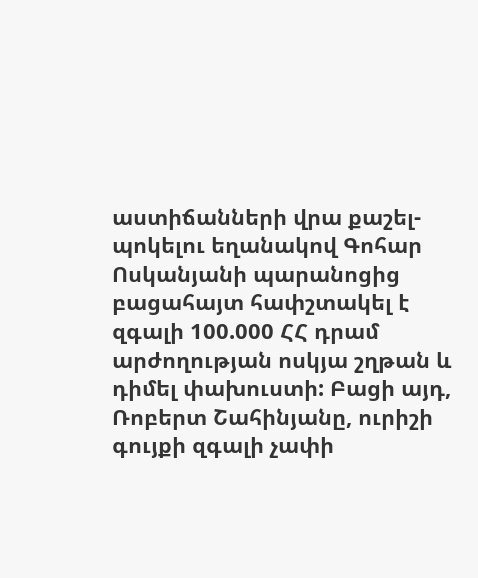աստիճանների վրա քաշել-պոկելու եղանակով Գոհար Ոսկանյանի պարանոցից բացահայտ հափշտակել է զգալի 100.000 ՀՀ դրամ արժողության ոսկյա շղթան և դիմել փախուստի: Բացի այդ, Ռոբերտ Շահինյանը, ուրիշի գույքի զգալի չափի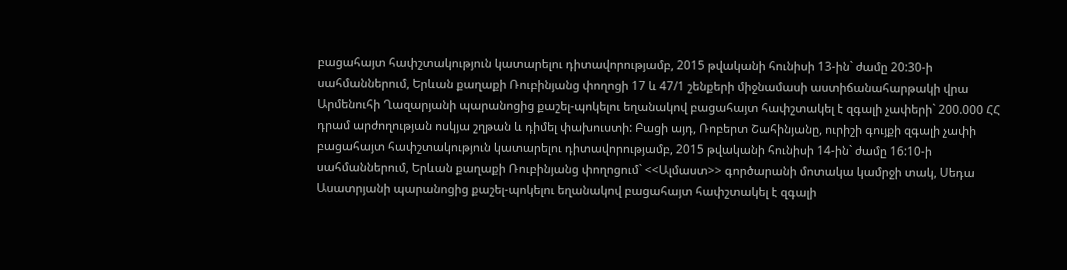բացահայտ հափշտակություն կատարելու դիտավորությամբ, 2015 թվականի հունիսի 13-ին` ժամը 20:30-ի սահմաններում, Երևան քաղաքի Ռուբինյանց փողոցի 17 և 47/1 շենքերի միջնամասի աստիճանահարթակի վրա Արմենուհի Ղազարյանի պարանոցից քաշել-պոկելու եղանակով բացահայտ հափշտակել է զգալի չափերի` 200.000 ՀՀ դրամ արժողության ոսկյա շղթան և դիմել փախուստի: Բացի այդ, Ռոբերտ Շահինյանը, ուրիշի գույքի զգալի չափի բացահայտ հափշտակություն կատարելու դիտավորությամբ, 2015 թվականի հունիսի 14-ին` ժամը 16:10-ի սահմաններում, Երևան քաղաքի Ռուբինյանց փողոցում` <<Ալմաստ>> գործարանի մոտակա կամրջի տակ, Սեդա Ասատրյանի պարանոցից քաշել-պոկելու եղանակով բացահայտ հափշտակել է զգալի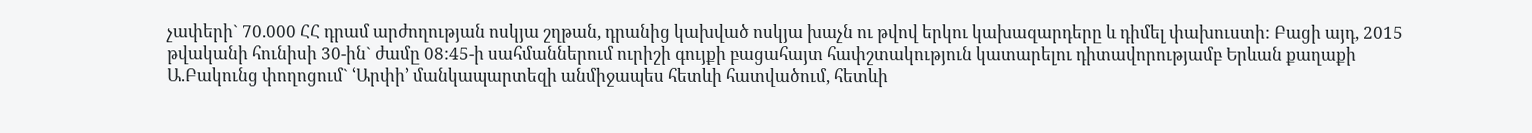չափերի` 70.000 ՀՀ դրամ արժողության ոսկյա շղթան, դրանից կախված ոսկյա խաչն ու թվով երկու կախազարդերը և դիմել փախուստի: Բացի այդ, 2015 թվականի հունիսի 30-ին` ժամը 08:45-ի սահմաններում ուրիշի գույքի բացահայտ հափշտակություն կատարելու դիտավորությամբ Երևան քաղաքի Ա.Բակունց փողոցում` ՙԱրփի՚ մանկապարտեզի անմիջապես հետևի հատվածում, հետևի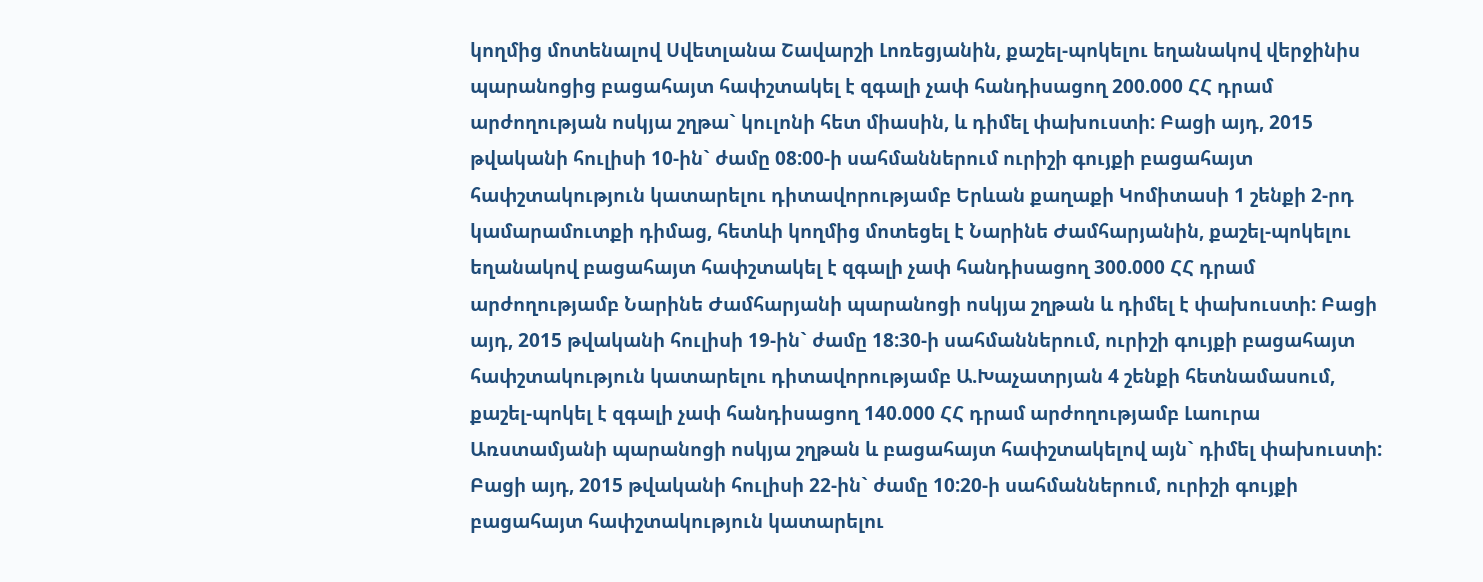կողմից մոտենալով Սվետլանա Շավարշի Լոռեցյանին, քաշել-պոկելու եղանակով վերջինիս պարանոցից բացահայտ հափշտակել է զգալի չափ հանդիսացող 200.000 ՀՀ դրամ արժողության ոսկյա շղթա` կուլոնի հետ միասին, և դիմել փախուստի: Բացի այդ, 2015 թվականի հուլիսի 10-ին` ժամը 08:00-ի սահմաններում ուրիշի գույքի բացահայտ հափշտակություն կատարելու դիտավորությամբ Երևան քաղաքի Կոմիտասի 1 շենքի 2-րդ կամարամուտքի դիմաց, հետևի կողմից մոտեցել է Նարինե Ժամհարյանին, քաշել-պոկելու եղանակով բացահայտ հափշտակել է զգալի չափ հանդիսացող 300.000 ՀՀ դրամ արժողությամբ Նարինե Ժամհարյանի պարանոցի ոսկյա շղթան և դիմել է փախուստի: Բացի այդ, 2015 թվականի հուլիսի 19-ին` ժամը 18:30-ի սահմաններում, ուրիշի գույքի բացահայտ հափշտակություն կատարելու դիտավորությամբ Ա.Խաչատրյան 4 շենքի հետնամասում, քաշել-պոկել է զգալի չափ հանդիսացող 140.000 ՀՀ դրամ արժողությամբ Լաուրա Առստամյանի պարանոցի ոսկյա շղթան և բացահայտ հափշտակելով այն` դիմել փախուստի: Բացի այդ, 2015 թվականի հուլիսի 22-ին` ժամը 10:20-ի սահմաններում, ուրիշի գույքի բացահայտ հափշտակություն կատարելու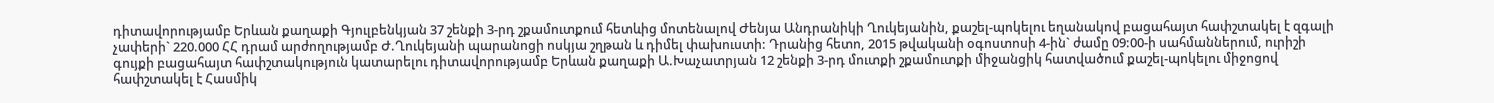դիտավորությամբ Երևան քաղաքի Գյուլբենկյան 37 շենքի 3-րդ շքամուտքում հետևից մոտենալով Ժենյա Անդրանիկի Ղուկեյանին, քաշել-պոկելու եղանակով բացահայտ հափշտակել է զգալի չափերի` 220.000 ՀՀ դրամ արժողությամբ Ժ.Ղուկեյանի պարանոցի ոսկյա շղթան և դիմել փախուստի: Դրանից հետո, 2015 թվականի օգոստոսի 4-ին` ժամը 09:00-ի սահմաններում, ուրիշի գույքի բացահայտ հափշտակություն կատարելու դիտավորությամբ Երևան քաղաքի Ա.Խաչատրյան 12 շենքի 3-րդ մուտքի շքամուտքի միջանցիկ հատվածում քաշել-պոկելու միջոցով հափշտակել է Հասմիկ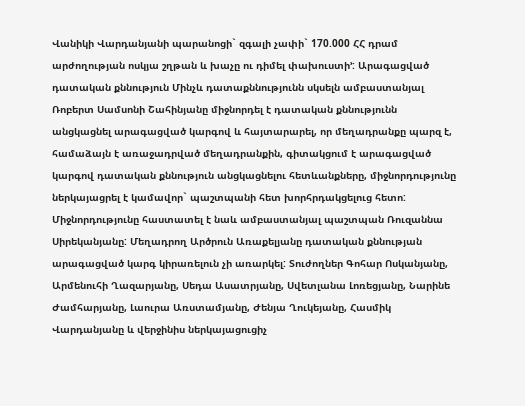Վանիկի Վարդանյանի պարանոցի` զգալի չափի` 170.000 ՀՀ դրամ արժողության ոսկյա շղթան և խաչը ու դիմել փախուստի՚: Արագացված դատական քննություն Մինչև դատաքննությունն սկսելն ամբաստանյալ Ռոբերտ Սամսոնի Շահինյանը միջնորդել է դատական քննությունն անցկացնել արագացված կարգով և հայտարարել, որ մեղադրանքը պարզ է, համաձայն է առաջադրված մեղադրանքին, գիտակցում է արագացված կարգով դատական քննություն անցկացնելու հետևանքները, միջնորդությունը ներկայացրել է կամավոր` պաշտպանի հետ խորհրդակցելուց հետո: Միջնորդությունը հաստատել է նաև ամբաստանյալ պաշտպան Ռուզաննա Սիրեկանյանը: Մեղադրող Արծրուն Առաքելյանը դատական քննության արագացված կարգ կիրառելուն չի առարկել: Տուժողներ Գոհար Ոսկանյանը, Արմենուհի Ղազարյանը, Սեդա Ասատրյանը, Սվետլանա Լոռեցյանը, Նարինե Ժամհարյանը, Լաուրա Առստամյանը, Ժենյա Ղուկեյանը, Հասմիկ Վարդանյանը և վերջինիս ներկայացուցիչ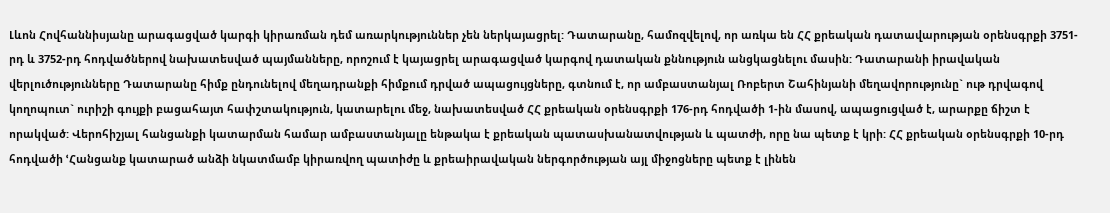Լևոն Հովհաննիսյանը արագացված կարգի կիրառման դեմ առարկություններ չեն ներկայացրել: Դատարանը, համոզվելով, որ առկա են ՀՀ քրեական դատավարության օրենսգրքի 3751-րդ և 3752-րդ հոդվածներով նախատեսված պայմանները, որոշում է կայացրել արագացված կարգով դատական քննություն անցկացնելու մասին: Դատարանի իրավական վերլուծությունները Դատարանը հիմք ընդունելով մեղադրանքի հիմքում դրված ապացույցները, գտնում է, որ ամբաստանյալ Ռոբերտ Շահինյանի մեղավորությունը` ութ դրվագով կողոպուտ` ուրիշի գույքի բացահայտ հափշտակություն, կատարելու մեջ, նախատեսված ՀՀ քրեական օրենսգրքի 176-րդ հոդվածի 1-ին մասով, ապացուցված է, արարքը ճիշտ է որակված: Վերոհիշյալ հանցանքի կատարման համար ամբաստանյալը ենթակա է քրեական պատասխանատվության և պատժի, որը նա պետք է կրի: ՀՀ քրեական օրենսգրքի 10-րդ հոդվածի ՙՀանցանք կատարած անձի նկատմամբ կիրառվող պատիժը և քրեաիրավական ներգործության այլ միջոցները պետք է լինեն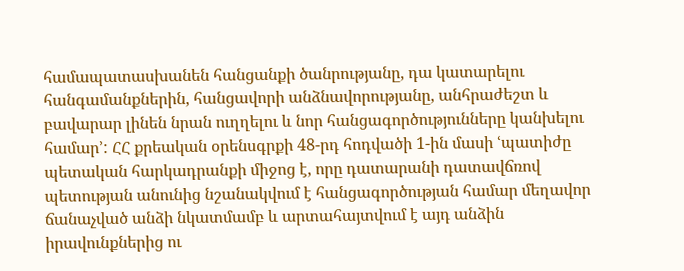համապատասխանեն հանցանքի ծանրությանը, դա կատարելու հանգամանքներին, հանցավորի անձնավորությանը, անհրաժեշտ և բավարար լինեն նրան ուղղելու և նոր հանցագործությունները կանխելու համար՚: ՀՀ քրեական օրենսգրքի 48-րդ հոդվածի 1-ին մասի ՙպատիժը պետական հարկադրանքի միջոց է, որը դատարանի դատավճռով պետության անունից նշանակվում է հանցագործության համար մեղավոր ճանաչված անձի նկատմամբ և արտահայտվում է այդ անձին իրավունքներից ու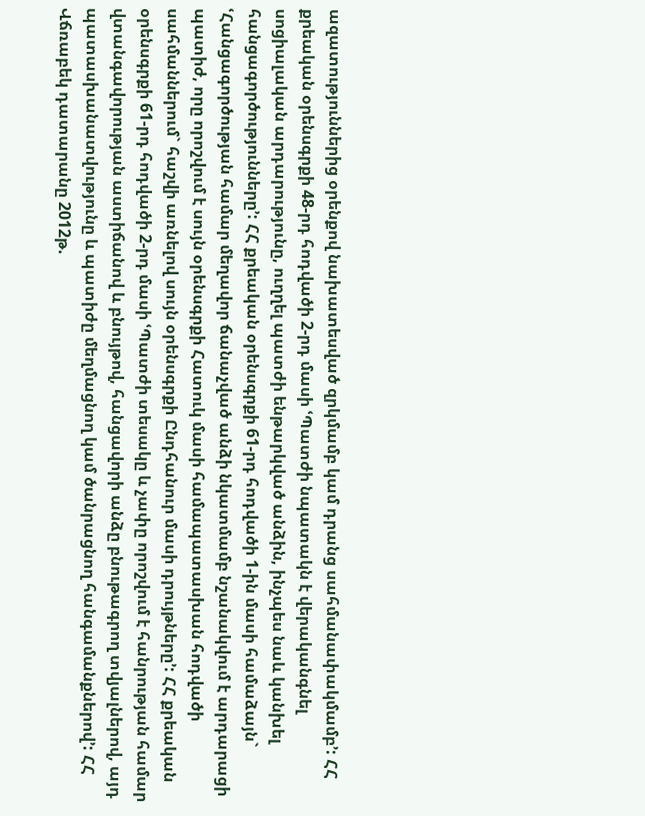ազատություններից օրենքով նախատեսված զրկմամբ կամ դրանց սահմանափակմամբ՚: ՀՀ քրեական օրենսգրքի 48-րդ հոդվածի 2-րդ մասի ՙՊատժի նպատակն է վերականգնել սոցիալական արդարությունը, ուղղել պատժի ենթարկված անձին, ինչպես նաև կանխել հանցագործությունները՚: ՀՀ քրեական օրենսգրքի 61-րդ հոդվածի 1-ին մասի համաձայն` ՙՀանցագործության համար մեղավոր ճանաչված անձի նկատմամբ նշանակվում է արդարացի պատիժ, որը որոշվում է սույն օրենսգրքի Հատուկ մասի համապատասխան հոդվածի սահմաններում` հաշվի առնելով սույն օրենսգրքի Ընդհանուր մասի դրույթները՚: ՀՀ քրեական օրենսգրքի 61-րդ հոդվածի 2-րդ մասի ՙՊատժի տեսակը և չափը որոշվում է հանրության համար վտանգավորության աստիճանով և բնույթով, հանցավորի անձը բնութագրող տվյալներով, այդ պատասխանատվությունը և պատիժը մեղմացնող կամ ծանրացնող հանգամանքներով՚: ՀՀ Վճռաբեկ դատարանը 2012թ.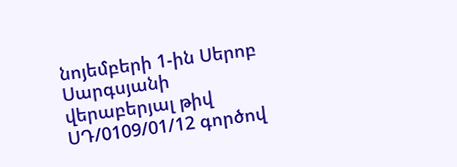նոյեմբերի 1-ին Սերոբ Սարգսյանի վերաբերյալ թիվ ՍԴ/0109/01/12 գործով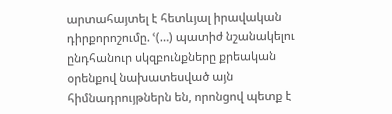արտահայտել է հետևյալ իրավական դիրքորոշումը. ՙ(…) պատիժ նշանակելու ընդհանուր սկզբունքները քրեական օրենքով նախատեսված այն հիմնադրույթներն են, որոնցով պետք է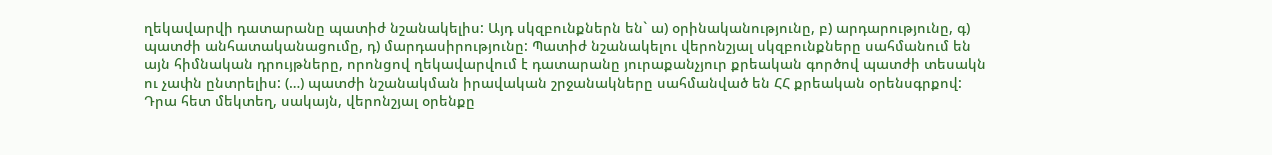ղեկավարվի դատարանը պատիժ նշանակելիս: Այդ սկզբունքներն են` ա) օրինականությունը, բ) արդարությունը, գ) պատժի անհատականացումը, դ) մարդասիրությունը: Պատիժ նշանակելու վերոնշյալ սկզբունքները սահմանում են այն հիմնական դրույթները, որոնցով ղեկավարվում է դատարանը յուրաքանչյուր քրեական գործով պատժի տեսակն ու չափն ընտրելիս: (…) պատժի նշանակման իրավական շրջանակները սահմանված են ՀՀ քրեական օրենսգրքով: Դրա հետ մեկտեղ, սակայն, վերոնշյալ օրենքը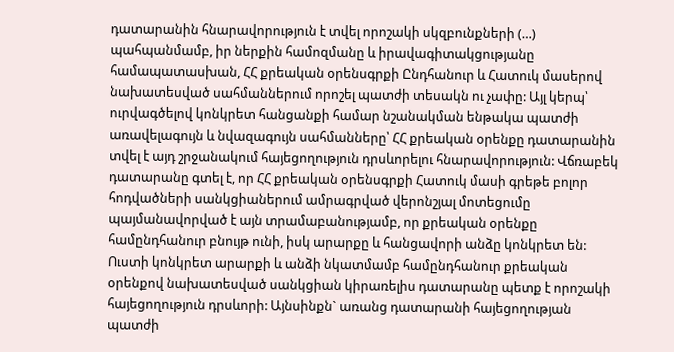դատարանին հնարավորություն է տվել որոշակի սկզբունքների (…) պահպանմամբ, իր ներքին համոզմանը և իրավագիտակցությանը համապատասխան, ՀՀ քրեական օրենսգրքի Ընդհանուր և Հատուկ մասերով նախատեսված սահմաններում որոշել պատժի տեսակն ու չափը: Այլ կերպ՝ ուրվագծելով կոնկրետ հանցանքի համար նշանակման ենթակա պատժի առավելագույն և նվազագույն սահմանները՝ ՀՀ քրեական օրենքը դատարանին տվել է այդ շրջանակում հայեցողություն դրսևորելու հնարավորություն: Վճռաբեկ դատարանը գտել է, որ ՀՀ քրեական օրենսգրքի Հատուկ մասի գրեթե բոլոր հոդվածների սանկցիաներում ամրագրված վերոնշյալ մոտեցումը պայմանավորված է այն տրամաբանությամբ, որ քրեական օրենքը համընդհանուր բնույթ ունի, իսկ արարքը և հանցավորի անձը կոնկրետ են: Ուստի կոնկրետ արարքի և անձի նկատմամբ համընդհանուր քրեական օրենքով նախատեսված սանկցիան կիրառելիս դատարանը պետք է որոշակի հայեցողություն դրսևորի: Այնսինքն` առանց դատարանի հայեցողության պատժի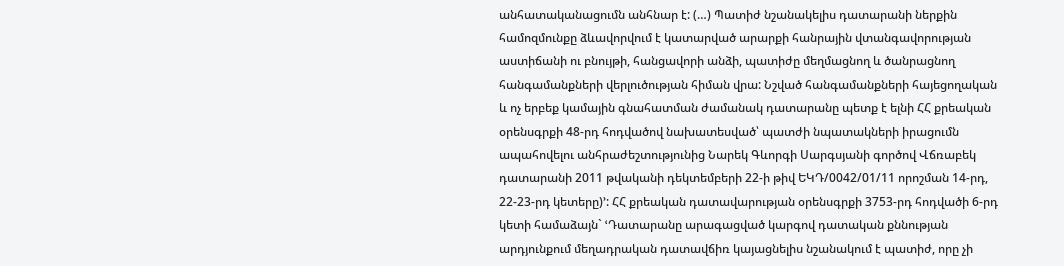անհատականացումն անհնար է: (…) Պատիժ նշանակելիս դատարանի ներքին համոզմունքը ձևավորվում է կատարված արարքի հանրային վտանգավորության աստիճանի ու բնույթի, հանցավորի անձի, պատիժը մեղմացնող և ծանրացնող հանգամանքների վերլուծության հիման վրա: Նշված հանգամանքների հայեցողական և ոչ երբեք կամային գնահատման ժամանակ դատարանը պետք է ելնի ՀՀ քրեական օրենսգրքի 48-րդ հոդվածով նախատեսված՝ պատժի նպատակների իրացումն ապահովելու անհրաժեշտությունից Նարեկ Գևորգի Սարգսյանի գործով Վճռաբեկ դատարանի 2011 թվականի դեկտեմբերի 22-ի թիվ ԵԿԴ/0042/01/11 որոշման 14-րդ, 22-23-րդ կետերը)՚: ՀՀ քրեական դատավարության օրենսգրքի 3753-րդ հոդվածի 6-րդ կետի համաձայն` ՙԴատարանը արագացված կարգով դատական քննության արդյունքում մեղադրական դատավճիռ կայացնելիս նշանակում է պատիժ, որը չի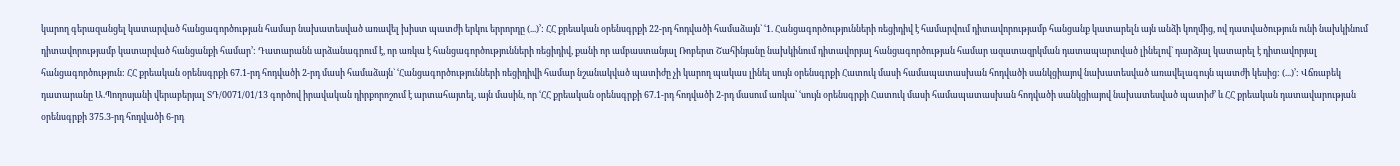կարող գերազանցել կատարված հանցագործության համար նախատեսված առավել խիստ պատժի երկու երրորդը (...)՚: ՀՀ քրեական օրենսգրքի 22-րդ հոդվածի համաձայն` ՙ1. Հանցագործությունների ռեցիդիվ է համարվում դիտավորությամբ հանցանք կատարելն այն անձի կողմից, ով դատվածություն ունի նախկինում դիտավորությամբ կատարված հանցանքի համար՚: Դատարանն արձանագրում է, որ առկա է հանցագործությունների ռեցիդիվ, քանի որ ամբաստանյալ Ռոբերտ Շահինյանը նախկինում դիտավորյալ հանցագործության համար ազատազրկման դատապարտված լինելով` դարձյալ կատարել է դիտավորյալ հանցագործություն: ՀՀ քրեական օրենսգրքի 67.1-րդ հոդվածի 2-րդ մասի համաձայն` ՙՀանցագործությունների ռեցիդիվի համար նշանակված պատիժը չի կարող պակաս լինել սույն օրենսգրքի Հատուկ մասի համապատասխան հոդվածի սանկցիայով նախատեսված առավելագույն պատժի կեսից: (...)՚: Վճռաբեկ դատարանը Ա.Պողոսյանի վերաբերյալ ՏԴ/0071/01/13 գործով իրավական դիրքորոշում է արտահայտել, այն մասին, որ ՙՀՀ քրեական օրենսգրքի 67.1-րդ հոդվածի 2-րդ մասում առկա՝ ՙսույն օրենսգրքի Հատուկ մասի համապատասխան հոդվածի սանկցիայով նախատեսված պատիժ՚ և ՀՀ քրեական դատավարության օրենսգրքի 375.3-րդ հոդվածի 6-րդ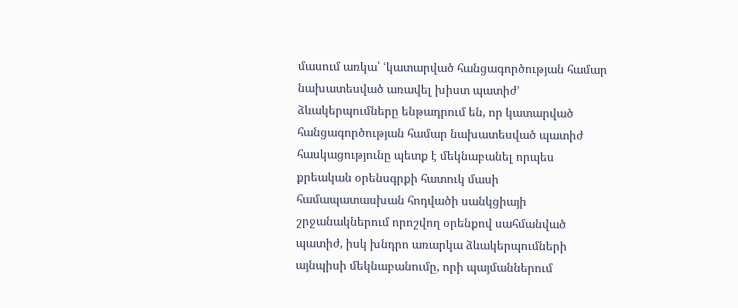մասում առկա՝ ՙկատարված հանցագործության համար նախատեսված առավել խիստ պատիժ՚ ձևակերպումները ենթադրում են, որ կատարված հանցագործության համար նախատեսված պատիժ հասկացությունը պետք է մեկնաբանել որպես քրեական օրենսգրքի հատուկ մասի համապատասխան հոդվածի սանկցիայի շրջանակներում որոշվող օրենքով սահմանված պատիժ, իսկ խնդրո առարկա ձևակերպումների այնպիսի մեկնաբանումը, որի պայմաններում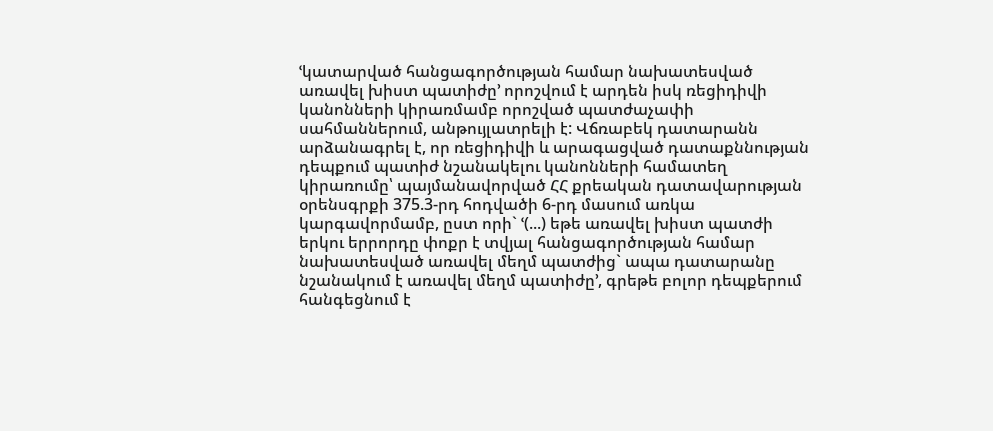ՙկատարված հանցագործության համար նախատեսված առավել խիստ պատիժը՚ որոշվում է արդեն իսկ ռեցիդիվի կանոնների կիրառմամբ որոշված պատժաչափի սահմաններում, անթույլատրելի է: Վճռաբեկ դատարանն արձանագրել է, որ ռեցիդիվի և արագացված դատաքննության դեպքում պատիժ նշանակելու կանոնների համատեղ կիրառումը՝ պայմանավորված ՀՀ քրեական դատավարության օրենսգրքի 375.3-րդ հոդվածի 6-րդ մասում առկա կարգավորմամբ, ըստ որի` ՙ(...) եթե առավել խիստ պատժի երկու երրորդը փոքր է տվյալ հանցագործության համար նախատեսված առավել մեղմ պատժից` ապա դատարանը նշանակում է առավել մեղմ պատիժը՚, գրեթե բոլոր դեպքերում հանգեցնում է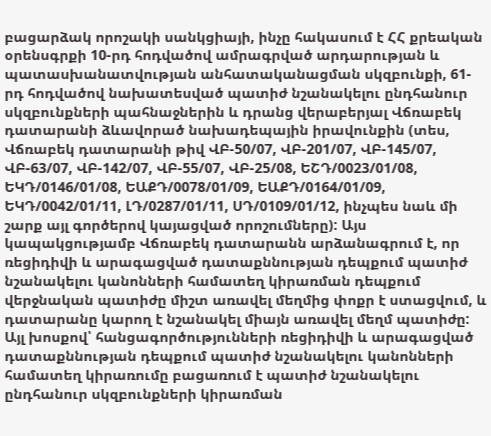բացարձակ որոշակի սանկցիայի, ինչը հակասում է ՀՀ քրեական օրենսգրքի 10-րդ հոդվածով ամրագրված արդարության և պատասխանատվության անհատականացման սկզբունքի, 61-րդ հոդվածով նախատեսված պատիժ նշանակելու ընդհանուր սկզբունքների պահնաջներին և դրանց վերաբերյալ Վճռաբեկ դատարանի ձևավորած նախադեպային իրավունքին (տես, Վճռաբեկ դատարանի թիվ ՎԲ-50/07, ՎԲ-201/07, ՎԲ-145/07, ՎԲ-63/07, ՎԲ-142/07, ՎԲ-55/07, ՎԲ-25/08, ԵՇԴ/0023/01/08, ԵԿԴ/0146/01/08, ԵԱՔԴ/0078/01/09, ԵԱՔԴ/0164/01/09, ԵԿԴ/0042/01/11, ԼԴ/0287/01/11, ՍԴ/0109/01/12, ինչպես նաև մի շարք այլ գործերով կայացված որոշումները): Այս կապակցությամբ Վճռաբեկ դատարանն արձանագրում է, որ ռեցիդիվի և արագացված դատաքննության դեպքում պատիժ նշանակելու կանոնների համատեղ կիրառման դեպքում վերջնական պատիժը միշտ առավել մեղմից փոքր է ստացվում, և դատարանը կարող է նշանակել միայն առավել մեղմ պատիժը: Այլ խոսքով՝ հանցագործությունների ռեցիդիվի և արագացված դատաքննության դեպքում պատիժ նշանակելու կանոնների համատեղ կիրառումը բացառում է պատիժ նշանակելու ընդհանուր սկզբունքների կիրառման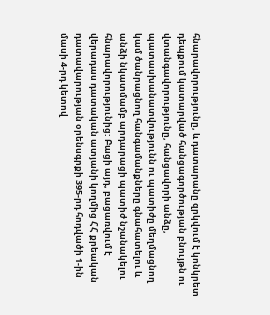հնարավորությունը, և դատարանը զրկվում է կոնկրետ դեպքում կատարված հանցագործության բնույթն ու վտանգավորությունը, հանցավորի անձը, պատասխանատվությունն ու պատիժը մեղմացնող կամ ծանրացնող հանգամանքները գնահատելու և անձի նկատմամբ արդարացի պատիժ նշանակելու հնարավորությունից: Բացի այդ, բացառվում է վերադաս դատական ատյանի կողմից ՀՀ քրեական դատավարության օրենսգրքի 395-րդ հոդվածի 1-ին մասի 4-րդ կետով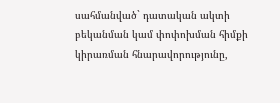սահմանված` դատական ակտի բեկանման կամ փոփոխման հիմքի կիրառման հնարավորությունը,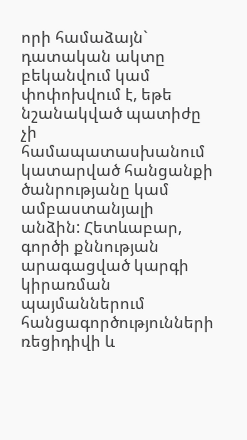որի համաձայն` դատական ակտը բեկանվում կամ փոփոխվում է, եթե նշանակված պատիժը չի համապատասխանում կատարված հանցանքի ծանրությանը կամ ամբաստանյալի անձին: Հետևաբար, գործի քննության արագացված կարգի կիրառման պայմաններում հանցագործությունների ռեցիդիվի և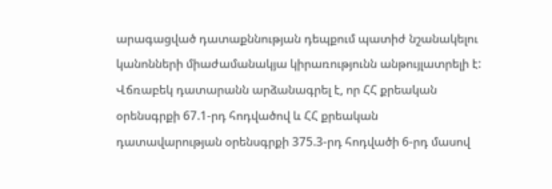արագացված դատաքննության դեպքում պատիժ նշանակելու կանոնների միաժամանակյա կիրառությունն անթույլատրելի է: Վճռաբեկ դատարանն արձանագրել է, որ ՀՀ քրեական օրենսգրքի 67.1-րդ հոդվածով և ՀՀ քրեական դատավարության օրենսգրքի 375.3-րդ հոդվածի 6-րդ մասով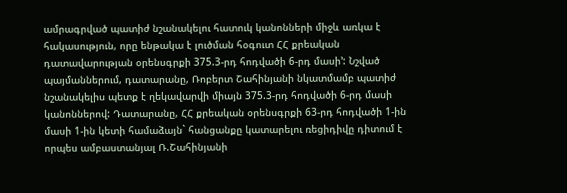ամրագրված պատիժ նշանակելու հատուկ կանոնների միջև առկա է հակասություն, որը ենթակա է լուծման հօգուտ ՀՀ քրեական դատավարության օրենսգրքի 375.3-րդ հոդվածի 6-րդ մասի՚: Նշված պայմաններում, դատարանը, Ռոբերտ Շահինյանի նկատմամբ պատիժ նշանակելիս պետք է ղեկավարվի միայն 375.3-րդ հոդվածի 6-րդ մասի կանոններով: Դատարանը, ՀՀ քրեական օրենսգրքի 63-րդ հոդվածի 1-ին մասի 1-ին կետի համաձայն` հանցանքը կատարելու ռեցիդիվը դիտում է որպես ամբաստանյալ Ռ.Շահինյանի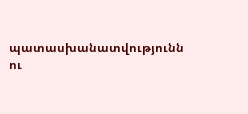պատասխանատվությունն ու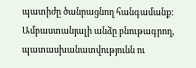պատիժը ծանրացնող հանգամանք: Ամբաստանյալի անձը բնութագրող, պատասխանատվությունն ու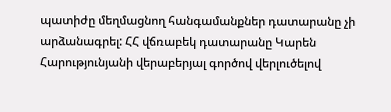պատիժը մեղմացնող հանգամանքներ դատարանը չի արձանագրել: ՀՀ վճռաբեկ դատարանը Կարեն Հարությունյանի վերաբերյալ գործով վերլուծելով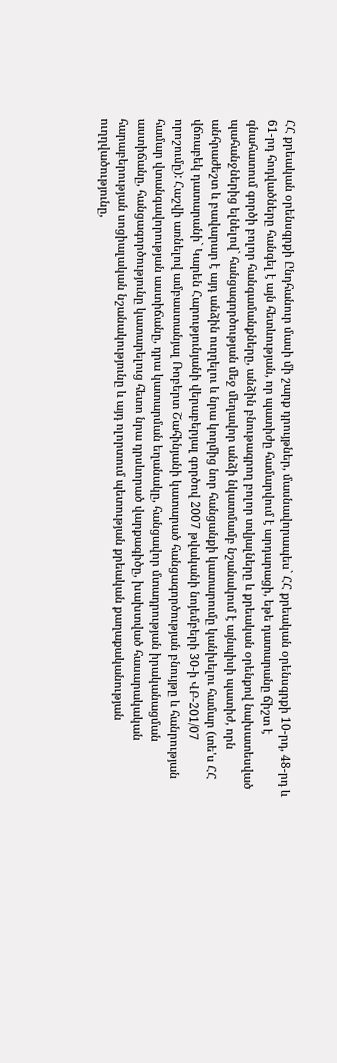ՀՀ քրեական օրենսգրքի Ընդհանուր մասի մի շարք դրույթներ, մասնավորապես` ՀՀ քրեական օրենսգրքի 10-րդ, 48-րդ և 61-րդ հոդվածները հանգել է այն հետևության, որ պատիժը համարվում է արդարացի, եթե դատարանը ճիշտ է գնահատում գործի բոլոր հանգամանքները, անձին բնութագրող բոլոր տվյալները և քրեական օրենքով նախատեսված պահանջներից ելնելով` հանցագործության մեջ մեղավոր անձի նկատմամբ նշանակում է այնպիսի պատիժ, որն անհրաժեշտ և բավարար է այդ անձին ուղղելու և նրա կողմից նոր հանցանքի կատարումը կանխելու համար (տե'ս ՀՀ վճռաբեկ դատարանի` Կարեն Հարությունյանի վերաբերյալ գործով 2007 թվականի նոյեմբերի 30-ի ՎԲ-201/07 որոշումը): Հաշվի առնելով ամբաստանյալ Ռոբերտ Շահինյանի կատարած հանցագործության բնույթը և հանրության համար վտանգավորության աստիճանը, դրա կատարման եղանակը, հանցավոր մտադրության իրականացման աստիճանը, հանցագործությունը կատարելուց հետո նրա դրսևորած վարքագիծը, խախտված հասարակական հարաբերության սոցիալական նշանակությունը և այդ ոլորտում պետության քրեական քաղաքականության ուղղվածությունը,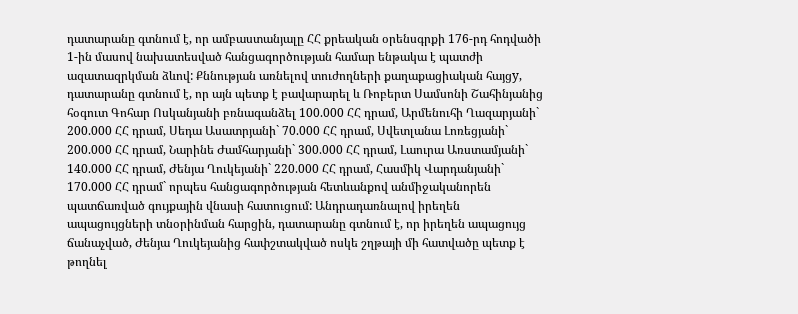դատարանը գտնում է, որ ամբաստանյալը ՀՀ քրեական օրենսգրքի 176-րդ հոդվածի 1-ին մասով նախատեսված հանցագործության համար ենթակա է պատժի ազատազրկման ձևով: Քննության առնելով տուժողների քաղաքացիական հայցy, դատարանը գտնում է, որ այն պետք է բավարարել և Ռոբերտ Սամսոնի Շահինյանից հօգուտ Գոհար Ոսկանյանի բռնագանձել 100.000 ՀՀ դրամ, Արմենուհի Ղազարյանի` 200.000 ՀՀ դրամ, Սեդա Ասատրյանի` 70.000 ՀՀ դրամ, Սվետլանա Լոռեցյանի` 200.000 ՀՀ դրամ, Նարինե Ժամհարյանի` 300.000 ՀՀ դրամ, Լաուրա Առստամյանի` 140.000 ՀՀ դրամ, Ժենյա Ղուկեյանի` 220.000 ՀՀ դրամ, Հասմիկ Վարդանյանի` 170.000 ՀՀ դրամ` որպես հանցագործության հետևանքով անմիջականորեն պատճառված գույքային վնասի հատուցում: Անդրադառնալով իրեղեն ապացույցների տնօրինման հարցին, դատարանը գտնում է, որ իրեղեն ապացույց ճանաչված, Ժենյա Ղուկեյանից հափշտակված ոսկե շղթայի մի հատվածը պետք է թողնել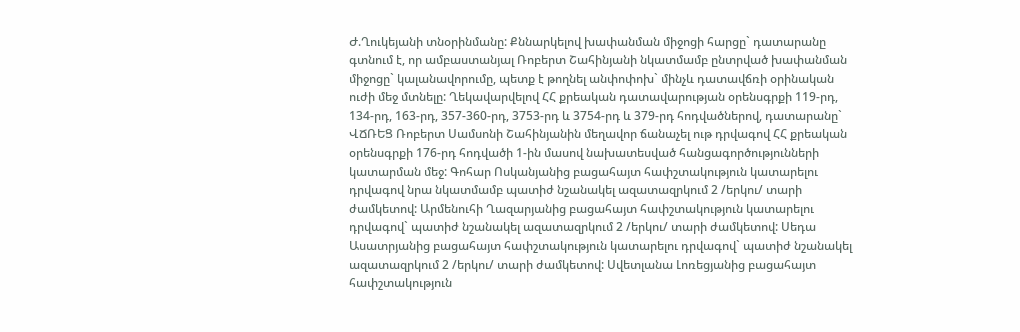Ժ.Ղուկեյանի տնօրինմանը: Քննարկելով խափանման միջոցի հարցը` դատարանը գտնում է, որ ամբաստանյալ Ռոբերտ Շահինյանի նկատմամբ ընտրված խափանման միջոցը` կալանավորումը, պետք է թողնել անփոփոխ` մինչև դատավճռի օրինական ուժի մեջ մտնելը: Ղեկավարվելով ՀՀ քրեական դատավարության օրենսգրքի 119-րդ, 134-րդ, 163-րդ, 357-360-րդ, 3753-րդ և 3754-րդ և 379-րդ հոդվածներով, դատարանը` ՎՃՌԵՑ Ռոբերտ Սամսոնի Շահինյանին մեղավոր ճանաչել ութ դրվագով ՀՀ քրեական օրենսգրքի 176-րդ հոդվածի 1-ին մասով նախատեսված հանցագործությունների կատարման մեջ: Գոհար Ոսկանյանից բացահայտ հափշտակություն կատարելու դրվագով նրա նկատմամբ պատիժ նշանակել ազատազրկում 2 /երկու/ տարի ժամկետով: Արմենուհի Ղազարյանից բացահայտ հափշտակություն կատարելու դրվագով` պատիժ նշանակել ազատազրկում 2 /երկու/ տարի ժամկետով: Սեդա Ասատրյանից բացահայտ հափշտակություն կատարելու դրվագով` պատիժ նշանակել ազատազրկում 2 /երկու/ տարի ժամկետով: Սվետլանա Լոռեցյանից բացահայտ հափշտակություն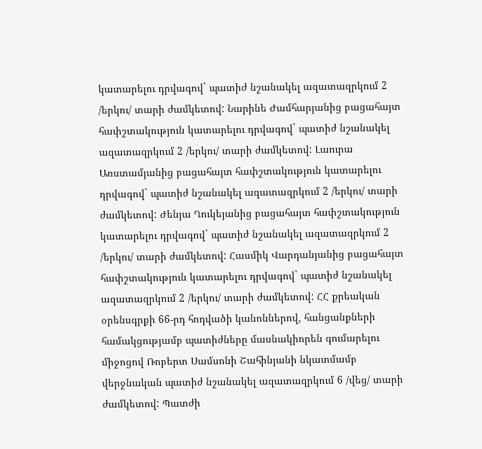կատարելու դրվագով` պատիժ նշանակել ազատազրկում 2 /երկու/ տարի ժամկետով: Նարինե Ժամհարյանից բացահայտ հափշտակություն կատարելու դրվագով` պատիժ նշանակել ազատազրկում 2 /երկու/ տարի ժամկետով: Լաուրա Առստամյանից բացահայտ հափշտակություն կատարելու դրվագով` պատիժ նշանակել ազատազրկում 2 /երկու/ տարի ժամկետով: Ժենյա Ղուկեյանից բացահայտ հափշտակություն կատարելու դրվագով` պատիժ նշանակել ազատազրկում 2 /երկու/ տարի ժամկետով: Հասմիկ Վարդանյանից բացահայտ հափշտակություն կատարելու դրվագով` պատիժ նշանակել ազատազրկում 2 /երկու/ տարի ժամկետով: ՀՀ քրեական օրենսգրքի 66-րդ հոդվածի կանոններով, հանցանքների համակցությամբ պատիժները մասնակիորեն գումարելու միջոցով Ռոբերտ Սամսոնի Շահինյանի նկատմամբ վերջնական պատիժ նշանակել ազատազրկում 6 /վեց/ տարի ժամկետով: Պատժի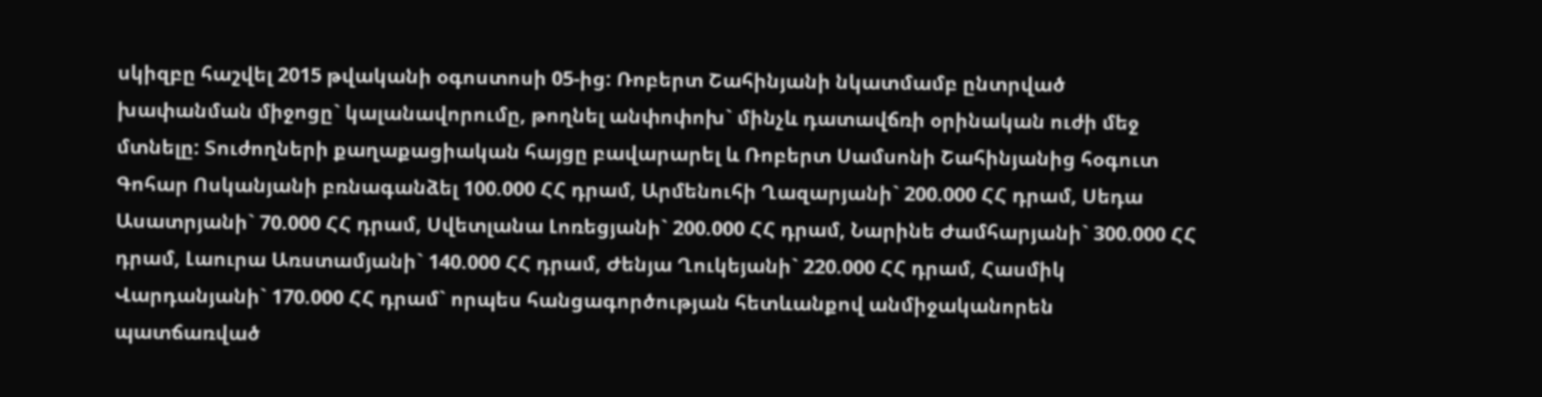սկիզբը հաշվել 2015 թվականի օգոստոսի 05-ից: Ռոբերտ Շահինյանի նկատմամբ ընտրված խափանման միջոցը` կալանավորումը, թողնել անփոփոխ` մինչև դատավճռի օրինական ուժի մեջ մտնելը: Տուժողների քաղաքացիական հայցը բավարարել և Ռոբերտ Սամսոնի Շահինյանից հօգուտ Գոհար Ոսկանյանի բռնագանձել 100.000 ՀՀ դրամ, Արմենուհի Ղազարյանի` 200.000 ՀՀ դրամ, Սեդա Ասատրյանի` 70.000 ՀՀ դրամ, Սվետլանա Լոռեցյանի` 200.000 ՀՀ դրամ, Նարինե Ժամհարյանի` 300.000 ՀՀ դրամ, Լաուրա Առստամյանի` 140.000 ՀՀ դրամ, Ժենյա Ղուկեյանի` 220.000 ՀՀ դրամ, Հասմիկ Վարդանյանի` 170.000 ՀՀ դրամ` որպես հանցագործության հետևանքով անմիջականորեն պատճառված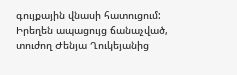գույքային վնասի հատուցում: Իրեղեն ապացույց ճանաչված, տուժող Ժենյա Ղուկեյանից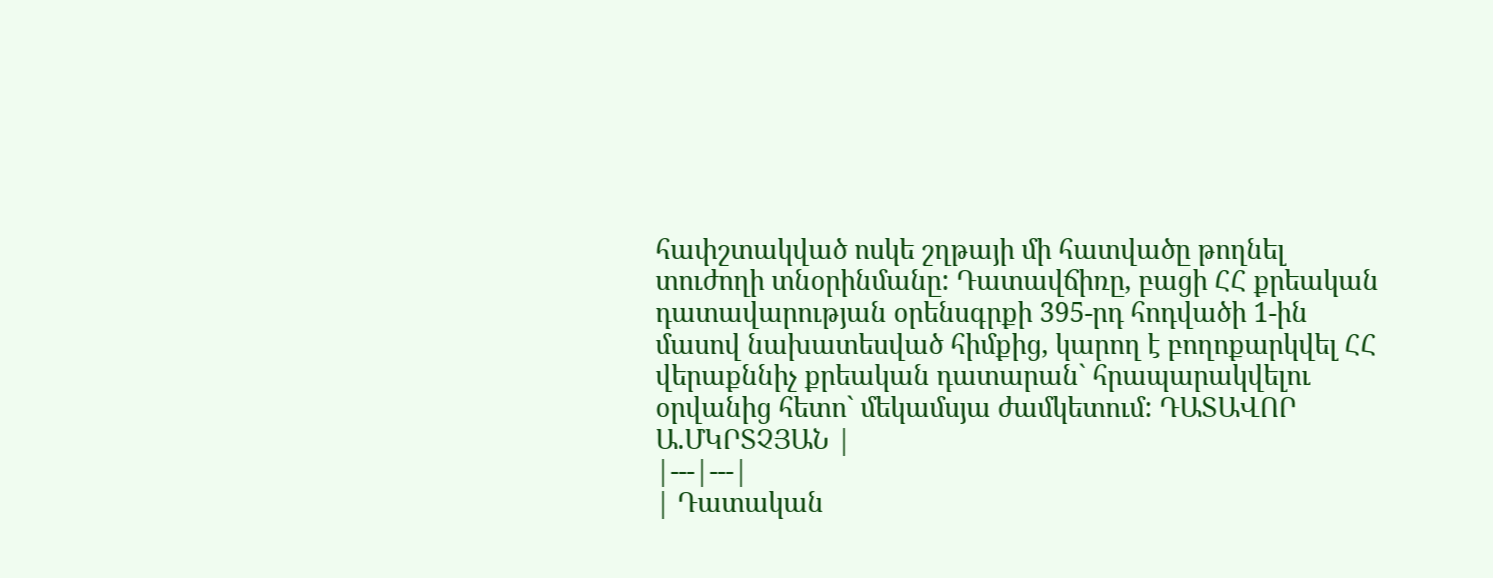հափշտակված ոսկե շղթայի մի հատվածը թողնել տուժողի տնօրինմանը: Դատավճիռը, բացի ՀՀ քրեական դատավարության օրենսգրքի 395-րդ հոդվածի 1-ին մասով նախատեսված հիմքից, կարող է բողոքարկվել ՀՀ վերաքննիչ քրեական դատարան` հրապարակվելու օրվանից հետո` մեկամսյա ժամկետում: ԴԱՏԱՎՈՐ Ա.ՄԿՐՏՉՅԱՆ |
|---|---|
| Դատական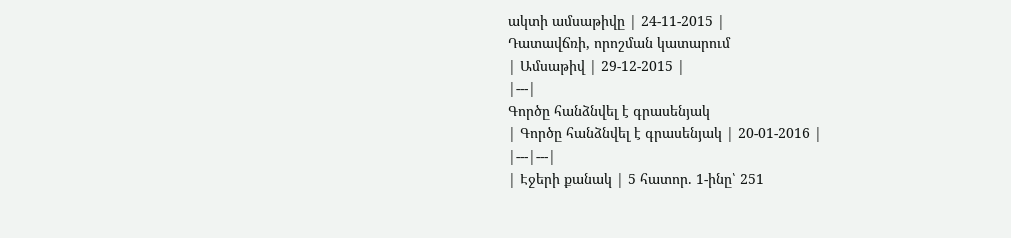ակտի ամսաթիվը | 24-11-2015 |
Դատավճռի, որոշման կատարում
| Ամսաթիվ | 29-12-2015 |
|---|
Գործը հանձնվել է գրասենյակ
| Գործը հանձնվել է գրասենյակ | 20-01-2016 |
|---|---|
| Էջերի քանակ | 5 հատոր. 1-ինը՝ 251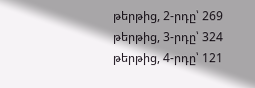թերթից, 2-րդը՝ 269 թերթից, 3-րդը՝ 324 թերթից, 4-րդը՝ 121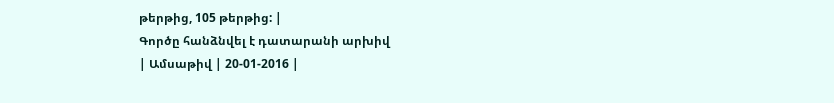թերթից, 105 թերթից: |
Գործը հանձնվել է դատարանի արխիվ
| Ամսաթիվ | 20-01-2016 |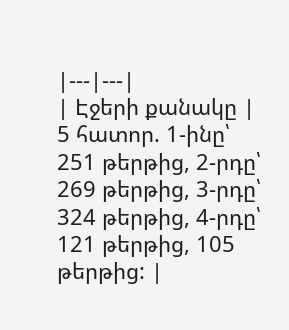|---|---|
| Էջերի քանակը | 5 հատոր. 1-ինը՝ 251 թերթից, 2-րդը՝ 269 թերթից, 3-րդը՝ 324 թերթից, 4-րդը՝ 121 թերթից, 105 թերթից: |